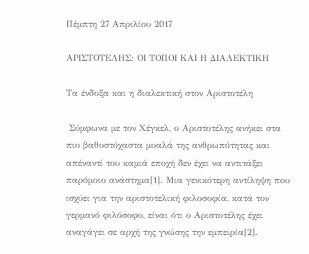Πέμπτη 27 Απριλίου 2017

ΑΡΙΣΤΟΤΕΛΗΣ: ΟΙ ΤΟΠΟΙ ΚΑΙ Η ΔΙΑΛΕΚΤΙΚΗ

Τα ένδοξα και η διαλεκτική στον Αριστοτέλη

 Σύμφωνα με τον Χέγκελ, ο Αριστοτέλης ανήκει στα πιο βαθυστόχαστα μυαλά της ανθρωπότητας και απέναντί του καμιά εποχή δεν έχει να αντιτάξει παρόμοιο ανάστημα[1]. Μια γενικότερη αντίληψη που ισχύει για την αριστοτελική φιλοσοφία, κατά τον γερμανό φιλόσοφο, είναι ότι ο Αριστοτέλης έχει αναγάγει σε αρχή της γνώσης την εμπειρία[2].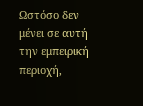Ωστόσο δεν μένει σε αυτή την εμπειρική περιοχή,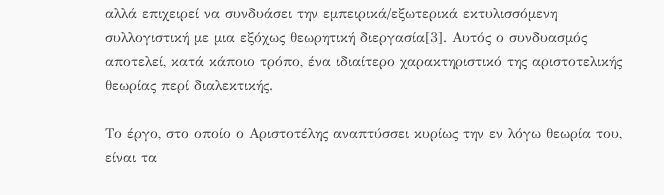αλλά επιχειρεί να συνδυάσει την εμπειρικά/εξωτερικά εκτυλισσόμενη συλλογιστική με μια εξόχως θεωρητική διεργασία[3]. Αυτός ο συνδυασμός αποτελεί, κατά κάποιο τρόπο, ένα ιδιαίτερο χαρακτηριστικό της αριστοτελικής θεωρίας περί διαλεκτικής.

Το έργο, στο οποίο ο Αριστοτέλης αναπτύσσει κυρίως την εν λόγω θεωρία του, είναι τα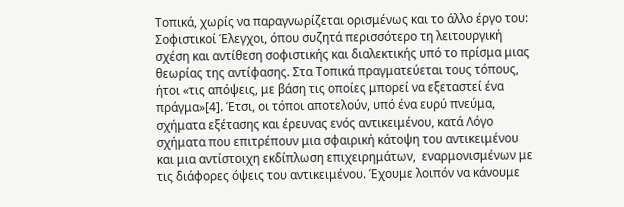Τοπικά, χωρίς να παραγνωρίζεται ορισμένως και το άλλο έργο του: Σοφιστικοί Έλεγχοι, όπου συζητά περισσότερο τη λειτουργική σχέση και αντίθεση σοφιστικής και διαλεκτικής υπό το πρίσμα μιας θεωρίας της αντίφασης. Στα Τοπικά πραγματεύεται τους τόπους, ήτοι «τις απόψεις, με βάση τις οποίες μπορεί να εξεταστεί ένα πράγμα»[4]. Έτσι, οι τόποι αποτελούν, υπό ένα ευρύ πνεύμα, σχήματα εξέτασης και έρευνας ενός αντικειμένου, κατά Λόγο σχήματα που επιτρέπουν μια σφαιρική κάτοψη του αντικειμένου και μια αντίστοιχη εκδίπλωση επιχειρημάτων,  εναρμονισμένων με τις διάφορες όψεις του αντικειμένου. Έχουμε λοιπόν να κάνουμε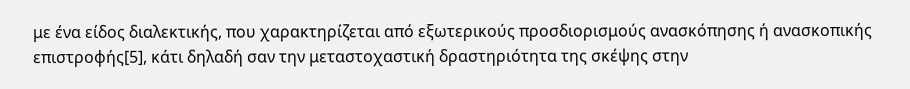με ένα είδος διαλεκτικής, που χαρακτηρίζεται από εξωτερικούς προσδιορισμούς ανασκόπησης ή ανασκοπικής επιστροφής[5], κάτι δηλαδή σαν την μεταστοχαστική δραστηριότητα της σκέψης στην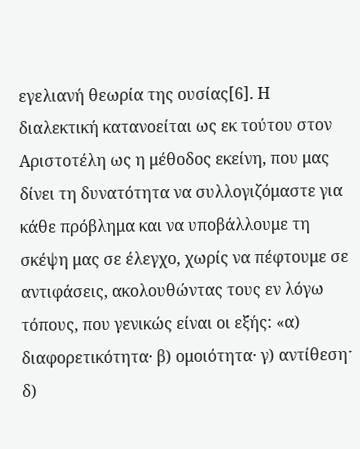εγελιανή θεωρία της ουσίας[6]. Η  διαλεκτική κατανοείται ως εκ τούτου στον Αριστοτέλη ως η μέθοδος εκείνη, που μας δίνει τη δυνατότητα να συλλογιζόμαστε για κάθε πρόβλημα και να υποβάλλουμε τη σκέψη μας σε έλεγχο, χωρίς να πέφτουμε σε αντιφάσεις, ακολουθώντας τους εν λόγω τόπους, που γενικώς είναι οι εξής: «α) διαφορετικότητα· β) ομοιότητα· γ) αντίθεσηˑ δ)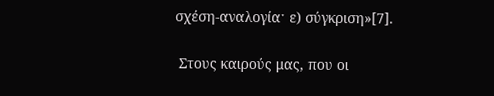σχέση-αναλογίαˑ ε) σύγκριση»[7].

 Στους καιρούς μας, που οι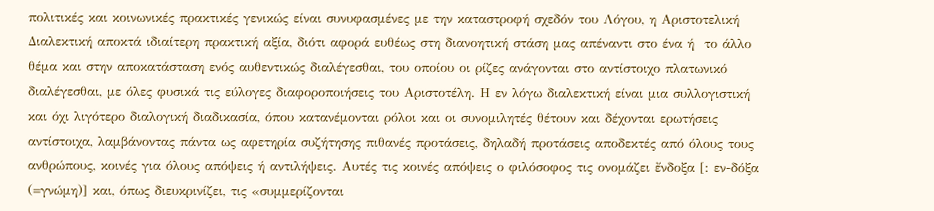πολιτικές και κοινωνικές πρακτικές γενικώς είναι συνυφασμένες με την καταστροφή σχεδόν του Λόγου, η Αριστοτελική Διαλεκτική αποκτά ιδιαίτερη πρακτική αξία, διότι αφορά ευθέως στη διανοητική στάση μας απέναντι στο ένα ή  το άλλο θέμα και στην αποκατάσταση ενός αυθεντικώς διαλέγεσθαι, του οποίου οι ρίζες ανάγονται στο αντίστοιχο πλατωνικό διαλέγεσθαι, με όλες φυσικά τις εύλογες διαφοροποιήσεις του Αριστοτέλη. Η εν λόγω διαλεκτική είναι μια συλλογιστική και όχι λιγότερο διαλογική διαδικασία, όπου κατανέμονται ρόλοι και οι συνομιλητές θέτουν και δέχονται ερωτήσεις αντίστοιχα, λαμβάνοντας πάντα ως αφετηρία συζήτησης πιθανές προτάσεις, δηλαδή προτάσεις αποδεκτές από όλους τους ανθρώπους, κοινές για όλους απόψεις ή αντιλήψεις. Αυτές τις κοινές απόψεις ο φιλόσοφος τις ονομάζει ἔνδοξα [: εν-δόξα (=γνώμη)] και, όπως διευκρινίζει, τις «συμμερίζονται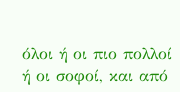όλοι ή οι πιο πολλοί ή οι σοφοί, και από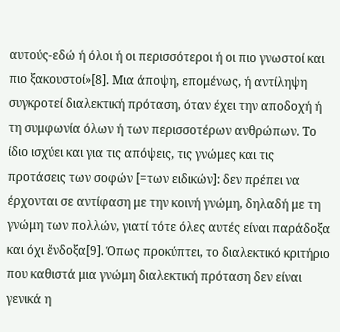αυτούς-εδώ ή όλοι ή οι περισσότεροι ή οι πιο γνωστοί και πιο ξακουστοί»[8]. Μια άποψη, επομένως, ή αντίληψη συγκροτεί διαλεκτική πρόταση, όταν έχει την αποδοχή ή τη συμφωνία όλων ή των περισσοτέρων ανθρώπων. Το ίδιο ισχύει και για τις απόψεις, τις γνώμες και τις προτάσεις των σοφών [=των ειδικών]: δεν πρέπει να έρχονται σε αντίφαση με την κοινή γνώμη, δηλαδή με τη γνώμη των πολλών, γιατί τότε όλες αυτές είναι παράδοξα και όχι ἔνδοξα[9]. Όπως προκύπτει, το διαλεκτικό κριτήριο που καθιστά μια γνώμη διαλεκτική πρόταση δεν είναι γενικά η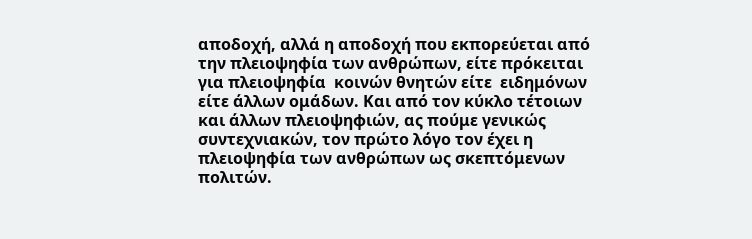αποδοχή, αλλά η αποδοχή που εκπορεύεται από την πλειοψηφία των ανθρώπων, είτε πρόκειται για πλειοψηφία  κοινών θνητών είτε  ειδημόνων είτε άλλων ομάδων. Και από τον κύκλο τέτοιων και άλλων πλειοψηφιών, ας πούμε γενικώς συντεχνιακών, τον πρώτο λόγο τον έχει η πλειοψηφία των ανθρώπων ως σκεπτόμενων πολιτών.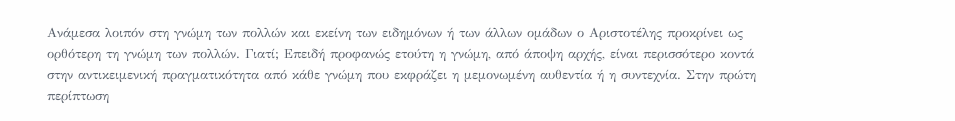Ανάμεσα λοιπόν στη γνώμη των πολλών και εκείνη των ειδημόνων ή των άλλων ομάδων ο Αριστοτέλης προκρίνει ως ορθότερη τη γνώμη των πολλών. Γιατί; Επειδή προφανώς ετούτη η γνώμη, από άποψη αρχής, είναι περισσότερο κοντά στην αντικειμενική πραγματικότητα από κάθε γνώμη που εκφράζει η μεμονωμένη αυθεντία ή η συντεχνία. Στην πρώτη περίπτωση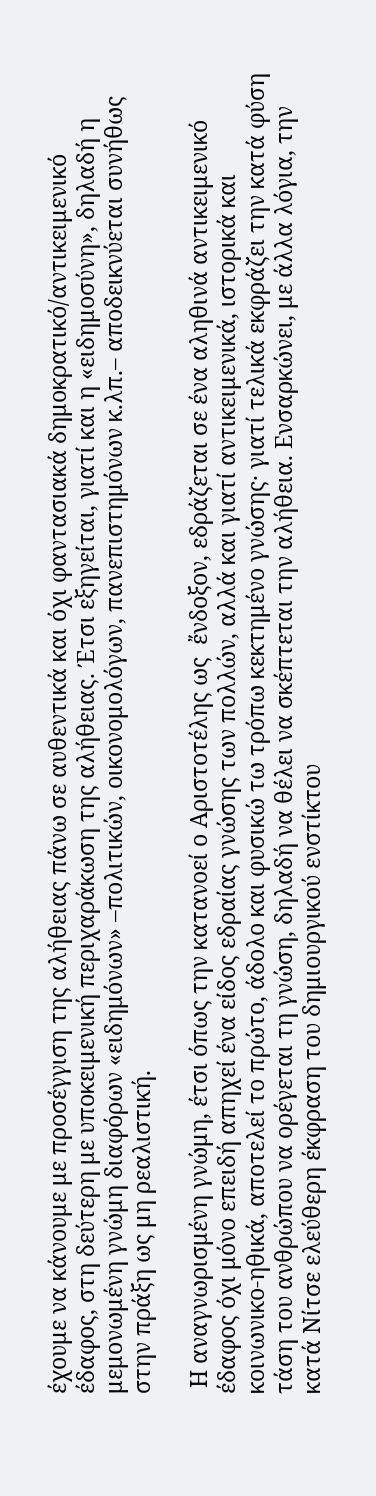έχουμε να κάνουμε με προσέγγιση της αλήθειας πάνω σε αυθεντικά και όχι φαντασιακά δημοκρατικό/αντικειμενικό έδαφος, στη δεύτερη με υποκειμενική περιχαράκωση της αλήθειας. Έτσι εξηγείται, γιατί και η «ειδημοσύνη», δηλαδή η μεμονωμένη γνώμη διαφόρων «ειδημόνων» –πολιτικών, οικονομολόγων, πανεπιστημόνων κ.λπ.– αποδεικνύεται συνήθως στην πράξη ως μη ρεαλιστική.

 Η αναγνωρισμένη γνώμη, έτσι όπως την κατανοεί ο Αριστοτέλης ως  ἔνδοξον, εδράζεται σε ένα αληθινά αντικειμενικό έδαφος όχι μόνο επειδή απηχεί ένα είδος εδραίας γνώσης των πολλών, αλλά και γιατί αντικειμενικά, ιστορικά και κοινωνικο-ηθικά, αποτελεί το πρώτο, άδολο και φυσικώ τω τρόπω κεκτημένο γνώσης· γιατί τελικά εκφράζει την κατά φύση τάση του ανθρώπου να ορέγεται τη γνώση, δηλαδή να θέλει να σκέπτεται την αλήθεια. Ενσαρκώνει, με άλλα λόγια, την κατά Νίτσε ελεύθερη έκφραση του δημιουργικού ενστίκτου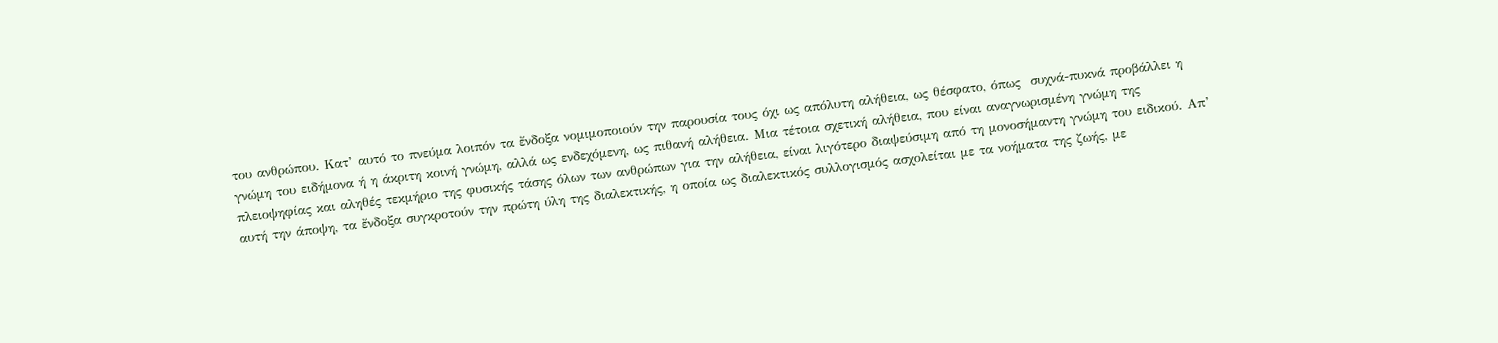του ανθρώπου. Κατ’ αυτό το πνεύμα λοιπόν τα ἔνδοξα νομιμοποιούν την παρουσία τους όχι ως απόλυτη αλήθεια, ως θέσφατο, όπως  συχνά-πυκνά προβάλλει η γνώμη του ειδήμονα ή η άκριτη κοινή γνώμη, αλλά ως ενδεχόμενη, ως πιθανή αλήθεια. Μια τέτοια σχετική αλήθεια, που είναι αναγνωρισμένη γνώμη της πλειοψηφίας και αληθές τεκμήριο της φυσικής τάσης όλων των ανθρώπων για την αλήθεια, είναι λιγότερο διαψεύσιμη από τη μονοσήμαντη γνώμη του ειδικού. Απ’ αυτή την άποψη, τα ἔνδοξα συγκροτούν την πρώτη ύλη της διαλεκτικής, η οποία ως διαλεκτικός συλλογισμός ασχολείται με τα νοήματα της ζωής, με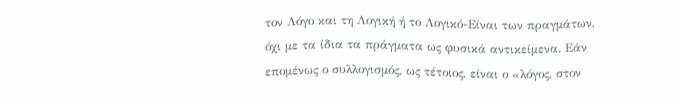τον Λόγο και τη Λογική ή το Λογικό-Είναι των πραγμάτων, όχι με τα ίδια τα πράγματα ως φυσικά αντικείμενα. Εάν επομένως ο συλλογισμός, ως τέτοιος, είναι ο «λόγος, στον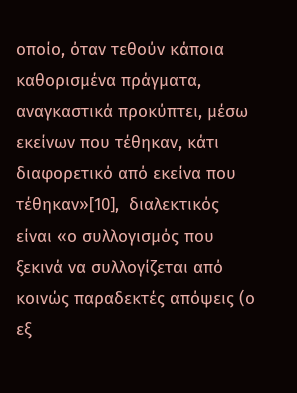οποίο, όταν τεθούν κάποια καθορισμένα πράγματα, αναγκαστικά προκύπτει, μέσω εκείνων που τέθηκαν, κάτι διαφορετικό από εκείνα που τέθηκαν»[10],  διαλεκτικός  είναι «ο συλλογισμός που ξεκινά να συλλογίζεται από κοινώς παραδεκτές απόψεις (ο εξ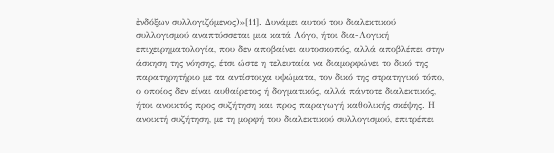ἐνδόξων συλλογιζόμενος)»[11]. Δυνάμει αυτού του διαλεκτικού συλλογισμού αναπτύσσεται μια κατά Λόγο, ήτοι δια-Λογική επιχειρηματολογία, που δεν αποβαίνει αυτοσκοπός, αλλά αποβλέπει στην άσκηση της νόησης, έτσι ώστε η τελευταία να διαμορφώνει το δικό της παρατηρητήριο με τα αντίστοιχα υψώματα, τον δικό της στρατηγικό τόπο, ο οποίος δεν είναι αυθαίρετος ή δογματικός, αλλά πάντοτε διαλεκτικός, ήτοι ανοικτός προς συζήτηση και προς παραγωγή καθολικής σκέψης. Η ανοικτή συζήτηση, με τη μορφή του διαλεκτικού συλλογισμού, επιτρέπει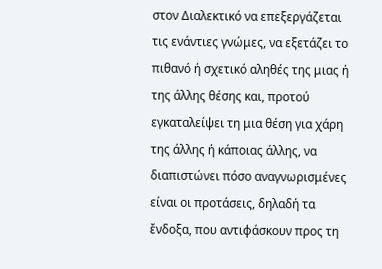στον Διαλεκτικό να επεξεργάζεται τις ενάντιες γνώμες, να εξετάζει το πιθανό ή σχετικό αληθές της μιας ή της άλλης θέσης και, προτού εγκαταλείψει τη μια θέση για χάρη της άλλης ή κάποιας άλλης, να διαπιστώνει πόσο αναγνωρισμένες είναι οι προτάσεις, δηλαδή τα ἔνδοξα, που αντιφάσκουν προς τη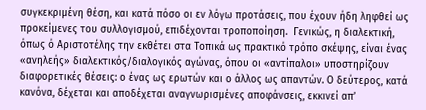συγκεκριμένη θέση, και κατά πόσο οι εν λόγω προτάσεις, που έχουν ήδη ληφθεί ως προκείμενες του συλλογισμού, επιδέχονται τροποποίηση.  Γενικώς, η διαλεκτική, όπως ό Αριστοτέλης την εκθέτει στα Τοπικά ως πρακτικό τρόπο σκέψης, είναι ένας «ανηλεής» διαλεκτικός/διαλογικός αγώνας, όπου οι «αντίπαλοι» υποστηρίζουν διαφορετικές θέσεις: ο ένας ως ερωτών και ο άλλος ως απαντών. Ο δεύτερος, κατά κανόνα, δέχεται και αποδέχεται αναγνωρισμένες αποφάνσεις, εκκινεί απ’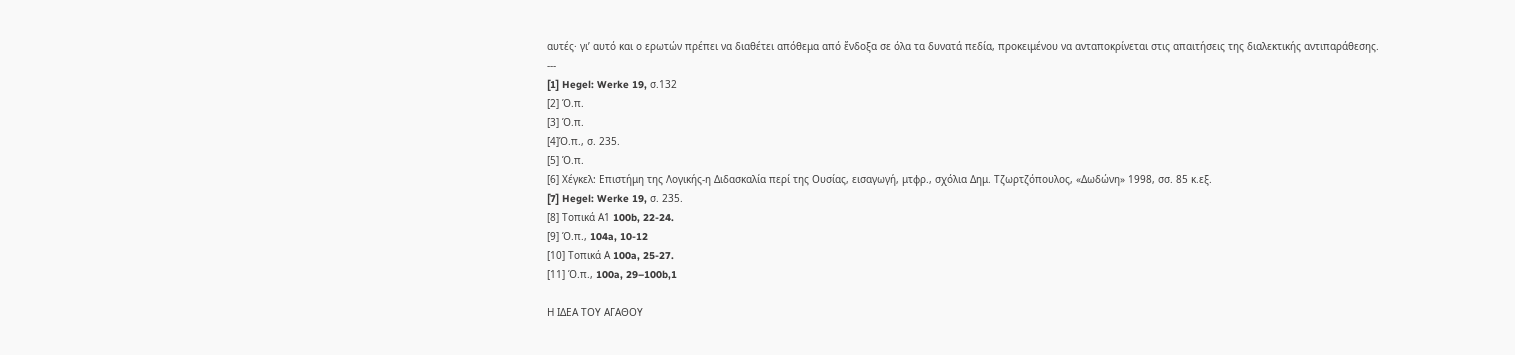αυτές· γι’ αυτό και ο ερωτών πρέπει να διαθέτει απόθεμα από ἔνδοξα σε όλα τα δυνατά πεδία, προκειμένου να ανταποκρίνεται στις απαιτήσεις της διαλεκτικής αντιπαράθεσης.
---
[1] Hegel: Werke 19, σ.132
[2] Ό.π.
[3] Ό.π.
[4]Ό.π., σ. 235.
[5] Ό.π.
[6] Χέγκελ: Επιστήμη της Λογικής-η Διδασκαλία περί της Ουσίας, εισαγωγή, μτφρ., σχόλια Δημ. Τζωρτζόπουλος, «Δωδώνη» 1998, σσ. 85 κ.εξ.
[7] Hegel: Werke 19, σ. 235.
[8] Τοπικά Α1 100b, 22-24.
[9] Ό.π., 104a, 10-12
[10] Τοπικά Α 100a, 25-27.
[11] Ό.π., 100a, 29–100b,1

Η ΙΔΕΑ ΤΟΥ ΑΓΑΘΟΥ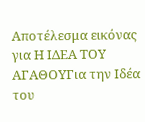Αποτέλεσμα εικόνας για Η ΙΔΕΑ ΤΟΥ ΑΓΑΘΟΥΓια την Ιδέα του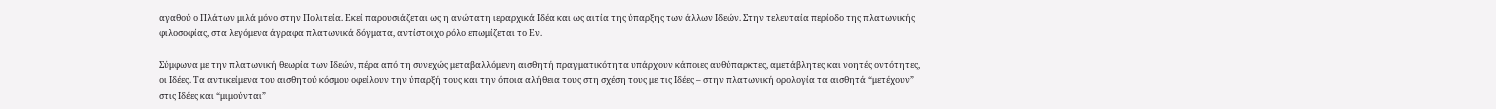αγαθού ο Πλάτων μιλά μόνο στην Πολιτεία. Εκεί παρουσιάζεται ως η ανώτατη ιεραρχικά Ιδέα και ως αιτία της ύπαρξης των άλλων Ιδεών. Στην τελευταία περίοδο της πλατωνικής φιλοσοφίας, στα λεγόμενα άγραφα πλατωνικά δόγματα, αντίστοιχο ρόλο επωμίζεται το Εν.

Σύμφωνα με την πλατωνική θεωρία των Iδεών, πέρα από τη συνεχώς μεταβαλλόμενη αισθητή πραγματικότητα υπάρχουν κάποιες αυθύπαρκτες, αμετάβλητες και νοητές οντότητες, οι Iδέες. Tα αντικείμενα του αισθητού κόσμου οφείλουν την ύπαρξή τους και την όποια αλήθεια τους στη σχέση τους με τις Iδέες – στην πλατωνική ορολογία τα αισθητά “μετέχουν” στις Ιδέες και “μιμούνται”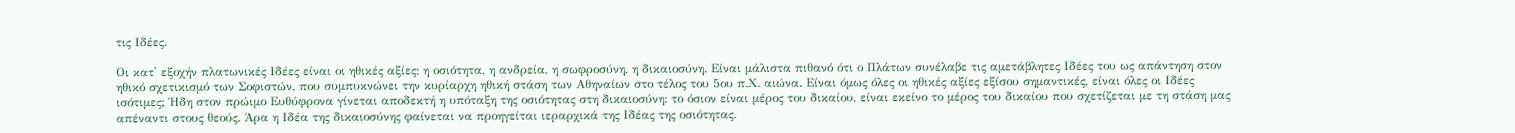τις Ιδέες.

Οι κατ' εξοχήν πλατωνικές Ιδέες είναι οι ηθικές αξίες: η οσιότητα, η ανδρεία, η σωφροσύνη, η δικαιοσύνη. Είναι μάλιστα πιθανό ότι ο Πλάτων συνέλαβε τις αμετάβλητες Ιδέες του ως απάντηση στον ηθικό σχετικισμό των Σοφιστών, που συμπυκνώνει την κυρίαρχη ηθική στάση των Αθηναίων στο τέλος του 5ου π.Χ. αιώνα. Είναι όμως όλες οι ηθικές αξίες εξίσου σημαντικές, είναι όλες οι Ιδέες ισότιμες; Ήδη στον πρώιμο Ευθύφρονα γίνεται αποδεκτή η υπόταξη της οσιότητας στη δικαιοσύνη: το όσιον είναι μέρος του δικαίου, είναι εκείνο το μέρος του δικαίου που σχετίζεται με τη στάση μας απέναντι στους θεούς. Άρα η Ιδέα της δικαιοσύνης φαίνεται να προηγείται ιεραρχικά της Ιδέας της οσιότητας.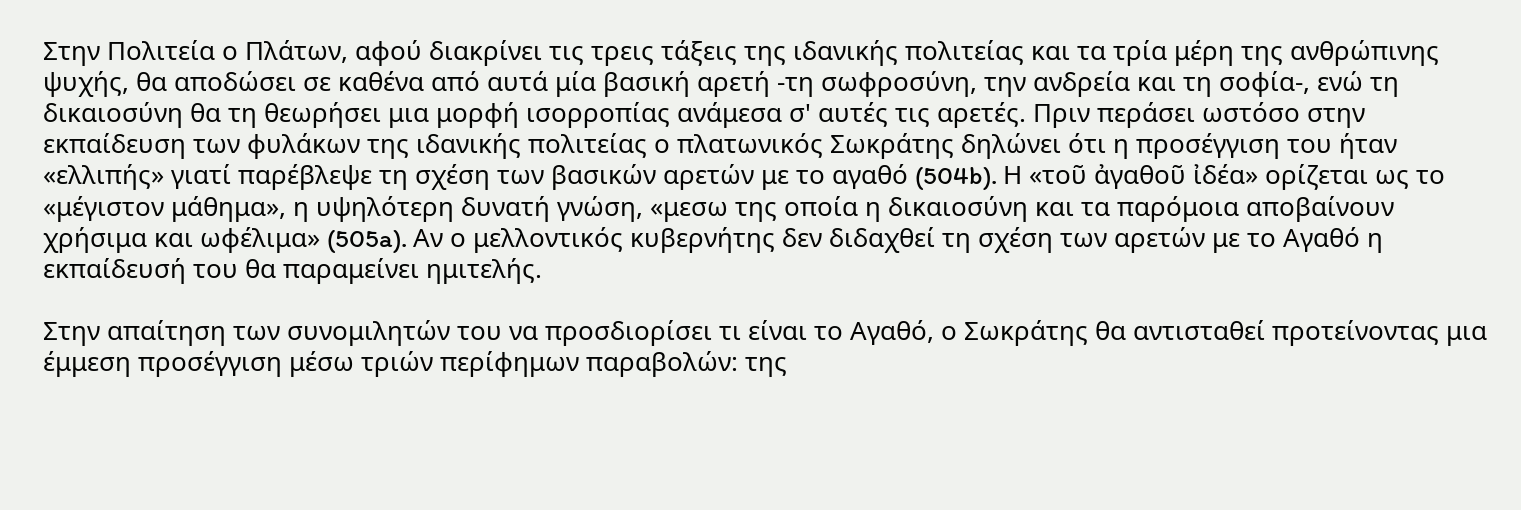Στην Πολιτεία ο Πλάτων, αφού διακρίνει τις τρεις τάξεις της ιδανικής πολιτείας και τα τρία μέρη της ανθρώπινης ψυχής, θα αποδώσει σε καθένα από αυτά μία βασική αρετή -τη σωφροσύνη, την ανδρεία και τη σοφία-, ενώ τη δικαιοσύνη θα τη θεωρήσει μια μορφή ισορροπίας ανάμεσα σ' αυτές τις αρετές. Πριν περάσει ωστόσο στην εκπαίδευση των φυλάκων της ιδανικής πολιτείας ο πλατωνικός Σωκράτης δηλώνει ότι η προσέγγιση του ήταν «ελλιπής» γιατί παρέβλεψε τη σχέση των βασικών αρετών με το αγαθό (504b). Η «τοῦ ἀγαθοῦ ἰδέα» ορίζεται ως το «μέγιστον μάθημα», η υψηλότερη δυνατή γνώση, «μεσω της οποία η δικαιοσύνη και τα παρόμοια αποβαίνουν χρήσιμα και ωφέλιμα» (505a). Αν ο μελλοντικός κυβερνήτης δεν διδαχθεί τη σχέση των αρετών με το Αγαθό η εκπαίδευσή του θα παραμείνει ημιτελής.

Στην απαίτηση των συνομιλητών του να προσδιορίσει τι είναι το Αγαθό, ο Σωκράτης θα αντισταθεί προτείνοντας μια έμμεση προσέγγιση μέσω τριών περίφημων παραβολών: της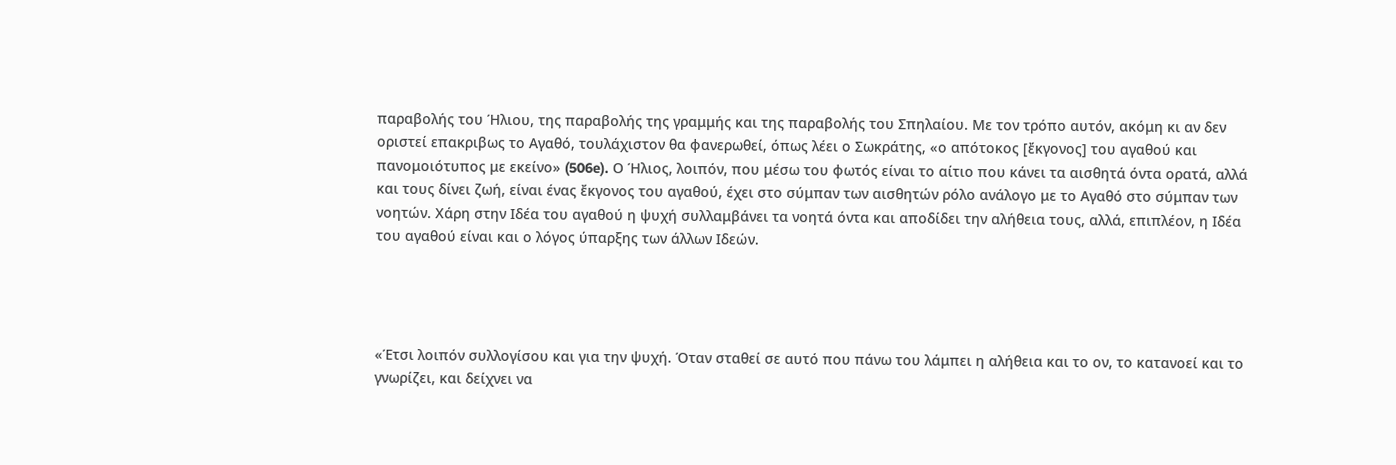παραβολής του Ήλιου, της παραβολής της γραμμής και της παραβολής του Σπηλαίου. Με τον τρόπο αυτόν, ακόμη κι αν δεν οριστεί επακριβως το Αγαθό, τουλάχιστον θα φανερωθεί, όπως λέει ο Σωκράτης, «ο απότοκος [ἔκγονος] του αγαθού και πανομοιότυπος με εκείνο» (506e). Ο Ήλιος, λοιπόν, που μέσω του φωτός είναι το αίτιο που κάνει τα αισθητά όντα ορατά, αλλά και τους δίνει ζωή, είναι ένας ἔκγονος του αγαθού, έχει στο σύμπαν των αισθητών ρόλο ανάλογο με το Αγαθό στο σύμπαν των νοητών. Χάρη στην Ιδέα του αγαθού η ψυχή συλλαμβάνει τα νοητά όντα και αποδίδει την αλήθεια τους, αλλά, επιπλέον, η Ιδέα του αγαθού είναι και ο λόγος ύπαρξης των άλλων Ιδεών.




«Έτσι λοιπόν συλλογίσου και για την ψυχή. Όταν σταθεί σε αυτό που πάνω του λάμπει η αλήθεια και το ον, το κατανοεί και το γνωρίζει, και δείχνει να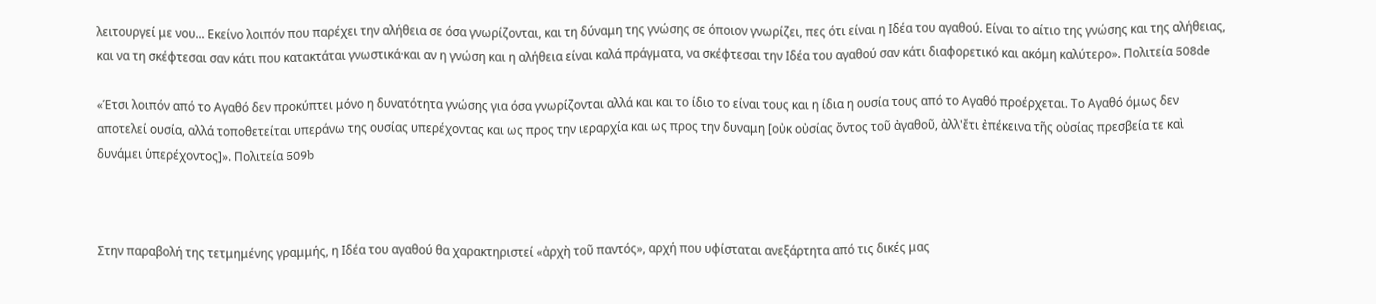λειτουργεί με νου... Εκείνο λοιπόν που παρέχει την αλήθεια σε όσα γνωρίζονται, και τη δύναμη της γνώσης σε όποιον γνωρίζει, πες ότι είναι η Ιδέα του αγαθού. Είναι το αίτιο της γνώσης και της αλήθειας, και να τη σκέφτεσαι σαν κάτι που κατακτάται γνωστικά·και αν η γνώση και η αλήθεια είναι καλά πράγματα, να σκέφτεσαι την Ιδέα του αγαθού σαν κάτι διαφορετικό και ακόμη καλύτερο». Πολιτεία 508de

«Έτσι λοιπόν από το Αγαθό δεν προκύπτει μόνο η δυνατότητα γνώσης για όσα γνωρίζονται αλλά και και το ίδιο το είναι τους και η ίδια η ουσία τους από το Αγαθό προέρχεται. Το Αγαθό όμως δεν αποτελεί ουσία, αλλά τοποθετείται υπεράνω της ουσίας υπερέχοντας και ως προς την ιεραρχία και ως προς την δυναμη [οὐκ οὐσίας ὄντος τοῦ ἀγαθοῦ, ἀλλ'ἔτι ἐπέκεινα τῆς οὐσίας πρεσβεία τε καὶ δυνάμει ὑπερέχοντος]». Πολιτεία 509b



Στην παραβολή της τετμημένης γραμμής, η Ιδέα του αγαθού θα χαρακτηριστεί «ἀρχὴ τοῦ παντός», αρχή που υφίσταται ανεξάρτητα από τις δικές μας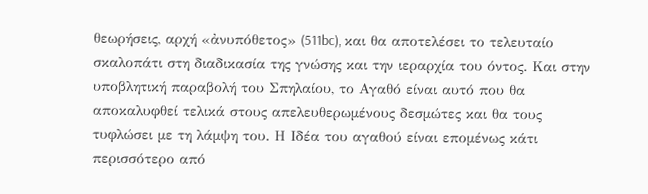θεωρήσεις, αρχή «ἀνυπόθετος» (511bc), και θα αποτελέσει το τελευταίο σκαλοπάτι στη διαδικασία της γνώσης και την ιεραρχία του όντος. Και στην υποβλητική παραβολή του Σπηλαίου, το Αγαθό είναι αυτό που θα αποκαλυφθεί τελικά στους απελευθερωμένους δεσμώτες και θα τους τυφλώσει με τη λάμψη του. Η Ιδέα του αγαθού είναι επομένως κάτι περισσότερο από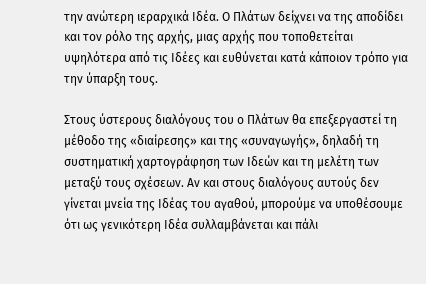την ανώτερη ιεραρχικά Ιδέα. Ο Πλάτων δείχνει να της αποδίδει και τον ρόλο της αρχής, μιας αρχής που τοποθετείται υψηλότερα από τις Ιδέες και ευθύνεται κατά κάποιον τρόπο για την ύπαρξη τους.

Στους ύστερους διαλόγους του ο Πλάτων θα επεξεργαστεί τη μέθοδο της «διαίρεσης» και της «συναγωγής», δηλαδή τη συστηματική χαρτογράφηση των Ιδεών και τη μελέτη των μεταξύ τους σχέσεων. Αν και στους διαλόγους αυτούς δεν γίνεται μνεία της Ιδέας του αγαθού, μπορούμε να υποθέσουμε ότι ως γενικότερη Ιδέα συλλαμβάνεται και πάλι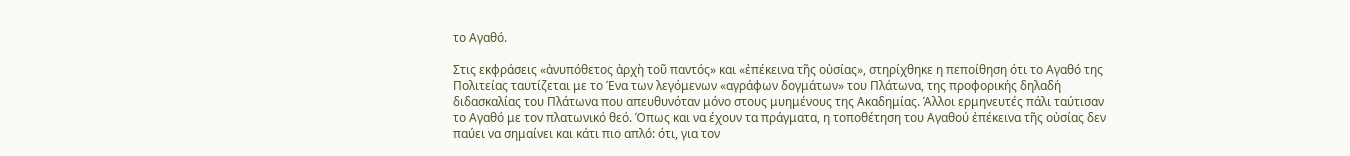το Αγαθό.

Στις εκφράσεις «ἀνυπόθετος ἀρχὴ τοῦ παντός» και «ἐπέκεινα τῆς οὐσίας», στηρίχθηκε η πεποίθηση ότι το Αγαθό της Πολιτείας ταυτίζεται με το Ένα των λεγόμενων «αγράφων δογμάτων» του Πλάτωνα, της προφορικής δηλαδή διδασκαλίας του Πλάτωνα που απευθυνόταν μόνο στους μυημένους της Aκαδημίας. Άλλοι ερμηνευτές πάλι ταύτισαν το Αγαθό με τον πλατωνικό θεό. Όπως και να έχουν τα πράγματα, η τοποθέτηση του Aγαθού ἐπέκεινα τῆς οὐσίας δεν παύει να σημαίνει και κάτι πιο απλό: ότι, για τον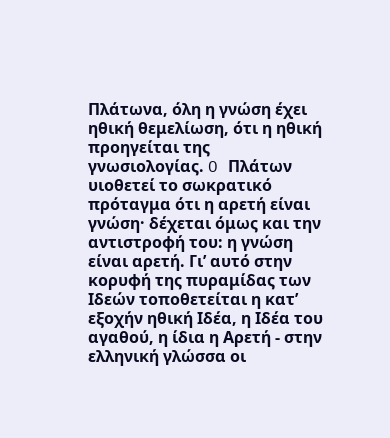Πλάτωνα, όλη η γνώση έχει ηθική θεμελίωση, ότι η ηθική προηγείται της γνωσιολογίας. O Πλάτων υιοθετεί το σωκρατικό πρόταγμα ότι η αρετή είναι γνώση· δέχεται όμως και την αντιστροφή του: η γνώση είναι αρετή. Γι’ αυτό στην κορυφή της πυραμίδας των Iδεών τοποθετείται η κατ’ εξοχήν ηθική Iδέα, η Iδέα του αγαθού, η ίδια η Αρετή - στην ελληνική γλώσσα οι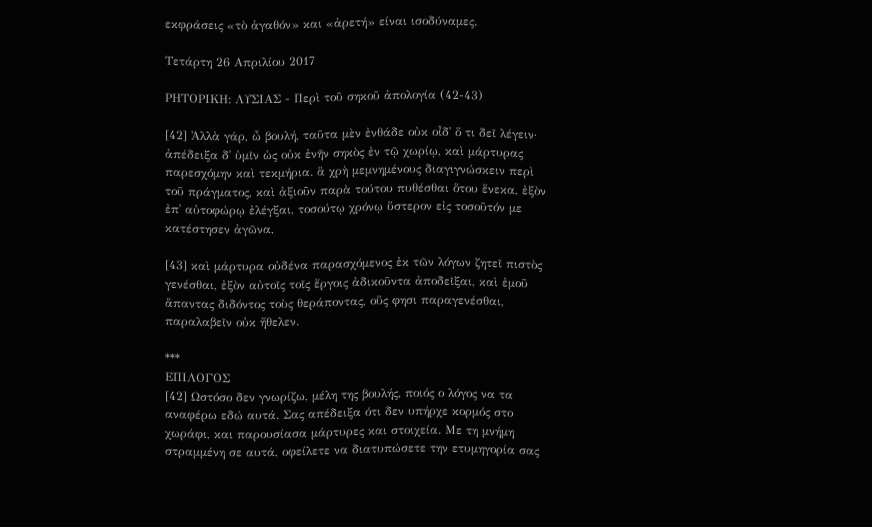εκφράσεις «τὸ ἀγαθόν» και «ἀρετή» είναι ισοδύναμες.

Τετάρτη 26 Απριλίου 2017

ΡΗΤΟΡΙΚΗ: ΛΥΣΙΑΣ - Περὶ τοῦ σηκοῦ ἀπολογία (42-43)

[42] Ἀλλὰ γάρ, ὦ βουλή, ταῦτα μὲν ἐνθάδε οὐκ οἶδ᾽ ὅ τι δεῖ λέγειν· ἀπέδειξα δ᾽ ὑμῖν ὡς οὐκ ἐνῆν σηκὸς ἐν τῷ χωρίῳ, καὶ μάρτυρας παρεσχόμην καὶ τεκμήρια. ἃ χρὴ μεμνημένους διαγιγνώσκειν περὶ τοῦ πράγματος, καὶ ἀξιοῦν παρὰ τούτου πυθέσθαι ὅτου ἕνεκα, ἐξὸν ἐπ᾽ αὐτοφώρῳ ἐλέγξαι, τοσούτῳ χρόνῳ ὕστερον εἰς τοσοῦτόν με κατέστησεν ἀγῶνα,

[43] καὶ μάρτυρα οὐδένα παρασχόμενος ἐκ τῶν λόγων ζητεῖ πιστὸς γενέσθαι, ἐξὸν αὐτοῖς τοῖς ἔργοις ἀδικοῦντα ἀποδεῖξαι, καὶ ἐμοῦ ἅπαντας διδόντος τοὺς θεράποντας, οὕς φησι παραγενέσθαι, παραλαβεῖν οὐκ ἤθελεν.

***
ΕΠΙΛΟΓΟΣ
[42] Ωστόσο δεν γνωρίζω, μέλη της βουλής, ποιός ο λόγος να τα αναφέρω εδώ αυτά. Σας απέδειξα ότι δεν υπήρχε κορμός στο χωράφι, και παρουσίασα μάρτυρες και στοιχεία. Με τη μνήμη στραμμένη σε αυτά, οφείλετε να διατυπώσετε την ετυμηγορία σας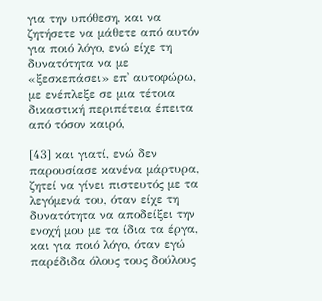για την υπόθεση, και να ζητήσετε να μάθετε από αυτόν για ποιό λόγο, ενώ είχε τη δυνατότητα να με «ξεσκεπάσει» επ᾽ αυτοφώρω, με ενέπλεξε σε μια τέτοια δικαστική περιπέτεια έπειτα από τόσον καιρό,

[43] και γιατί, ενώ δεν παρουσίασε κανένα μάρτυρα, ζητεί να γίνει πιστευτός με τα λεγόμενά του, όταν είχε τη δυνατότητα να αποδείξει την ενοχή μου με τα ίδια τα έργα, και για ποιό λόγο, όταν εγώ παρέδιδα όλους τους δούλους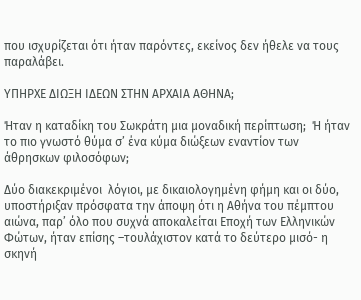που ισχυρίζεται ότι ήταν παρόντες, εκείνος δεν ήθελε να τους παραλάβει.

ΥΠΗΡΧΕ ΔΙΩΞΗ ΙΔΕΩΝ ΣΤΗΝ ΑΡΧΑΙΑ ΑΘΗΝΑ;

Ήταν η καταδίκη του Σωκράτη μια μοναδική περίπτωση;  Ή ήταν το πιο γνωστό θύμα σ’ ένα κύμα διώξεων εναντίον των άθρησκων φιλοσόφων;

Δύο διακεκριμένοι  λόγιοι, με δικαιολογημένη φήμη και οι δύο, υποστήριξαν πρόσφατα την άποψη ότι η Αθήνα του πέμπτου αιώνα, παρ’ όλο που συχνά αποκαλείται Εποχή των Ελληνικών Φώτων, ήταν επίσης –τουλάχιστον κατά το δεύτερο μισό- η σκηνή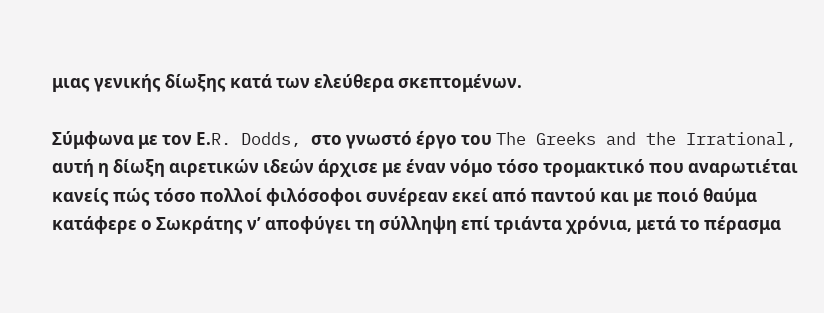μιας γενικής δίωξης κατά των ελεύθερα σκεπτομένων.

Σύμφωνα με τον Ε.R. Dodds, στο γνωστό έργο του The Greeks and the Irrational, αυτή η δίωξη αιρετικών ιδεών άρχισε με έναν νόμο τόσο τρομακτικό που αναρωτιέται κανείς πώς τόσο πολλοί φιλόσοφοι συνέρεαν εκεί από παντού και με ποιό θαύμα κατάφερε ο Σωκράτης ν’ αποφύγει τη σύλληψη επί τριάντα χρόνια, μετά το πέρασμα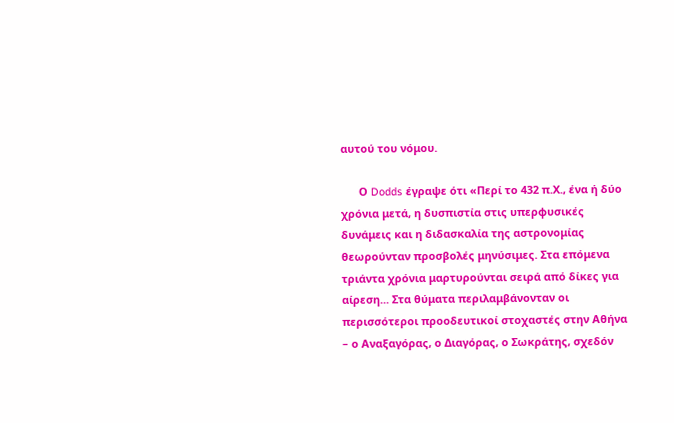αυτού του νόμου.

      Ο Dodds έγραψε ότι «Περί το 432 π.Χ., ένα ή δύο χρόνια μετά, η δυσπιστία στις υπερφυσικές δυνάμεις και η διδασκαλία της αστρονομίας θεωρούνταν προσβολές μηνύσιμες. Στα επόμενα τριάντα χρόνια μαρτυρούνται σειρά από δίκες για αίρεση... Στα θύματα περιλαμβάνονταν οι περισσότεροι προοδευτικοί στοχαστές στην Αθήνα – ο Αναξαγόρας, ο Διαγόρας, ο Σωκράτης, σχεδόν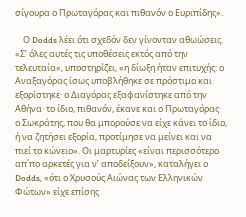σίγουρα ο Πρωταγόρας και πιθανόν ο Ευριπίδης».

    Ο Dodds λέει ότι σχεδόν δεν γίνονταν αθωώσεις. «Σ’ όλες αυτές τις υποθέσεις εκτός από την τελευταία», υποστηρίζει, «η δίωξη ήταν επιτυχής: ο Αναξαγόρας ίσως υποβλήθηκε σε πρόστιμο και εξορίστηκε· ο Διαγόρας εξαφανίστηκε από την Αθήνα· το ίδιο, πιθανόν, έκανε και ο Πρωταγόρας· ο Σωκράτης, που θα μπορούσε να είχε κάνει το ίδιο, ή να ζητήσει εξορία, προτίμησε να μείνει και να πιεί το κώνειο». Οι μαρτυρίες «είναι περισσότερο απ΄πο αρκετές για ν’ αποδείξουν», καταλήγει ο Dodds, «ότι ο Χρυσούς Αιώνας των Ελληνικών Φώτων» είχε επίσης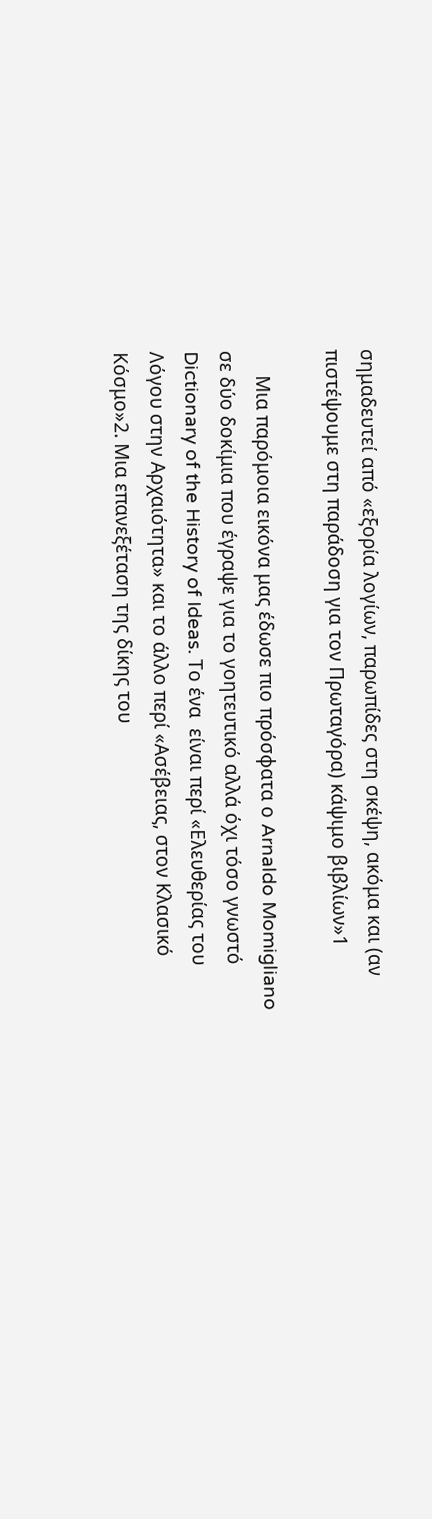σημαδευτεί από «εξορία λογίων, παρωπίδες στη σκέψη, ακόμα και (αν πιστέψουμε στη παράδοση για τον Πρωταγόρα) κάψιμο βιβλίων»1

     Μια παρόμοια εικόνα μας έδωσε πιο πρόσφατα ο Arnaldo Momigliano σε δύο δοκίμια που έγραψε για το γοητευτικό αλλά όχι τόσο γνωστό Dictionary of the History of Ideas. Το ένα  είναι περί «Ελευθερίας του Λόγου στην Αρχαιότητα» και το άλλο περί «Ασέβειας, στον Κλασικό Κόσμο»2. Μια επανεξέταση της δίκης του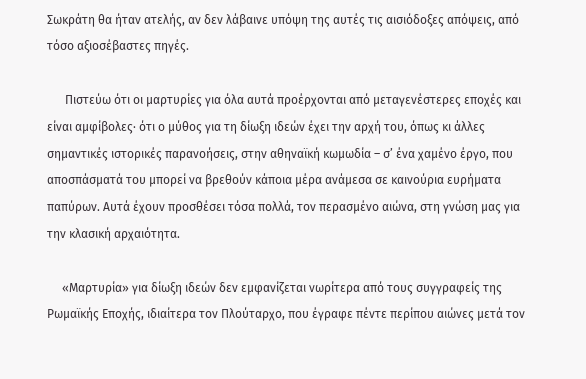Σωκράτη θα ήταν ατελής, αν δεν λάβαινε υπόψη της αυτές τις αισιόδοξες απόψεις, από τόσο αξιοσέβαστες πηγές.

      Πιστεύω ότι οι μαρτυρίες για όλα αυτά προέρχονται από μεταγενέστερες εποχές και είναι αμφίβολες· ότι ο μύθος για τη δίωξη ιδεών έχει την αρχή του, όπως κι άλλες σημαντικές ιστορικές παρανοήσεις, στην αθηναϊκή κωμωδία – σ’ ένα χαμένο έργο, που αποσπάσματά του μπορεί να βρεθούν κάποια μέρα ανάμεσα σε καινούρια ευρήματα παπύρων. Αυτά έχουν προσθέσει τόσα πολλά, τον περασμένο αιώνα, στη γνώση μας για την κλασική αρχαιότητα.

     «Μαρτυρία» για δίωξη ιδεών δεν εμφανίζεται νωρίτερα από τους συγγραφείς της Ρωμαϊκής Εποχής, ιδιαίτερα τον Πλούταρχο, που έγραφε πέντε περίπου αιώνες μετά τον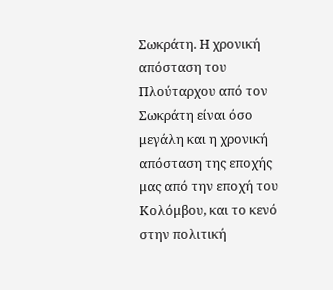Σωκράτη. Η χρονική απόσταση του Πλούταρχου από τον Σωκράτη είναι όσο μεγάλη και η χρονική απόσταση της εποχής μας από την εποχή του Κολόμβου, και το κενό στην πολιτική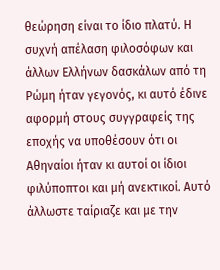θεώρηση είναι το ίδιο πλατύ. Η συχνή απέλαση φιλοσόφων και άλλων Ελλήνων δασκάλων από τη Ρώμη ήταν γεγονός, κι αυτό έδινε αφορμή στους συγγραφείς της εποχής να υποθέσουν ότι οι Αθηναίοι ήταν κι αυτοί οι ίδιοι φιλύποπτοι και μή ανεκτικοί. Αυτό άλλωστε ταίριαζε και με την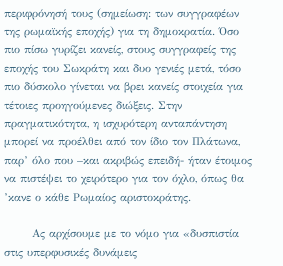περιφρόνησή τους (σημείωση: των συγγραφέων της ρωμαϊκής εποχής) για τη δημοκρατία. Όσο πιο πίσω γυρίζει κανείς, στους συγγραφείς της εποχής του Σωκράτη και δυο γενιές μετά, τόσο πιο δύσκολο γίνεται να βρει κανείς στοιχεία για τέτοιες προηγούμενες διώξεις. Στην πραγματικότητα, η ισχυρότερη ανταπάντηση μπορεί να προέλθει από τον ίδιο τον Πλάτωνα, παρ’ όλο που –και ακριβώς επειδή- ήταν έτοιμος να πιστέψει το χειρότερο για τον όχλο, όπως θα ’κανε ο κάθε Ρωμαίος αριστοκράτης.

       Ας αρχίσουμε με το νόμο για «δυσπιστία στις υπερφυσικές δυνάμεις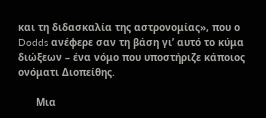και τη διδασκαλία της αστρονομίας», που ο Dodds ανέφερε σαν τη βάση γι’ αυτό το κύμα διώξεων – ένα νόμο που υποστήριζε κάποιος ονόματι Διοπείθης.

      Μια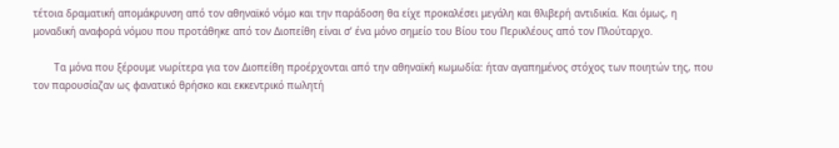τέτοια δραματική απομάκρυνση από τον αθηναϊκό νόμο και την παράδοση θα είχε προκαλέσει μεγάλη και θλιβερή αντιδικία. Και όμως, η μοναδική αναφορά νόμου που προτάθηκε από τον Διοπείθη είναι σ’ ένα μόνο σημείο του Βίου του Περικλέους από τον Πλούταρχο.

       Τα μόνα που ξέρουμε νωρίτερα για τον Διοπείθη προέρχονται από την αθηναϊκή κωμωδία: ήταν αγαπημένος στόχος των ποιητών της, που τον παρουσίαζαν ως φανατικό θρήσκο και εκκεντρικό πωλητή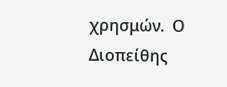χρησμών.  Ο Διοπείθης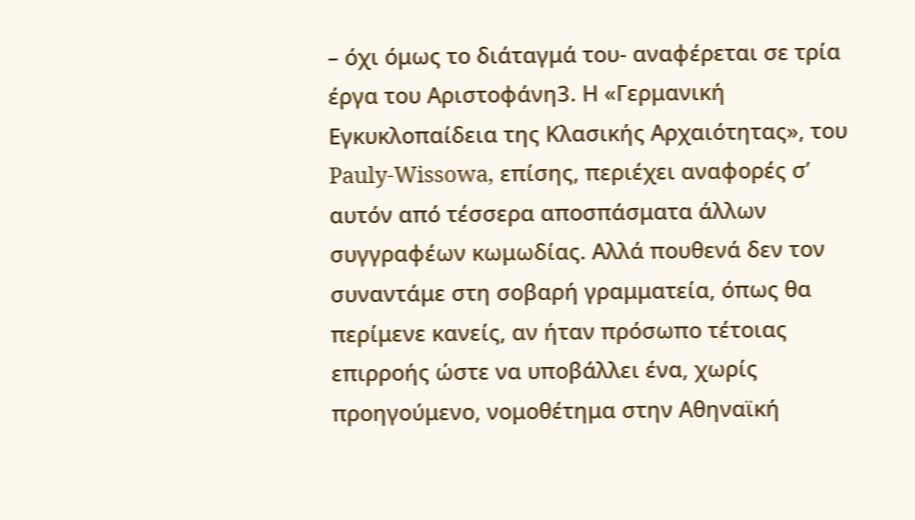– όχι όμως το διάταγμά του- αναφέρεται σε τρία έργα του Αριστοφάνη3. Η «Γερμανική Εγκυκλοπαίδεια της Κλασικής Αρχαιότητας», του Pauly-Wissowa, επίσης, περιέχει αναφορές σ’ αυτόν από τέσσερα αποσπάσματα άλλων συγγραφέων κωμωδίας. Αλλά πουθενά δεν τον συναντάμε στη σοβαρή γραμματεία, όπως θα περίμενε κανείς, αν ήταν πρόσωπο τέτοιας επιρροής ώστε να υποβάλλει ένα, χωρίς προηγούμενο, νομοθέτημα στην Αθηναϊκή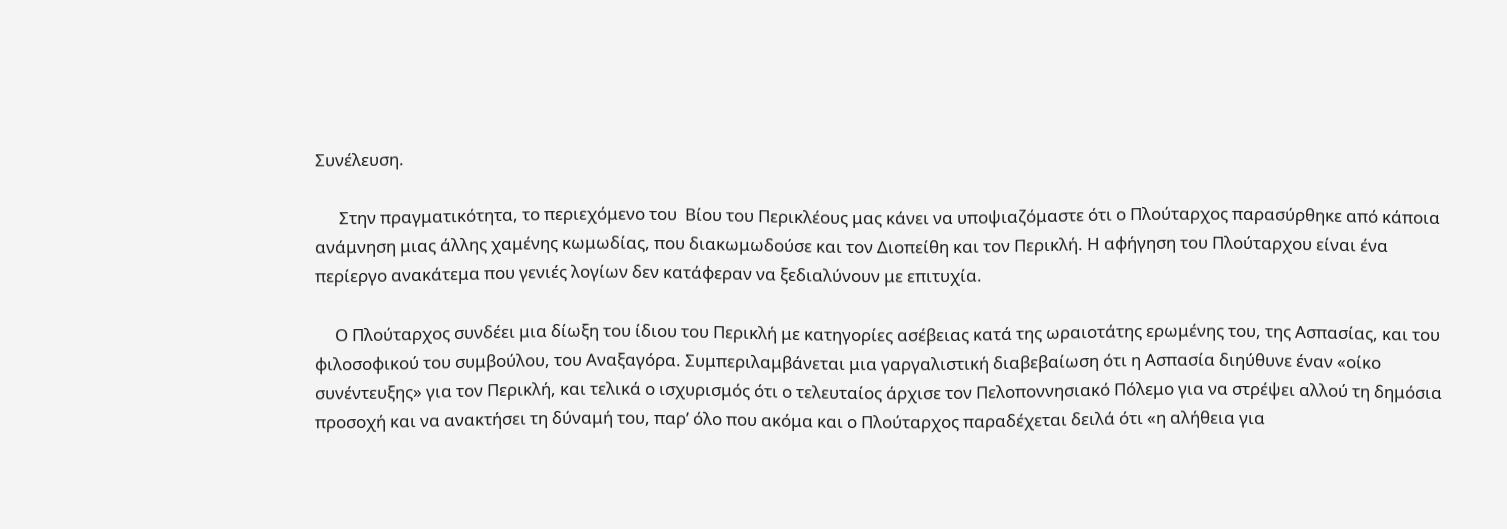Συνέλευση.

      Στην πραγματικότητα, το περιεχόμενο του  Βίου του Περικλέους μας κάνει να υποψιαζόμαστε ότι ο Πλούταρχος παρασύρθηκε από κάποια ανάμνηση μιας άλλης χαμένης κωμωδίας, που διακωμωδούσε και τον Διοπείθη και τον Περικλή. Η αφήγηση του Πλούταρχου είναι ένα περίεργο ανακάτεμα που γενιές λογίων δεν κατάφεραν να ξεδιαλύνουν με επιτυχία.

     Ο Πλούταρχος συνδέει μια δίωξη του ίδιου του Περικλή με κατηγορίες ασέβειας κατά της ωραιοτάτης ερωμένης του, της Ασπασίας, και του φιλοσοφικού του συμβούλου, του Αναξαγόρα. Συμπεριλαμβάνεται μια γαργαλιστική διαβεβαίωση ότι η Ασπασία διηύθυνε έναν «οίκο συνέντευξης» για τον Περικλή, και τελικά ο ισχυρισμός ότι ο τελευταίος άρχισε τον Πελοποννησιακό Πόλεμο για να στρέψει αλλού τη δημόσια προσοχή και να ανακτήσει τη δύναμή του, παρ’ όλο που ακόμα και ο Πλούταρχος παραδέχεται δειλά ότι «η αλήθεια για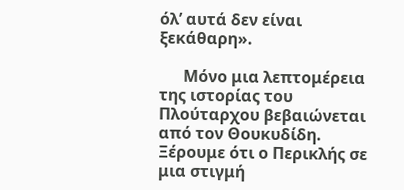όλ’ αυτά δεν είναι ξεκάθαρη».

      Μόνο μια λεπτομέρεια της ιστορίας του Πλούταρχου βεβαιώνεται από τον Θουκυδίδη. Ξέρουμε ότι ο Περικλής σε μια στιγμή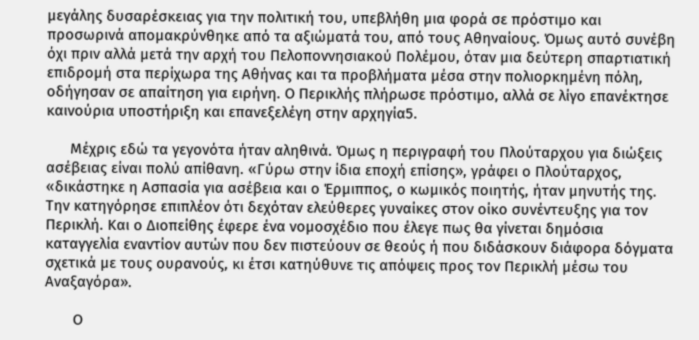μεγάλης δυσαρέσκειας για την πολιτική του, υπεβλήθη μια φορά σε πρόστιμο και προσωρινά απομακρύνθηκε από τα αξιώματά του, από τους Αθηναίους. Όμως αυτό συνέβη όχι πριν αλλά μετά την αρχή του Πελοποννησιακού Πολέμου, όταν μια δεύτερη σπαρτιατική επιδρομή στα περίχωρα της Αθήνας και τα προβλήματα μέσα στην πολιορκημένη πόλη, οδήγησαν σε απαίτηση για ειρήνη. Ο Περικλής πλήρωσε πρόστιμο, αλλά σε λίγο επανέκτησε καινούρια υποστήριξη και επανεξελέγη στην αρχηγία5.

      Μέχρις εδώ τα γεγονότα ήταν αληθινά. Όμως η περιγραφή του Πλούταρχου για διώξεις ασέβειας είναι πολύ απίθανη. «Γύρω στην ίδια εποχή επίσης», γράφει ο Πλούταρχος, «δικάστηκε η Ασπασία για ασέβεια και ο Έρμιππος, ο κωμικός ποιητής, ήταν μηνυτής της. Την κατηγόρησε επιπλέον ότι δεχόταν ελεύθερες γυναίκες στον οίκο συνέντευξης για τον Περικλή. Και ο Διοπείθης έφερε ένα νομοσχέδιο που έλεγε πως θα γίνεται δημόσια καταγγελία εναντίον αυτών που δεν πιστεύουν σε θεούς ή που διδάσκουν διάφορα δόγματα σχετικά με τους ουρανούς, κι έτσι κατηύθυνε τις απόψεις προς τον Περικλή μέσω του Αναξαγόρα».

       Ο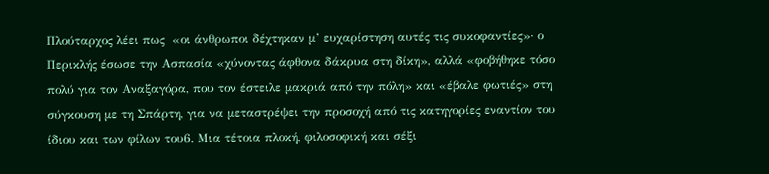Πλούταρχος λέει πως  «οι άνθρωποι δέχτηκαν μ’ ευχαρίστηση αυτές τις συκοφαντίες»· ο Περικλής έσωσε την Ασπασία «χύνοντας άφθονα δάκρυα στη δίκη», αλλά «φοβήθηκε τόσο πολύ για τον Αναξαγόρα, που τον έστειλε μακριά από την πόλη» και «έβαλε φωτιές» στη σύγκουση με τη Σπάρτη, για να μεταστρέψει την προσοχή από τις κατηγορίες εναντίον του ίδιου και των φίλων του6. Μια τέτοια πλοκή, φιλοσοφική και σέξι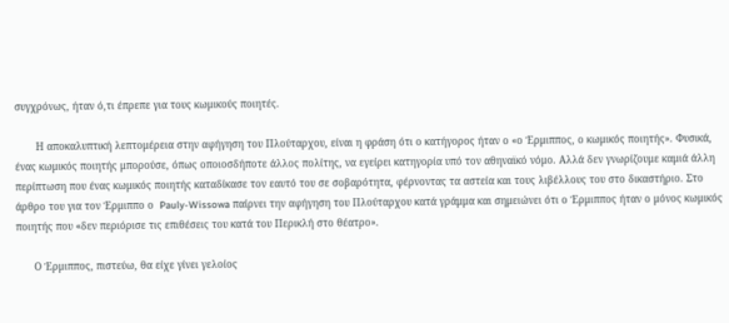συγχρόνως, ήταν ό,τι έπρεπε για τους κωμικούς ποιητές.

       Η αποκαλυπτική λεπτομέρεια στην αφήγηση του Πλούταρχου, είναι η φράση ότι ο κατήγορος ήταν ο «ο Έρμιππος, ο κωμικός ποιητής». Φυσικά, ένας κωμικός ποιητής μπορούσε, όπως οποιοσδήποτε άλλος πολίτης, να εγείρει κατηγορία υπό τον αθηναϊκό νόμο. Αλλά δεν γνωρίζουμε καμιά άλλη περίπτωση που ένας κωμικός ποιητής καταδίκασε τον εαυτό του σε σοβαρότητα, φέρνοντας τα αστεία και τους λιβέλλους του στο δικαστήριο. Στο άρθρο του για τον Έρμιππο ο  Pauly-Wissowa παίρνει την αφήγηση του Πλούταρχου κατά γράμμα και σημειώνει ότι ο Έρμιππος ήταν ο μόνος κωμικός ποιητής που «δεν περιόρισε τις επιθέσεις του κατά του Περικλή στο θέατρο».

      Ο Έρμιππος, πιστεύω, θα είχε γίνει γελοίος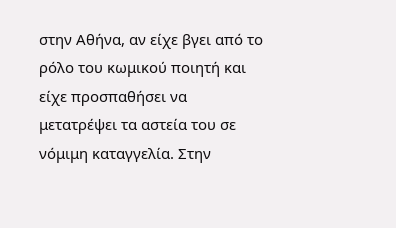στην Αθήνα, αν είχε βγει από το ρόλο του κωμικού ποιητή και είχε προσπαθήσει να μετατρέψει τα αστεία του σε νόμιμη καταγγελία. Στην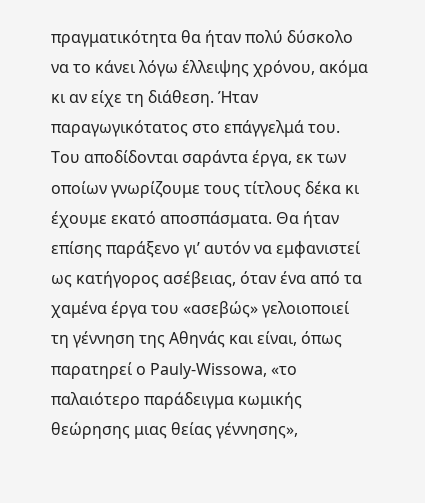πραγματικότητα θα ήταν πολύ δύσκολο να το κάνει λόγω έλλειψης χρόνου, ακόμα κι αν είχε τη διάθεση. Ήταν παραγωγικότατος στο επάγγελμά του. Του αποδίδονται σαράντα έργα, εκ των οποίων γνωρίζουμε τους τίτλους δέκα κι έχουμε εκατό αποσπάσματα. Θα ήταν επίσης παράξενο γι’ αυτόν να εμφανιστεί ως κατήγορος ασέβειας, όταν ένα από τα χαμένα έργα του «ασεβώς» γελοιοποιεί τη γέννηση της Αθηνάς και είναι, όπως παρατηρεί ο Pauly-Wissowa, «το παλαιότερο παράδειγμα κωμικής θεώρησης μιας θείας γέννησης»,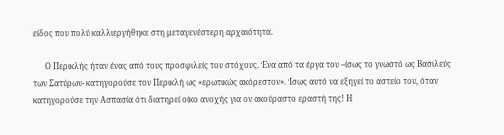είδος που πολύ καλλιεργήθηκε στη μεταγενέστερη αρχαιότητα.

      Ο Περικλής ήταν ένας από τους προσφιλείς του στόχους. Ένα από τα έργα του –ίσως το γνωστό ως Βασιλεύς των Σατύρων- κατηγορούσε τον Περικλή ως «ερωτικώς ακόρεστον». Ίσως αυτό να εξηγεί το αστείο του, όταν κατηγορούσε την Ασπασία ότι διατηρεί οίκο ανοχής για ον ακούραστο εραστή της! Η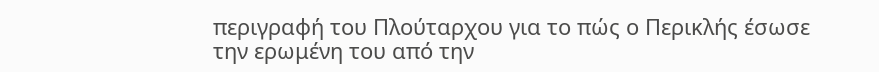περιγραφή του Πλούταρχου για το πώς ο Περικλής έσωσε την ερωμένη του από την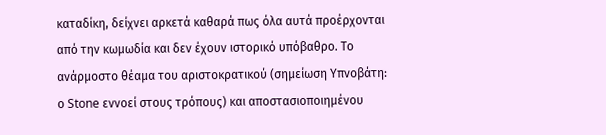καταδίκη, δείχνει αρκετά καθαρά πως όλα αυτά προέρχονται από την κωμωδία και δεν έχουν ιστορικό υπόβαθρο. Το ανάρμοστο θέαμα του αριστοκρατικού (σημείωση Υπνοβάτη: ο Stone εννοεί στους τρόπους) και αποστασιοποιημένου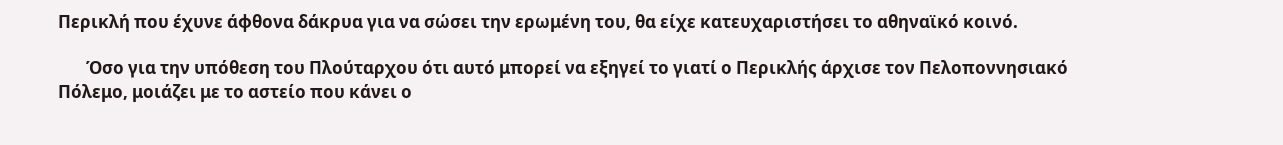Περικλή που έχυνε άφθονα δάκρυα για να σώσει την ερωμένη του, θα είχε κατευχαριστήσει το αθηναϊκό κοινό.

       Όσο για την υπόθεση του Πλούταρχου ότι αυτό μπορεί να εξηγεί το γιατί ο Περικλής άρχισε τον Πελοποννησιακό Πόλεμο, μοιάζει με το αστείο που κάνει ο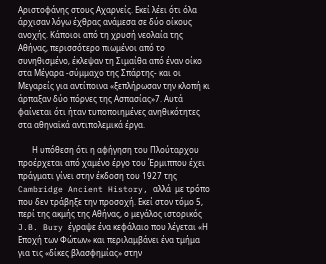Αριστοφάνης στους Αχαρνείς. Εκεί λέει ότι όλα άρχισαν λόγω έχθρας ανάμεσα σε δύο οίκους ανοχής. Κάποιοι από τη χρυσή νεολαία της Αθήνας, περισσότερο πιωμένοι από το συνηθισμένο, έκλεψαν τη Σιμαίθα από έναν οίκο στα Μέγαρα -σύμμαχο της Σπάρτης- και οι Μεγαρείς για αντίποινα «ξεπλήρωσαν την κλοπή κι άρπαξαν δύο πόρνες της Ασπασίας»7. Αυτά φαίνεται ότι ήταν τυποποιημένες ανηθικότητες στα αθηναϊκά αντιπολεμικά έργα.

       Η υπόθεση ότι η αφήγηση του Πλούταρχου προέρχεται από χαμένο έργο του Έρμιππου έχει πράγματι γίνει στην έκδοση του 1927 της Cambridge Ancient History, αλλά  με τρόπο που δεν τράβηξε την προσοχή. Εκεί στον τόμο 5, περί της ακμής της Αθήνας, ο μεγάλος ιστορικός J.B. Bury έγραψε ένα κεφάλαιο που λέγεται «Η Εποχή των Φώτων» και περιλαμβάνει ένα τμήμα για τις «δίκες βλασφημίας» στην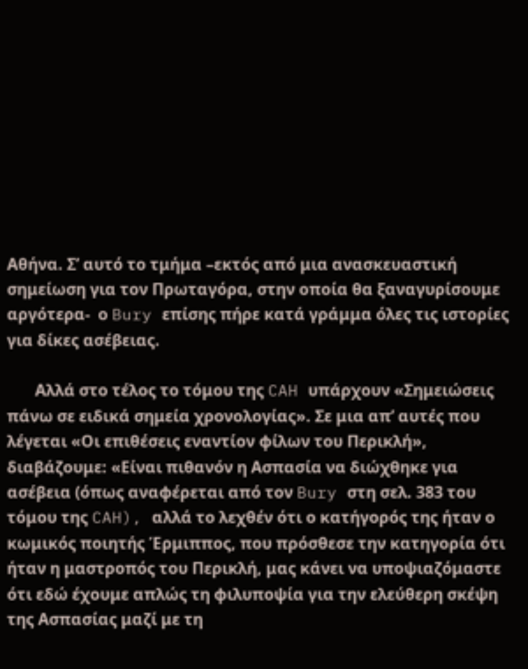Αθήνα. Σ’ αυτό το τμήμα –εκτός από μια ανασκευαστική σημείωση για τον Πρωταγόρα, στην οποία θα ξαναγυρίσουμε αργότερα-  ο Bury επίσης πήρε κατά γράμμα όλες τις ιστορίες για δίκες ασέβειας.

       Αλλά στο τέλος το τόμου της CAH υπάρχουν «Σημειώσεις πάνω σε ειδικά σημεία χρονολογίας». Σε μια απ’ αυτές που λέγεται «Οι επιθέσεις εναντίον φίλων του Περικλή», διαβάζουμε: «Είναι πιθανόν η Ασπασία να διώχθηκε για ασέβεια (όπως αναφέρεται από τον Bury στη σελ. 383 του τόμου της CAH), αλλά το λεχθέν ότι ο κατήγορός της ήταν ο κωμικός ποιητής Έρμιππος, που πρόσθεσε την κατηγορία ότι ήταν η μαστροπός του Περικλή, μας κάνει να υποψιαζόμαστε ότι εδώ έχουμε απλώς τη φιλυποψία για την ελεύθερη σκέψη της Ασπασίας μαζί με τη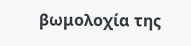βωμολοχία της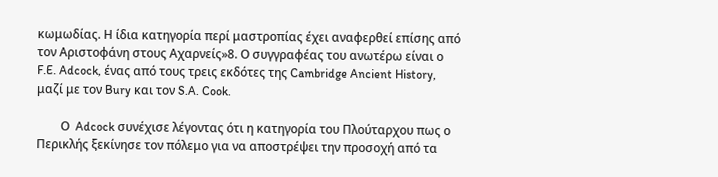κωμωδίας. Η ίδια κατηγορία περί μαστροπίας έχει αναφερθεί επίσης από τον Αριστοφάνη στους Αχαρνείς»8. Ο συγγραφέας του ανωτέρω είναι ο F.E. Adcock, ένας από τους τρεις εκδότες της Cambridge Ancient History, μαζί με τον Bury και τον S.A. Cook.

        Ο  Adcock συνέχισε λέγοντας ότι η κατηγορία του Πλούταρχου πως ο Περικλής ξεκίνησε τον πόλεμο για να αποστρέψει την προσοχή από τα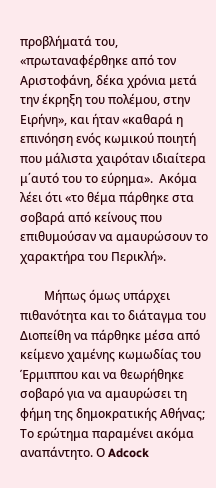προβλήματά του, «πρωταναφέρθηκε από τον Αριστοφάνη, δέκα χρόνια μετά την έκρηξη του πολέμου, στην Ειρήνη», και ήταν «καθαρά η επινόηση ενός κωμικού ποιητή που μάλιστα χαιρόταν ιδιαίτερα μ΄αυτό του το εύρημα».  Ακόμα λέει ότι «το θέμα πάρθηκε στα σοβαρά από κείνους που επιθυμούσαν να αμαυρώσουν το χαρακτήρα του Περικλή».

        Μήπως όμως υπάρχει πιθανότητα και το διάταγμα του Διοπείθη να πάρθηκε μέσα από κείμενο χαμένης κωμωδίας του Έρμιππου και να θεωρήθηκε σοβαρό για να αμαυρώσει τη φήμη της δημοκρατικής Αθήνας;  Το ερώτημα παραμένει ακόμα αναπάντητο. Ο Adcock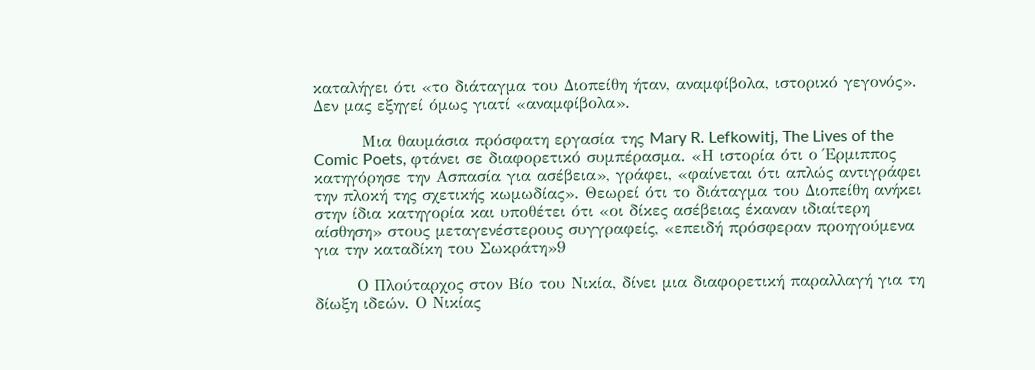καταλήγει ότι «το διάταγμα του Διοπείθη ήταν, αναμφίβολα, ιστορικό γεγονός». Δεν μας εξηγεί όμως γιατί «αναμφίβολα».

        Μια θαυμάσια πρόσφατη εργασία της Mary R. Lefkowitj, The Lives of the Comic Poets, φτάνει σε διαφορετικό συμπέρασμα. «Η ιστορία ότι ο Έρμιππος κατηγόρησε την Ασπασία για ασέβεια», γράφει, «φαίνεται ότι απλώς αντιγράφει την πλοκή της σχετικής κωμωδίας». Θεωρεί ότι το διάταγμα του Διοπείθη ανήκει στην ίδια κατηγορία και υποθέτει ότι «οι δίκες ασέβειας έκαναν ιδιαίτερη αίσθηση» στους μεταγενέστερους συγγραφείς, «επειδή πρόσφεραν προηγούμενα για την καταδίκη του Σωκράτη»9

       Ο Πλούταρχος στον Βίο του Νικία, δίνει μια διαφορετική παραλλαγή για τη δίωξη ιδεών. Ο Νικίας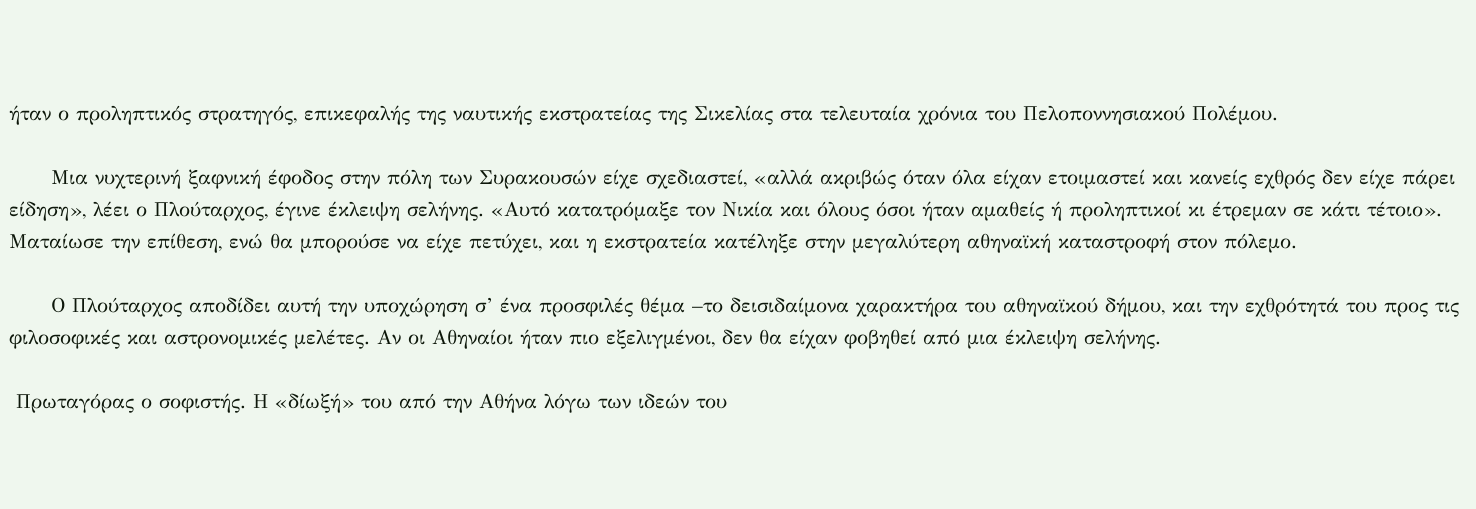ήταν ο προληπτικός στρατηγός, επικεφαλής της ναυτικής εκστρατείας της Σικελίας στα τελευταία χρόνια του Πελοποννησιακού Πολέμου.

      Μια νυχτερινή ξαφνική έφοδος στην πόλη των Συρακουσών είχε σχεδιαστεί, «αλλά ακριβώς όταν όλα είχαν ετοιμαστεί και κανείς εχθρός δεν είχε πάρει είδηση», λέει ο Πλούταρχος, έγινε έκλειψη σελήνης. «Αυτό κατατρόμαξε τον Νικία και όλους όσοι ήταν αμαθείς ή προληπτικοί κι έτρεμαν σε κάτι τέτοιο». Ματαίωσε την επίθεση, ενώ θα μπορούσε να είχε πετύχει, και η εκστρατεία κατέληξε στην μεγαλύτερη αθηναϊκή καταστροφή στον πόλεμο.

      Ο Πλούταρχος αποδίδει αυτή την υποχώρηση σ’ ένα προσφιλές θέμα –το δεισιδαίμονα χαρακτήρα του αθηναϊκού δήμου, και την εχθρότητά του προς τις φιλοσοφικές και αστρονομικές μελέτες. Αν οι Αθηναίοι ήταν πιο εξελιγμένοι, δεν θα είχαν φοβηθεί από μια έκλειψη σελήνης.

 Πρωταγόρας ο σοφιστής. Η «δίωξή» του από την Αθήνα λόγω των ιδεών του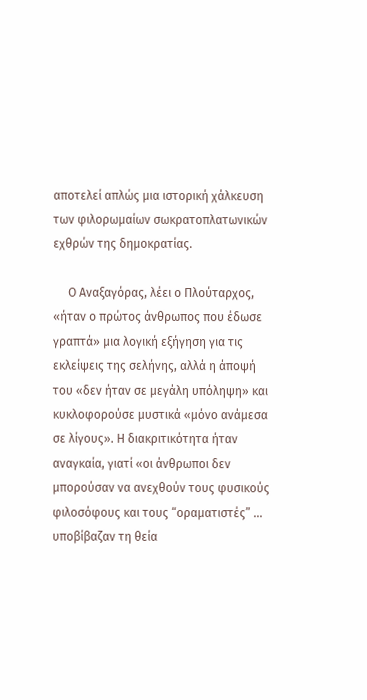αποτελεί απλώς μια ιστορική χάλκευση των φιλορωμαίων σωκρατοπλατωνικών εχθρών της δημοκρατίας.

     Ο Αναξαγόρας, λέει ο Πλούταρχος, «ήταν ο πρώτος άνθρωπος που έδωσε γραπτά» μια λογική εξήγηση για τις εκλείψεις της σελήνης, αλλά η άποψή του «δεν ήταν σε μεγάλη υπόληψη» και κυκλοφορούσε μυστικά «μόνο ανάμεσα σε λίγους». Η διακριτικότητα ήταν αναγκαία, γιατί «οι άνθρωποι δεν μπορούσαν να ανεχθούν τους φυσικούς φιλοσόφους και τους “οραματιστές” ... υποβίβαζαν τη θεία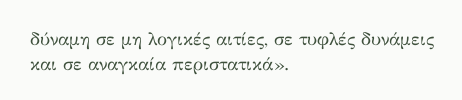δύναμη σε μη λογικές αιτίες, σε τυφλές δυνάμεις και σε αναγκαία περιστατικά».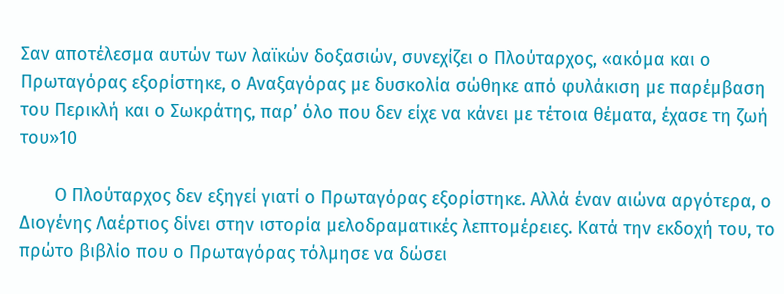Σαν αποτέλεσμα αυτών των λαϊκών δοξασιών, συνεχίζει ο Πλούταρχος, «ακόμα και ο Πρωταγόρας εξορίστηκε, ο Αναξαγόρας με δυσκολία σώθηκε από φυλάκιση με παρέμβαση του Περικλή και ο Σωκράτης, παρ’ όλο που δεν είχε να κάνει με τέτοια θέματα, έχασε τη ζωή του»10

       Ο Πλούταρχος δεν εξηγεί γιατί ο Πρωταγόρας εξορίστηκε. Αλλά έναν αιώνα αργότερα, ο Διογένης Λαέρτιος δίνει στην ιστορία μελοδραματικές λεπτομέρειες. Κατά την εκδοχή του, το πρώτο βιβλίο που ο Πρωταγόρας τόλμησε να δώσει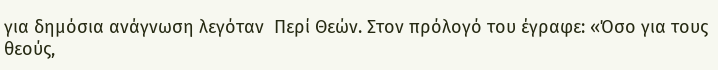για δημόσια ανάγνωση λεγόταν  Περί Θεών. Στον πρόλογό του έγραφε: «Όσο για τους θεούς,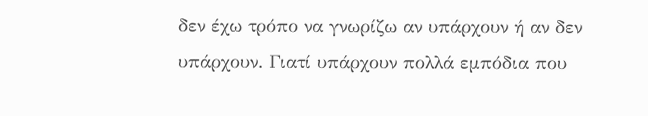δεν έχω τρόπο να γνωρίζω αν υπάρχουν ή αν δεν υπάρχουν. Γιατί υπάρχουν πολλά εμπόδια που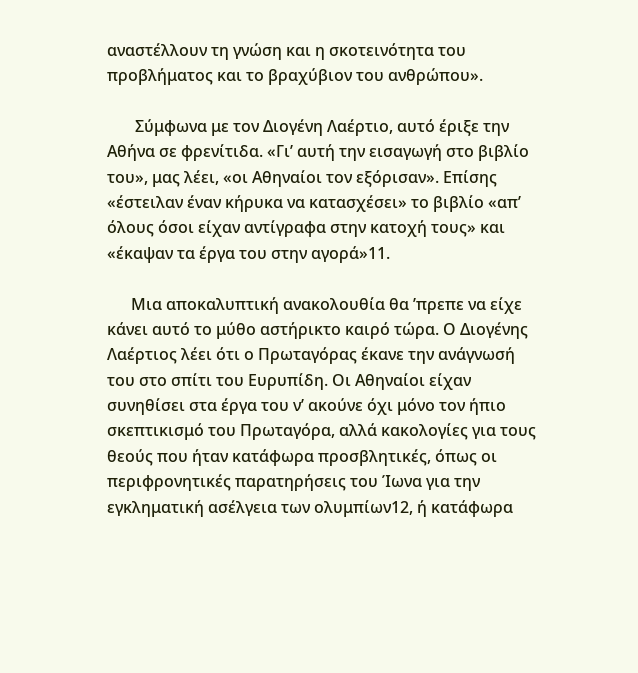αναστέλλουν τη γνώση και η σκοτεινότητα του προβλήματος και το βραχύβιον του ανθρώπου».

       Σύμφωνα με τον Διογένη Λαέρτιο, αυτό έριξε την Αθήνα σε φρενίτιδα. «Γι’ αυτή την εισαγωγή στο βιβλίο του», μας λέει, «οι Αθηναίοι τον εξόρισαν». Επίσης «έστειλαν έναν κήρυκα να κατασχέσει» το βιβλίο «απ’ όλους όσοι είχαν αντίγραφα στην κατοχή τους» και «έκαψαν τα έργα του στην αγορά»11.

      Μια αποκαλυπτική ανακολουθία θα ’πρεπε να είχε κάνει αυτό το μύθο αστήρικτο καιρό τώρα. Ο Διογένης Λαέρτιος λέει ότι ο Πρωταγόρας έκανε την ανάγνωσή του στο σπίτι του Ευρυπίδη. Οι Αθηναίοι είχαν συνηθίσει στα έργα του ν’ ακούνε όχι μόνο τον ήπιο σκεπτικισμό του Πρωταγόρα, αλλά κακολογίες για τους θεούς που ήταν κατάφωρα προσβλητικές, όπως οι περιφρονητικές παρατηρήσεις του Ίωνα για την εγκληματική ασέλγεια των ολυμπίων12, ή κατάφωρα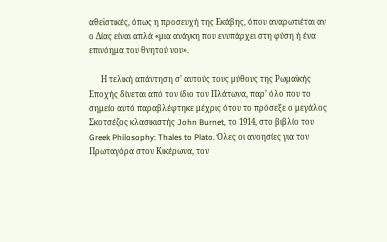αθεϊστικές, όπως η προσευχή της Εκάβης, όπου αναρωτιέται αν ο Δίας είναι απλά «μια ανάγκη που ενυπάρχει στη φύση ή ένα επινόημα του θνητού νου».

      Η τελική απάντηση σ’ αυτούς τους μύθους της Ρωμαϊκής Εποχής δίνεται από τον ίδιο τον Πλάτωνα, παρ’ όλο που το σημείο αυτό παραβλέφτηκε μέχρις ότου το πρόσεξε ο μεγάλος Σκοτσέζος κλασικιστής John Burnet, το 1914, στο βιβλίο του Greek Philosophy: Thales to Plato. Όλες οι ανοησίες για τον Πρωταγόρα στον Κικέρωνα, τον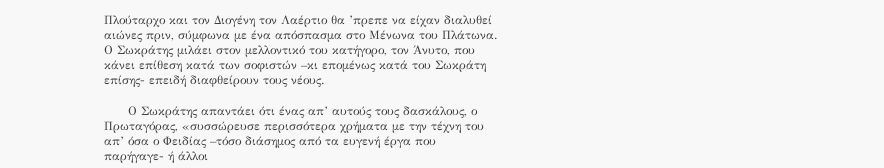Πλούταρχο και τον Διογένη τον Λαέρτιο θα ’πρεπε να είχαν διαλυθεί αιώνες πριν, σύμφωνα με ένα απόσπασμα στο Μένωνα του Πλάτωνα. Ο Σωκράτης μιλάει στον μελλοντικό του κατήγορο, τον Άνυτο, που κάνει επίθεση κατά των σοφιστών –κι επομένως κατά του Σωκράτη επίσης- επειδή διαφθείρουν τους νέους.

      Ο Σωκράτης απαντάει ότι ένας απ’ αυτούς τους δασκάλους, ο Πρωταγόρας, «συσσώρευσε περισσότερα χρήματα με την τέχνη του απ’ όσα ο Φειδίας –τόσο διάσημος από τα ευγενή έργα που παρήγαγε- ή άλλοι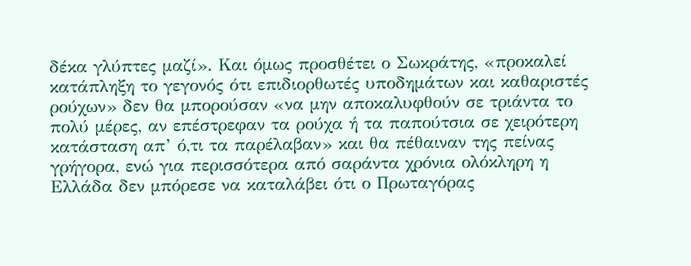δέκα γλύπτες μαζί». Και όμως προσθέτει ο Σωκράτης, «προκαλεί κατάπληξη το γεγονός ότι επιδιορθωτές υποδημάτων και καθαριστές ρούχων» δεν θα μπορούσαν «να μην αποκαλυφθούν σε τριάντα το πολύ μέρες, αν επέστρεφαν τα ρούχα ή τα παπούτσια σε χειρότερη κατάσταση απ’ ό,τι τα παρέλαβαν» και θα πέθαιναν της πείνας γρήγορα, ενώ για περισσότερα από σαράντα χρόνια ολόκληρη η Ελλάδα δεν μπόρεσε να καταλάβει ότι ο Πρωταγόρας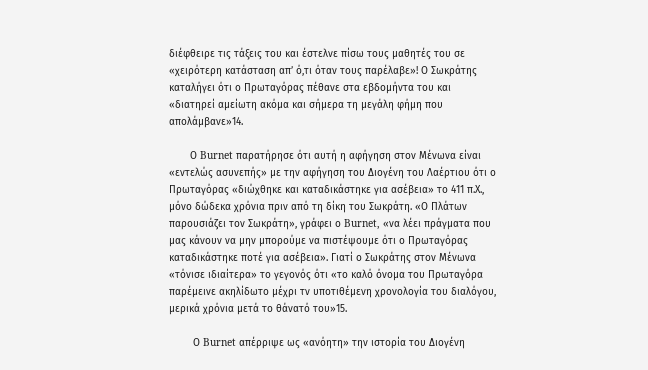διέφθειρε τις τάξεις του και έστελνε πίσω τους μαθητές του σε «χειρότερη κατάσταση απ’ ό,τι όταν τους παρέλαβε»! Ο Σωκράτης καταλήγει ότι ο Πρωταγόρας πέθανε στα εβδομήντα του και «διατηρεί αμείωτη ακόμα και σήμερα τη μεγάλη φήμη που απολάμβανε»14.

       Ο Burnet παρατήρησε ότι αυτή η αφήγηση στον Μένωνα είναι  «εντελώς ασυνεπής» με την αφήγηση του Διογένη του Λαέρτιου ότι ο Πρωταγόρας «διώχθηκε και καταδικάστηκε για ασέβεια» το 411 π.Χ., μόνο δώδεκα χρόνια πριν από τη δίκη του Σωκράτη. «Ο Πλάτων παρουσιάζει τον Σωκράτη», γράφει ο Burnet, «να λέει πράγματα που μας κάνουν να μην μπορούμε να πιστέψουμε ότι ο Πρωταγόρας καταδικάστηκε ποτέ για ασέβεια». Γιατί ο Σωκράτης στον Μένωνα «τόνισε ιδιαίτερα» το γεγονός ότι «το καλό όνομα του Πρωταγόρα παρέμεινε ακηλίδωτο μέχρι τν υποτιθέμενη χρονολογία του διαλόγου, μερικά χρόνια μετά το θάνατό του»15.

        Ο Burnet απέρριψε ως «ανόητη» την ιστορία του Διογένη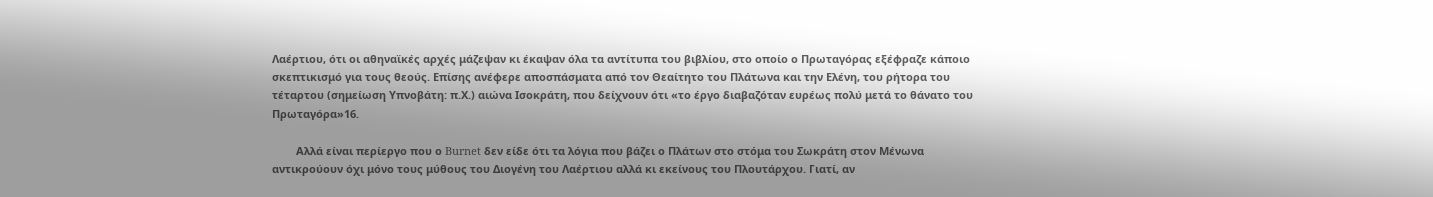Λαέρτιου, ότι οι αθηναϊκές αρχές μάζεψαν κι έκαψαν όλα τα αντίτυπα του βιβλίου, στο οποίο ο Πρωταγόρας εξέφραζε κάποιο σκεπτικισμό για τους θεούς. Επίσης ανέφερε αποσπάσματα από τον Θεαίτητο του Πλάτωνα και την Ελένη, του ρήτορα του τέταρτου (σημείωση Υπνοβάτη: π.Χ.) αιώνα Ισοκράτη, που δείχνουν ότι «το έργο διαβαζόταν ευρέως πολύ μετά το θάνατο του Πρωταγόρα»16.

        Αλλά είναι περίεργο που ο Burnet δεν είδε ότι τα λόγια που βάζει ο Πλάτων στο στόμα του Σωκράτη στον Μένωνα αντικρούουν όχι μόνο τους μύθους του Διογένη του Λαέρτιου αλλά κι εκείνους του Πλουτάρχου. Γιατί, αν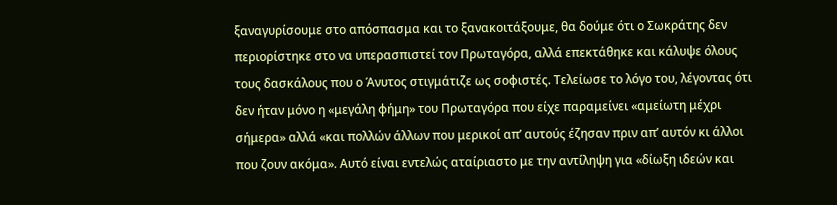ξαναγυρίσουμε στο απόσπασμα και το ξανακοιτάξουμε, θα δούμε ότι ο Σωκράτης δεν περιορίστηκε στο να υπερασπιστεί τον Πρωταγόρα, αλλά επεκτάθηκε και κάλυψε όλους τους δασκάλους που ο Άνυτος στιγμάτιζε ως σοφιστές. Τελείωσε το λόγο του, λέγοντας ότι δεν ήταν μόνο η «μεγάλη φήμη» του Πρωταγόρα που είχε παραμείνει «αμείωτη μέχρι σήμερα» αλλά «και πολλών άλλων που μερικοί απ’ αυτούς έζησαν πριν απ’ αυτόν κι άλλοι που ζουν ακόμα». Αυτό είναι εντελώς αταίριαστο με την αντίληψη για «δίωξη ιδεών και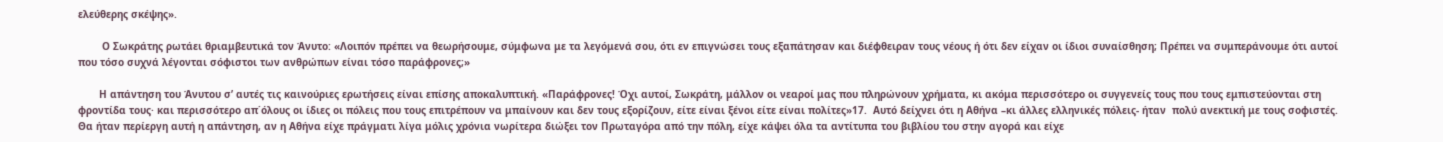ελεύθερης σκέψης».

        Ο Σωκράτης ρωτάει θριαμβευτικά τον Άνυτο: «Λοιπόν πρέπει να θεωρήσουμε, σύμφωνα με τα λεγόμενά σου, ότι εν επιγνώσει τους εξαπάτησαν και διέφθειραν τους νέους ή ότι δεν είχαν οι ίδιοι συναίσθηση; Πρέπει να συμπεράνουμε ότι αυτοί που τόσο συχνά λέγονται σόφιστοι των ανθρώπων είναι τόσο παράφρονες;»

       Η απάντηση του Άνυτου σ’ αυτές τις καινούριες ερωτήσεις είναι επίσης αποκαλυπτική. «Παράφρονες! Όχι αυτοί, Σωκράτη, μάλλον οι νεαροί μας που πληρώνουν χρήματα, κι ακόμα περισσότερο οι συγγενείς τους που τους εμπιστεύονται στη φροντίδα τους· και περισσότερο απ΄όλους οι ίδιες οι πόλεις που τους επιτρέπουν να μπαίνουν και δεν τους εξορίζουν, είτε είναι ξένοι είτε είναι πολίτες»17.  Αυτό δείχνει ότι η Αθήνα –κι άλλες ελληνικές πόλεις- ήταν  πολύ ανεκτική με τους σοφιστές. Θα ήταν περίεργη αυτή η απάντηση, αν η Αθήνα είχε πράγματι λίγα μόλις χρόνια νωρίτερα διώξει τον Πρωταγόρα από την πόλη, είχε κάψει όλα τα αντίτυπα του βιβλίου του στην αγορά και είχε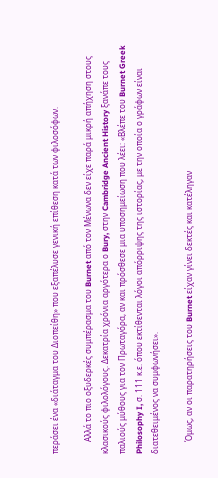περάσει ένα «διάταγμα του Διοπείθη» που εξαπέλυσε γενική επίθεση κατά των φιλοσόφων.

      Αλλά το πιο οξυδερκές συμπέρασμα του Burnet από τον Μένωνα δεν είχε παρά μικρή απήχηση στους κλασικούς φιλολόγους. Δεκατρία χρόνια αργότερα ο Bury, στην Cambridge Ancient History ξανάπε τους παλιούς μύθους για τον Πρωταγόρα, αν και πρόσθεσε μια υποσημείωση που λέει: «Βλέπε του Burnet Greek Philosophy I, σ. 111 κ.ε. όπου εκτίθενται λόγοι απόρριψης της ιστορίας, με την οποία ο γράφων είναι διατεθειμένος να συμφωνήσει».

      Όμως, αν οι παρατηρήσεις του Burnet είχαν γίνει δεκτές και κατέληγαν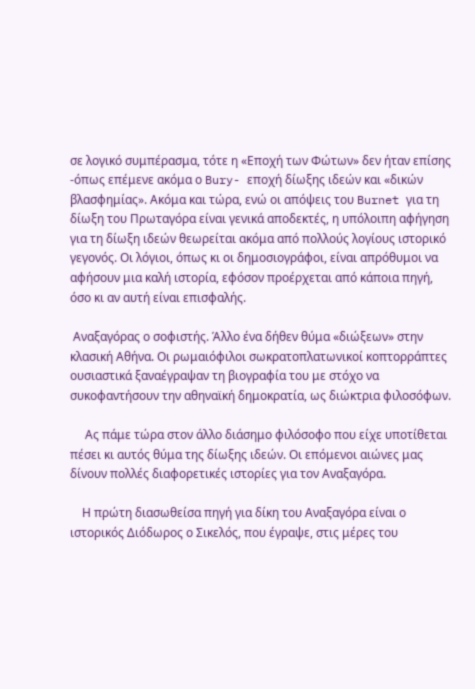σε λογικό συμπέρασμα, τότε η «Εποχή των Φώτων» δεν ήταν επίσης  -όπως επέμενε ακόμα ο Bury- εποχή δίωξης ιδεών και «δικών βλασφημίας». Ακόμα και τώρα, ενώ οι απόψεις του Burnet για τη δίωξη του Πρωταγόρα είναι γενικά αποδεκτές, η υπόλοιπη αφήγηση για τη δίωξη ιδεών θεωρείται ακόμα από πολλούς λογίους ιστορικό γεγονός. Οι λόγιοι, όπως κι οι δημοσιογράφοι, είναι απρόθυμοι να αφήσουν μια καλή ιστορία, εφόσον προέρχεται από κάποια πηγή, όσο κι αν αυτή είναι επισφαλής.

 Αναξαγόρας ο σοφιστής. Άλλο ένα δήθεν θύμα «διώξεων» στην κλασική Αθήνα. Οι ρωμαιόφιλοι σωκρατοπλατωνικοί κοπτορράπτες ουσιαστικά ξαναέγραψαν τη βιογραφία του με στόχο να συκοφαντήσουν την αθηναϊκή δημοκρατία, ως διώκτρια φιλοσόφων.

     Ας πάμε τώρα στον άλλο διάσημο φιλόσοφο που είχε υποτίθεται πέσει κι αυτός θύμα της δίωξης ιδεών. Οι επόμενοι αιώνες μας δίνουν πολλές διαφορετικές ιστορίες για τον Αναξαγόρα.

    Η πρώτη διασωθείσα πηγή για δίκη του Αναξαγόρα είναι ο ιστορικός Διόδωρος ο Σικελός, που έγραψε, στις μέρες του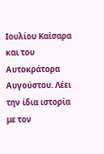Ιουλίου Καίσαρα και του Αυτοκράτορα Αυγούστου. Λέει την ίδια ιστορία με τον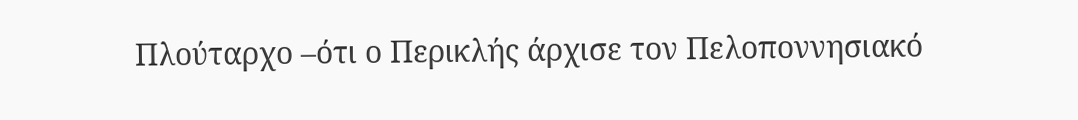Πλούταρχο –ότι ο Περικλής άρχισε τον Πελοποννησιακό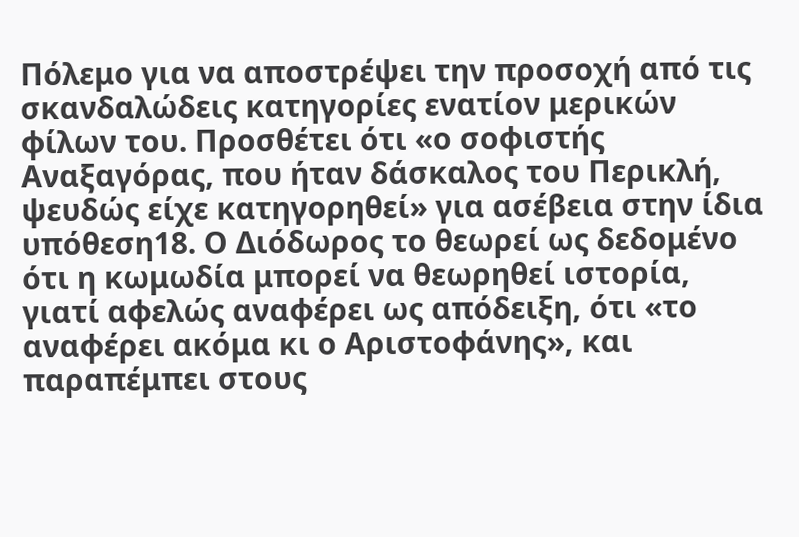Πόλεμο για να αποστρέψει την προσοχή από τις σκανδαλώδεις κατηγορίες ενατίον μερικών φίλων του. Προσθέτει ότι «ο σοφιστής Αναξαγόρας, που ήταν δάσκαλος του Περικλή, ψευδώς είχε κατηγορηθεί» για ασέβεια στην ίδια υπόθεση18. Ο Διόδωρος το θεωρεί ως δεδομένο ότι η κωμωδία μπορεί να θεωρηθεί ιστορία, γιατί αφελώς αναφέρει ως απόδειξη, ότι «το αναφέρει ακόμα κι ο Αριστοφάνης», και παραπέμπει στους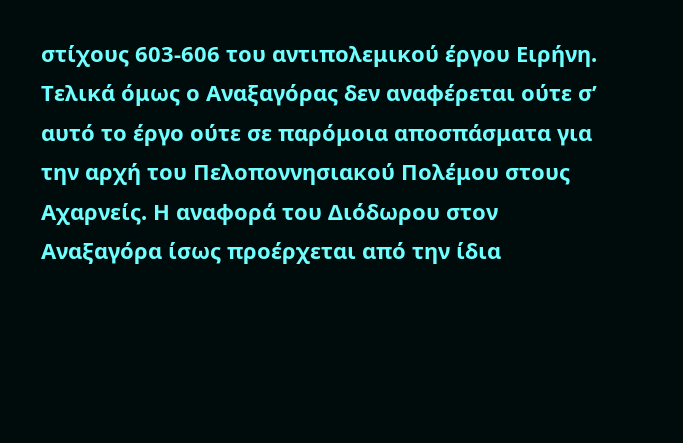στίχους 603-606 του αντιπολεμικού έργου Ειρήνη. Τελικά όμως ο Αναξαγόρας δεν αναφέρεται ούτε σ’ αυτό το έργο ούτε σε παρόμοια αποσπάσματα για την αρχή του Πελοποννησιακού Πολέμου στους Αχαρνείς. Η αναφορά του Διόδωρου στον Αναξαγόρα ίσως προέρχεται από την ίδια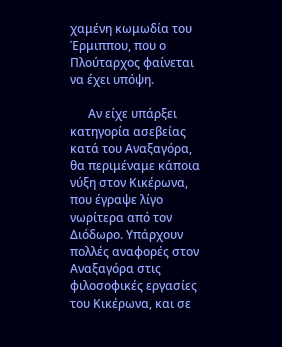χαμένη κωμωδία του Έρμιππου, που ο Πλούταρχος φαίνεται να έχει υπόψη.

      Αν είχε υπάρξει κατηγορία ασεβείας κατά του Αναξαγόρα, θα περιμέναμε κάποια νύξη στον Κικέρωνα, που έγραψε λίγο νωρίτερα από τον Διόδωρο. Υπάρχουν πολλές αναφορές στον Αναξαγόρα στις φιλοσοφικές εργασίες του Κικέρωνα, και σε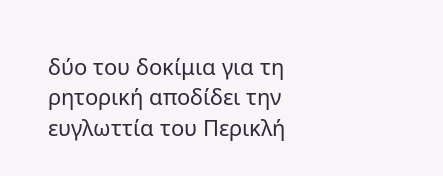δύο του δοκίμια για τη ρητορική αποδίδει την ευγλωττία του Περικλή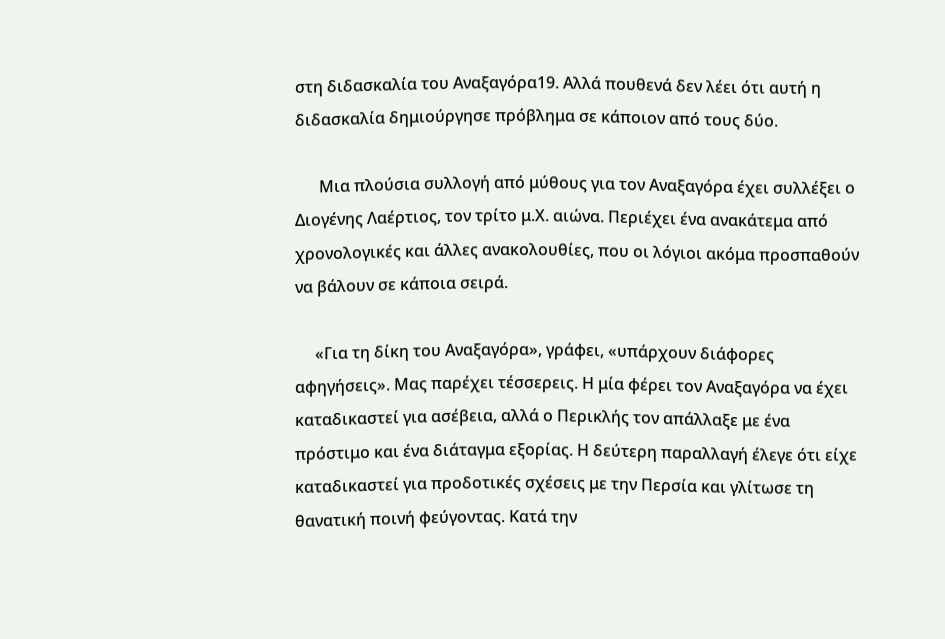στη διδασκαλία του Αναξαγόρα19. Αλλά πουθενά δεν λέει ότι αυτή η διδασκαλία δημιούργησε πρόβλημα σε κάποιον από τους δύο.

      Μια πλούσια συλλογή από μύθους για τον Αναξαγόρα έχει συλλέξει ο Διογένης Λαέρτιος, τον τρίτο μ.Χ. αιώνα. Περιέχει ένα ανακάτεμα από χρονολογικές και άλλες ανακολουθίες, που οι λόγιοι ακόμα προσπαθούν να βάλουν σε κάποια σειρά.

     «Για τη δίκη του Αναξαγόρα», γράφει, «υπάρχουν διάφορες αφηγήσεις». Μας παρέχει τέσσερεις. Η μία φέρει τον Αναξαγόρα να έχει καταδικαστεί για ασέβεια, αλλά ο Περικλής τον απάλλαξε με ένα πρόστιμο και ένα διάταγμα εξορίας. Η δεύτερη παραλλαγή έλεγε ότι είχε καταδικαστεί για προδοτικές σχέσεις με την Περσία και γλίτωσε τη θανατική ποινή φεύγοντας. Κατά την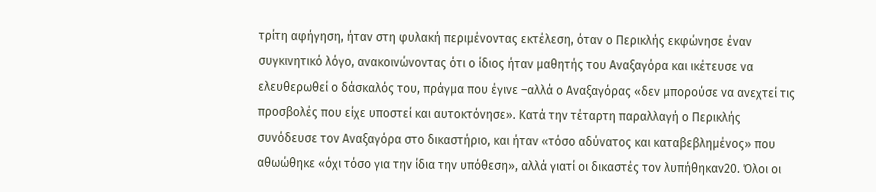τρίτη αφήγηση, ήταν στη φυλακή περιμένοντας εκτέλεση, όταν ο Περικλής εκφώνησε έναν συγκινητικό λόγο, ανακοινώνοντας ότι ο ίδιος ήταν μαθητής του Αναξαγόρα και ικέτευσε να ελευθερωθεί ο δάσκαλός του, πράγμα που έγινε –αλλά ο Αναξαγόρας «δεν μπορούσε να ανεχτεί τις προσβολές που είχε υποστεί και αυτοκτόνησε». Κατά την τέταρτη παραλλαγή ο Περικλής συνόδευσε τον Αναξαγόρα στο δικαστήριο, και ήταν «τόσο αδύνατος και καταβεβλημένος» που αθωώθηκε «όχι τόσο για την ίδια την υπόθεση», αλλά γιατί οι δικαστές τον λυπήθηκαν20. Όλοι οι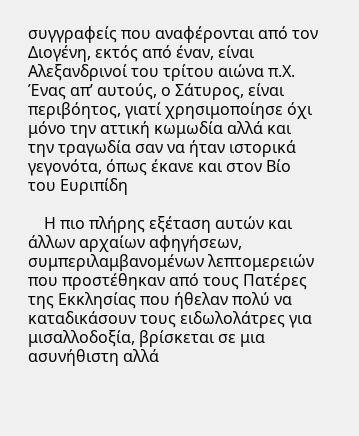συγγραφείς που αναφέρονται από τον Διογένη, εκτός από έναν, είναι Αλεξανδρινοί του τρίτου αιώνα π.Χ. Ένας απ’ αυτούς, ο Σάτυρος, είναι περιβόητος, γιατί χρησιμοποίησε όχι μόνο την αττική κωμωδία αλλά και την τραγωδία σαν να ήταν ιστορικά γεγονότα, όπως έκανε και στον Βίο του Ευριπίδη

    Η πιο πλήρης εξέταση αυτών και άλλων αρχαίων αφηγήσεων, συμπεριλαμβανομένων λεπτομερειών που προστέθηκαν από τους Πατέρες της Εκκλησίας που ήθελαν πολύ να καταδικάσουν τους ειδωλολάτρες για μισαλλοδοξία, βρίσκεται σε μια ασυνήθιστη αλλά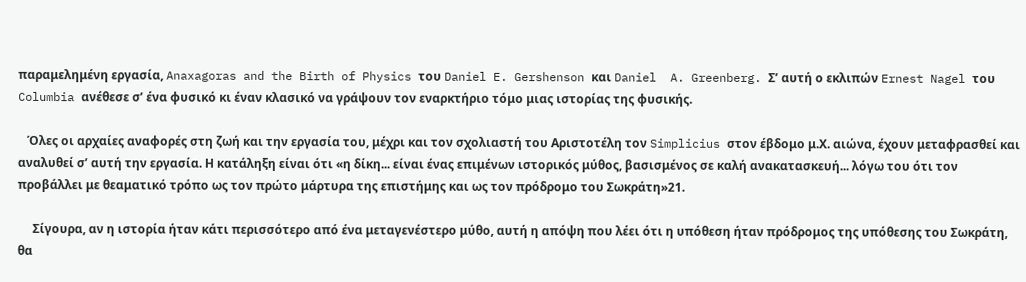παραμελημένη εργασία, Anaxagoras and the Birth of Physics του Daniel E. Gershenson και Daniel  A. Greenberg. Σ’ αυτή ο εκλιπών Ernest Nagel του Columbia ανέθεσε σ’ ένα φυσικό κι έναν κλασικό να γράψουν τον εναρκτήριο τόμο μιας ιστορίας της φυσικής.

   Όλες οι αρχαίες αναφορές στη ζωή και την εργασία του, μέχρι και τον σχολιαστή του Αριστοτέλη τον Simplicius στον έβδομο μ.Χ. αιώνα, έχουν μεταφρασθεί και αναλυθεί σ’ αυτή την εργασία. Η κατάληξη είναι ότι «η δίκη... είναι ένας επιμένων ιστορικός μύθος, βασισμένος σε καλή ανακατασκευή... λόγω του ότι τον προβάλλει με θεαματικό τρόπο ως τον πρώτο μάρτυρα της επιστήμης και ως τον πρόδρομο του Σωκράτη»21.

     Σίγουρα, αν η ιστορία ήταν κάτι περισσότερο από ένα μεταγενέστερο μύθο, αυτή η απόψη που λέει ότι η υπόθεση ήταν πρόδρομος της υπόθεσης του Σωκράτη, θα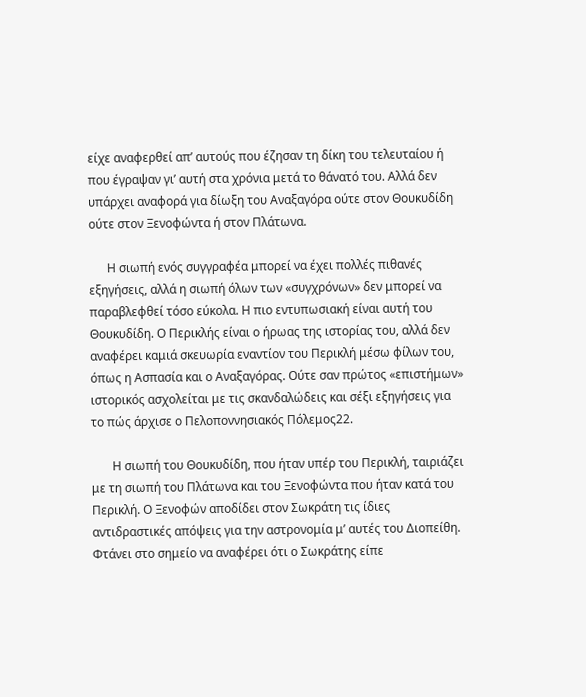είχε αναφερθεί απ’ αυτούς που έζησαν τη δίκη του τελευταίου ή που έγραψαν γι’ αυτή στα χρόνια μετά το θάνατό του. Αλλά δεν υπάρχει αναφορά για δίωξη του Αναξαγόρα ούτε στον Θουκυδίδη ούτε στον Ξενοφώντα ή στον Πλάτωνα.

      Η σιωπή ενός συγγραφέα μπορεί να έχει πολλές πιθανές εξηγήσεις, αλλά η σιωπή όλων των «συγχρόνων» δεν μπορεί να παραβλεφθεί τόσο εύκολα. Η πιο εντυπωσιακή είναι αυτή του Θουκυδίδη. Ο Περικλής είναι ο ήρωας της ιστορίας του, αλλά δεν αναφέρει καμιά σκευωρία εναντίον του Περικλή μέσω φίλων του, όπως η Ασπασία και ο Αναξαγόρας. Ούτε σαν πρώτος «επιστήμων» ιστορικός ασχολείται με τις σκανδαλώδεις και σέξι εξηγήσεις για το πώς άρχισε ο Πελοποννησιακός Πόλεμος22.

       Η σιωπή του Θουκυδίδη, που ήταν υπέρ του Περικλή, ταιριάζει με τη σιωπή του Πλάτωνα και του Ξενοφώντα που ήταν κατά του Περικλή. Ο Ξενοφών αποδίδει στον Σωκράτη τις ίδιες αντιδραστικές απόψεις για την αστρονομία μ’ αυτές του Διοπείθη. Φτάνει στο σημείο να αναφέρει ότι ο Σωκράτης είπε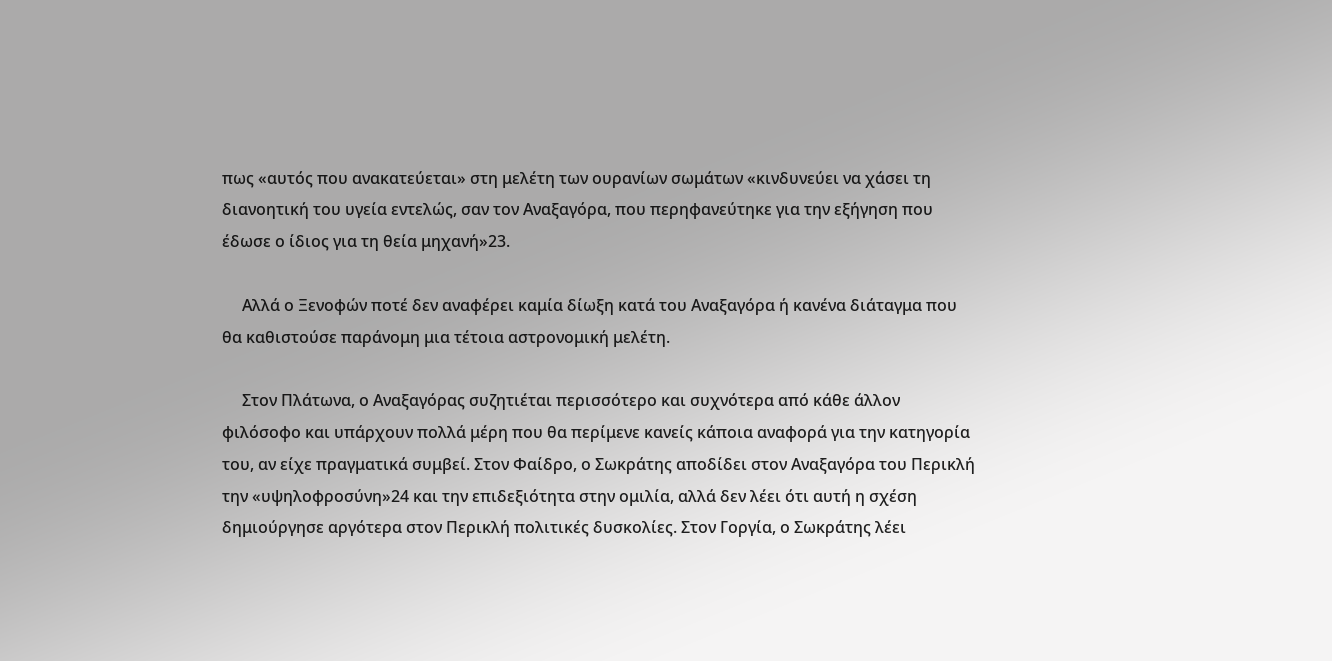πως «αυτός που ανακατεύεται» στη μελέτη των ουρανίων σωμάτων «κινδυνεύει να χάσει τη διανοητική του υγεία εντελώς, σαν τον Αναξαγόρα, που περηφανεύτηκε για την εξήγηση που έδωσε ο ίδιος για τη θεία μηχανή»23.

     Αλλά ο Ξενοφών ποτέ δεν αναφέρει καμία δίωξη κατά του Αναξαγόρα ή κανένα διάταγμα που θα καθιστούσε παράνομη μια τέτοια αστρονομική μελέτη.

     Στον Πλάτωνα, ο Αναξαγόρας συζητιέται περισσότερο και συχνότερα από κάθε άλλον φιλόσοφο και υπάρχουν πολλά μέρη που θα περίμενε κανείς κάποια αναφορά για την κατηγορία του, αν είχε πραγματικά συμβεί. Στον Φαίδρο, ο Σωκράτης αποδίδει στον Αναξαγόρα του Περικλή την «υψηλοφροσύνη»24 και την επιδεξιότητα στην ομιλία, αλλά δεν λέει ότι αυτή η σχέση δημιούργησε αργότερα στον Περικλή πολιτικές δυσκολίες. Στον Γοργία, ο Σωκράτης λέει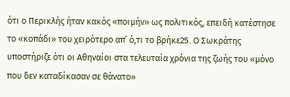ότι ο Περικλής ήταν κακός «ποιμήν» ως πολιτικός, επειδή κατέστησε το «κοπάδι» του χειρότερο απ’ ό,τι το βρήκε25. Ο Σωκράτης υποστήριζε ότι οι Αθηναίοι στα τελευταία χρόνια της ζωής του «μόνο που δεν καταδίκασαν σε θάνατο»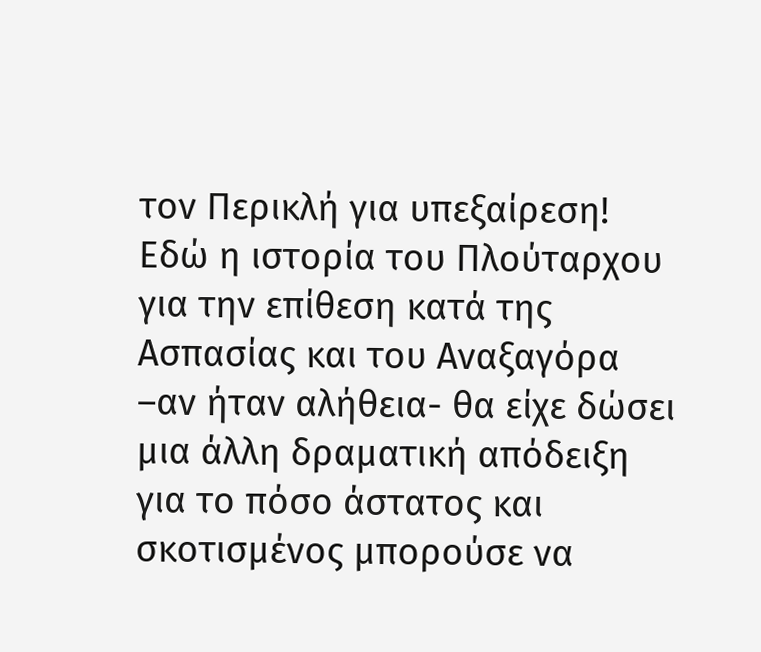τον Περικλή για υπεξαίρεση! Εδώ η ιστορία του Πλούταρχου για την επίθεση κατά της Ασπασίας και του Αναξαγόρα –αν ήταν αλήθεια- θα είχε δώσει μια άλλη δραματική απόδειξη για το πόσο άστατος και σκοτισμένος μπορούσε να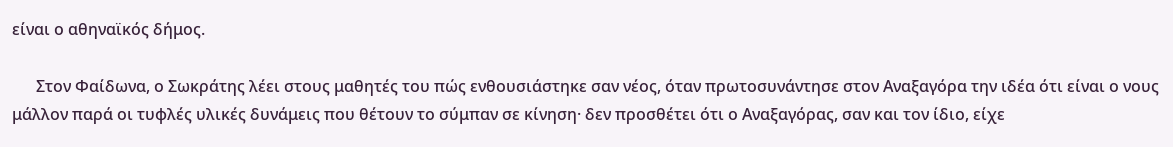είναι ο αθηναϊκός δήμος.

      Στον Φαίδωνα, ο Σωκράτης λέει στους μαθητές του πώς ενθουσιάστηκε σαν νέος, όταν πρωτοσυνάντησε στον Αναξαγόρα την ιδέα ότι είναι ο νους μάλλον παρά οι τυφλές υλικές δυνάμεις που θέτουν το σύμπαν σε κίνηση· δεν προσθέτει ότι ο Αναξαγόρας, σαν και τον ίδιο, είχε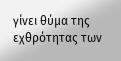γίνει θύμα της εχθρότητας των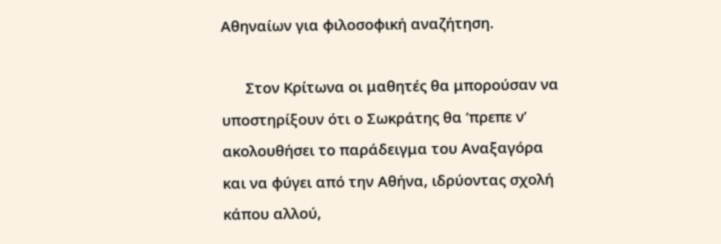Αθηναίων για φιλοσοφική αναζήτηση.

      Στον Κρίτωνα οι μαθητές θα μπορούσαν να υποστηρίξουν ότι ο Σωκράτης θα ’πρεπε ν’ ακολουθήσει το παράδειγμα του Αναξαγόρα και να φύγει από την Αθήνα, ιδρύοντας σχολή κάπου αλλού,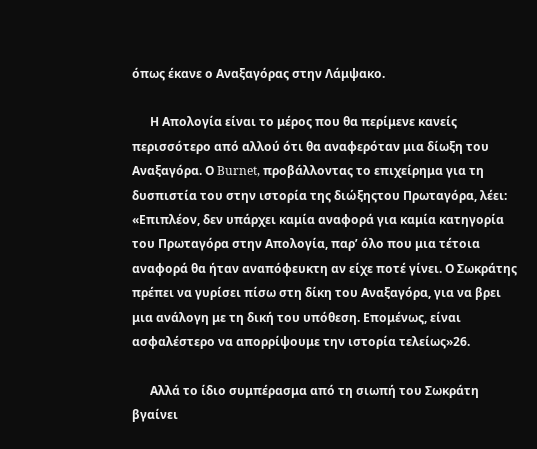όπως έκανε ο Αναξαγόρας στην Λάμψακο.

      Η Απολογία είναι το μέρος που θα περίμενε κανείς περισσότερο από αλλού ότι θα αναφερόταν μια δίωξη του Αναξαγόρα. Ο Burnet, προβάλλοντας το επιχείρημα για τη δυσπιστία του στην ιστορία της διώξηςτου Πρωταγόρα, λέει: «Επιπλέον, δεν υπάρχει καμία αναφορά για καμία κατηγορία του Πρωταγόρα στην Απολογία, παρ’ όλο που μια τέτοια αναφορά θα ήταν αναπόφευκτη αν είχε ποτέ γίνει. Ο Σωκράτης πρέπει να γυρίσει πίσω στη δίκη του Αναξαγόρα, για να βρει μια ανάλογη με τη δική του υπόθεση. Επομένως, είναι ασφαλέστερο να απορρίψουμε την ιστορία τελείως»26.

      Αλλά το ίδιο συμπέρασμα από τη σιωπή του Σωκράτη βγαίνει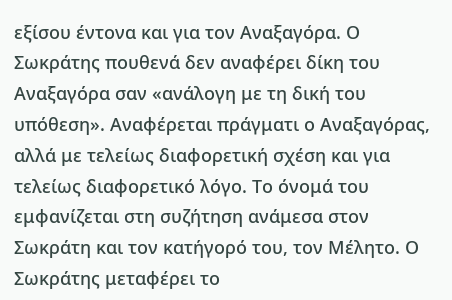εξίσου έντονα και για τον Αναξαγόρα. Ο Σωκράτης πουθενά δεν αναφέρει δίκη του Αναξαγόρα σαν «ανάλογη με τη δική του υπόθεση». Αναφέρεται πράγματι ο Αναξαγόρας, αλλά με τελείως διαφορετική σχέση και για τελείως διαφορετικό λόγο. Το όνομά του εμφανίζεται στη συζήτηση ανάμεσα στον Σωκράτη και τον κατήγορό του, τον Μέλητο. Ο Σωκράτης μεταφέρει το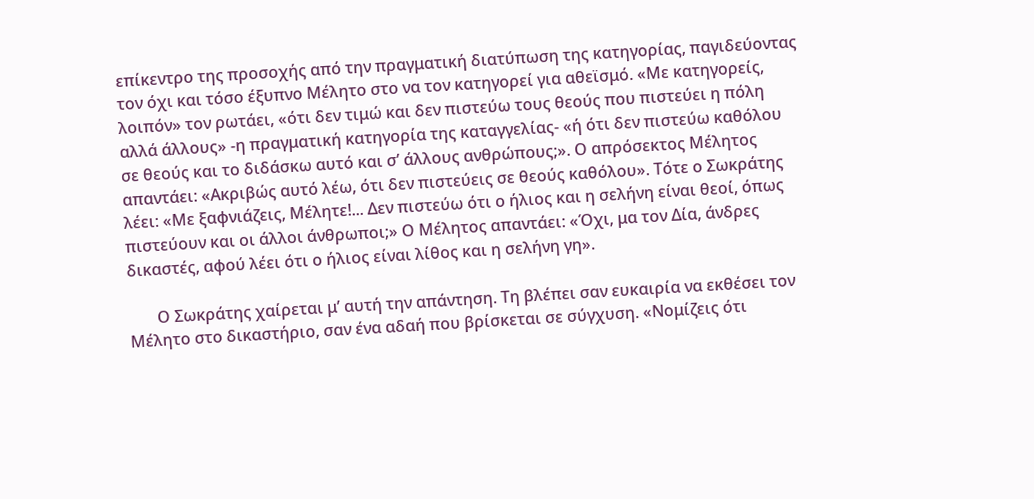επίκεντρο της προσοχής από την πραγματική διατύπωση της κατηγορίας, παγιδεύοντας τον όχι και τόσο έξυπνο Μέλητο στο να τον κατηγορεί για αθεϊσμό. «Με κατηγορείς, λοιπόν» τον ρωτάει, «ότι δεν τιμώ και δεν πιστεύω τους θεούς που πιστεύει η πόλη αλλά άλλους» -η πραγματική κατηγορία της καταγγελίας- «ή ότι δεν πιστεύω καθόλου σε θεούς και το διδάσκω αυτό και σ’ άλλους ανθρώπους;». Ο απρόσεκτος Μέλητος απαντάει: «Ακριβώς αυτό λέω, ότι δεν πιστεύεις σε θεούς καθόλου». Τότε ο Σωκράτης λέει: «Με ξαφνιάζεις, Μέλητε!... Δεν πιστεύω ότι ο ήλιος και η σελήνη είναι θεοί, όπως πιστεύουν και οι άλλοι άνθρωποι;» Ο Μέλητος απαντάει: «Όχι, μα τον Δία, άνδρες δικαστές, αφού λέει ότι ο ήλιος είναι λίθος και η σελήνη γη».

       Ο Σωκράτης χαίρεται μ’ αυτή την απάντηση. Τη βλέπει σαν ευκαιρία να εκθέσει τον Μέλητο στο δικαστήριο, σαν ένα αδαή που βρίσκεται σε σύγχυση. «Νομίζεις ότι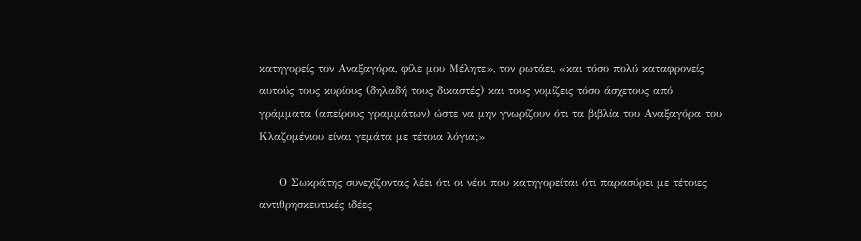κατηγορείς τον Αναξαγόρα, φίλε μου Μέλητε», τον ρωτάει, «και τόσο πολύ καταφρονείς αυτούς τους κυρίους (δηλαδή τους δικαστές) και τους νομίζεις τόσο άσχετους από γράμματα (απείρους γραμμάτων) ώστε να μην γνωρίζουν ότι τα βιβλία του Αναξαγόρα του Κλαζομένιου είναι γεμάτα με τέτοια λόγια;»

     Ο Σωκράτης συνεχίζοντας λέει ότι οι νέοι που κατηγορείται ότι παρασύρει με τέτοιες αντιθρησκευτικές ιδέες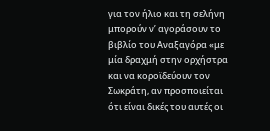για τον ήλιο και τη σελήνη μπορούν ν’ αγοράσουν το βιβλίο του Αναξαγόρα «με μία δραχμή στην ορχήστρα και να κοροϊδεύουν τον Σωκράτη, αν προσποιείται ότι είναι δικές του αυτές οι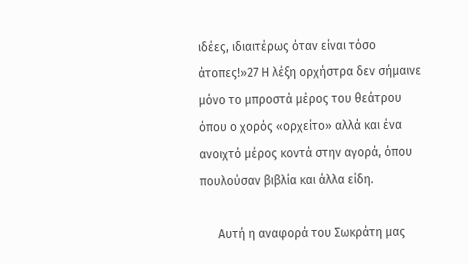ιδέες, ιδιαιτέρως όταν είναι τόσο άτοπες!»27 Η λέξη ορχήστρα δεν σήμαινε μόνο το μπροστά μέρος του θεάτρου όπου ο χορός «ορχείτο» αλλά και ένα ανοιχτό μέρος κοντά στην αγορά, όπου πουλούσαν βιβλία και άλλα είδη.

      Αυτή η αναφορά του Σωκράτη μας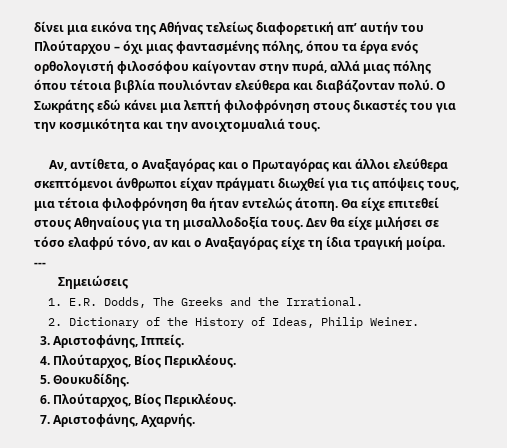δίνει μια εικόνα της Αθήνας τελείως διαφορετική απ’ αυτήν του Πλούταρχου – όχι μιας φαντασμένης πόλης, όπου τα έργα ενός ορθολογιστή φιλοσόφου καίγονταν στην πυρά, αλλά μιας πόλης όπου τέτοια βιβλία πουλιόνταν ελεύθερα και διαβάζονταν πολύ. Ο Σωκράτης εδώ κάνει μια λεπτή φιλοφρόνηση στους δικαστές του για την κοσμικότητα και την ανοιχτομυαλιά τους.

     Αν, αντίθετα, ο Αναξαγόρας και ο Πρωταγόρας και άλλοι ελεύθερα σκεπτόμενοι άνθρωποι είχαν πράγματι διωχθεί για τις απόψεις τους, μια τέτοια φιλοφρόνηση θα ήταν εντελώς άτοπη. Θα είχε επιτεθεί στους Αθηναίους για τη μισαλλοδοξία τους. Δεν θα είχε μιλήσει σε τόσο ελαφρύ τόνο, αν και ο Αναξαγόρας είχε τη ίδια τραγική μοίρα.
---
        Σημειώσεις
  1. E.R. Dodds, The Greeks and the Irrational.
  2. Dictionary of the History of Ideas, Philip Weiner.
  3. Αριστοφάνης, Ιππείς.
  4. Πλούταρχος, Βίος Περικλέους.
  5. Θουκυδίδης.
  6. Πλούταρχος, Βίος Περικλέους.
  7. Αριστοφάνης, Αχαρνής.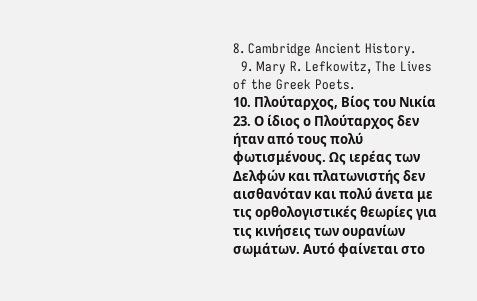8. Cambridge Ancient History.
  9. Mary R. Lefkowitz, The Lives of the Greek Poets.
10. Πλούταρχος, Βίος του Νικία 23. Ο ίδιος ο Πλούταρχος δεν ήταν από τους πολύ φωτισμένους. Ως ιερέας των Δελφών και πλατωνιστής δεν αισθανόταν και πολύ άνετα με τις ορθολογιστικές θεωρίες για τις κινήσεις των ουρανίων σωμάτων. Αυτό φαίνεται στο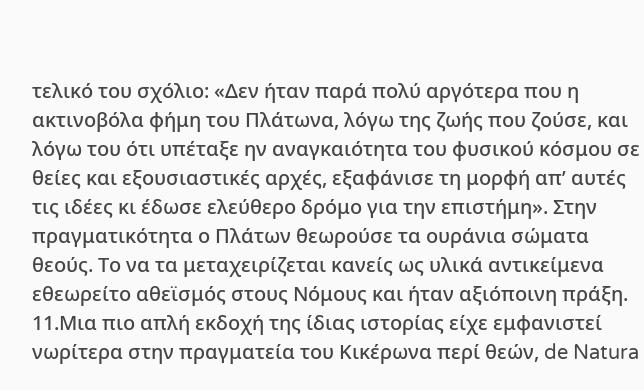τελικό του σχόλιο: «Δεν ήταν παρά πολύ αργότερα που η ακτινοβόλα φήμη του Πλάτωνα, λόγω της ζωής που ζούσε, και λόγω του ότι υπέταξε ην αναγκαιότητα του φυσικού κόσμου σε θείες και εξουσιαστικές αρχές, εξαφάνισε τη μορφή απ’ αυτές τις ιδέες κι έδωσε ελεύθερο δρόμο για την επιστήμη». Στην πραγματικότητα ο Πλάτων θεωρούσε τα ουράνια σώματα θεούς. Το να τα μεταχειρίζεται κανείς ως υλικά αντικείμενα εθεωρείτο αθεϊσμός στους Νόμους και ήταν αξιόποινη πράξη.
11.Μια πιο απλή εκδοχή της ίδιας ιστορίας είχε εμφανιστεί νωρίτερα στην πραγματεία του Κικέρωνα περί θεών, de Natura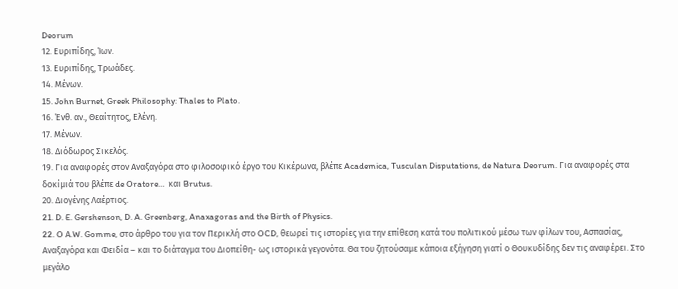Deorum
12. Ευριπίδης, Ίων.
13. Ευριπίδης, Τρωάδες.
14. Μένων.
15. John Burnet, Greek Philosophy: Thales to Plato.
16. Ένθ. αν., Θεαίτητος, Ελένη.
17. Μένων.
18. Διόδωρος Σικελός.
19. Για αναφορές στον Αναξαγόρα στο φιλοσοφικό έργο του Κικέρωνα, βλέπε Academica, Tusculan Disputations, de Natura Deorum. Για αναφορές στα δοκίμιά του βλέπε de Oratore…  και Brutus.
20. Διογένης Λαέρτιος.
21. D. E. Gershenson, D. A. Greenberg, Anaxagoras and the Birth of Physics.
22. O Α.W. Gomme, στο άρθρο του για τον Περικλή στο OCD, θεωρεί τις ιστορίες για την επίθεση κατά του πολιτικού μέσω των φίλων του, Ασπασίας, Αναξαγόρα και Φειδία – και το διάταγμα του Διοπείθη- ως ιστορικά γεγονότα. Θα του ζητούσαμε κάποια εξήγηση γιατί ο Θουκυδίδης δεν τις αναφέρει. Στο μεγάλο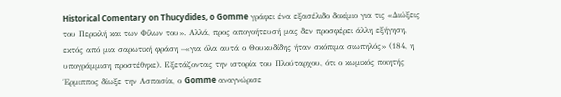Historical Comentary on Thucydides, o Gomme γράφει ένα εξασέλιδο δοκίμιο για τις «Διώξεις του Περικλή και των Φίλων του». Αλλά, προς απογοήτευσή μας δεν προσφέρει άλλη εξήγηση, εκτός από μια σαρωτική φράση –«για όλα αυτά ο Θουκυδίδης ήταν σκόπιμα σιωπηλός» (184, η υπογράμμιση προστέθηκε). Εξετάζοντας την ιστορία του Πλούταρχου, ότι ο κωμικός ποιητής Έρμιππος δίωξε την Ασπασία, ο Gomme αναγνώρισε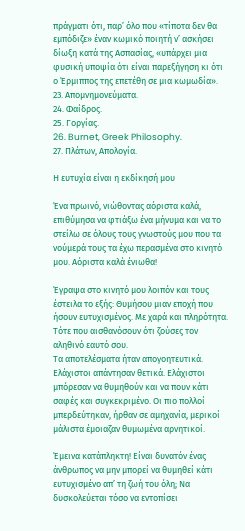πράγματι ότι, παρ’ όλο που «τίποτα δεν θα εμπόδιζε» έναν κωμικό ποιητή ν’ ασκήσει δίωξη κατά της Ασπασίας, «υπάρχει μια φυσική υποψία ότι είναι παρεξήγηση κι ότι ο Έρμιππος της επετέθη σε μια κωμωδία».
23. Απομνημονεύματα.
24. Φαίδρος.
25. Γοργίας.
26. Burnet, Greek Philosophy.
27. Πλάτων, Απολογία.

Η ευτυχία είναι η εκδίκησή μου

Ένα πρωινό, νιώθοντας αόριστα καλά, επιθύμησα να φτιάξω ένα μήνυμα και να το στείλω σε όλους τους γνωστούς μου που τα νούμερά τους τα έχω περασμένα στο κινητό μου. Αόριστα καλά ένιωθα!

Έγραψα στο κινητό μου λοιπόν και τους έστειλα το εξής: Θυμήσου μιαν εποχή που ήσουν ευτυχισμένος. Με χαρά και πληρότητα. Τότε που αισθανόσουν ότι ζούσες τον αληθινό εαυτό σου.
Τα αποτελέσματα ήταν απογοητευτικά. Ελάχιστοι απάντησαν θετικά. Ελάχιστοι μπόρεσαν να θυμηθούν και να πουν κάτι σαφές και συγκεκριμένο. Οι πιο πολλοί μπερδεύτηκαν, ήρθαν σε αμηχανία, μερικοί μάλιστα έμοιαζαν θυμωμένα αρνητικοί.

Έμεινα κατάπληκτη! Είναι δυνατόν ένας άνθρωπος να μην μπορεί να θυμηθεί κάτι ευτυχισμένο απ’ τη ζωή του όλη; Να δυσκολεύεται τόσο να εντοπίσει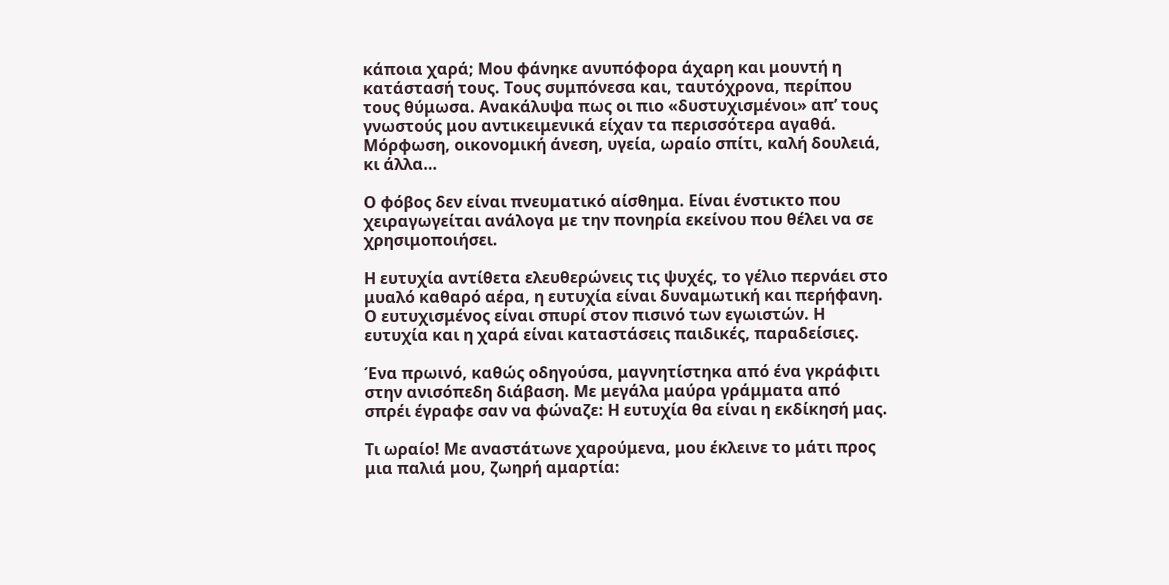κάποια χαρά; Μου φάνηκε ανυπόφορα άχαρη και μουντή η κατάστασή τους. Τους συμπόνεσα και, ταυτόχρονα, περίπου τους θύμωσα. Ανακάλυψα πως οι πιο «δυστυχισμένοι» απ’ τους γνωστούς μου αντικειμενικά είχαν τα περισσότερα αγαθά. Μόρφωση, οικονομική άνεση, υγεία, ωραίο σπίτι, καλή δουλειά, κι άλλα…

Ο φόβος δεν είναι πνευματικό αίσθημα. Είναι ένστικτο που χειραγωγείται ανάλογα με την πονηρία εκείνου που θέλει να σε χρησιμοποιήσει.

Η ευτυχία αντίθετα ελευθερώνεις τις ψυχές, το γέλιο περνάει στο μυαλό καθαρό αέρα, η ευτυχία είναι δυναμωτική και περήφανη. Ο ευτυχισμένος είναι σπυρί στον πισινό των εγωιστών. Η ευτυχία και η χαρά είναι καταστάσεις παιδικές, παραδείσιες.

Ένα πρωινό, καθώς οδηγούσα, μαγνητίστηκα από ένα γκράφιτι στην ανισόπεδη διάβαση. Με μεγάλα μαύρα γράμματα από σπρέι έγραφε σαν να φώναζε: Η ευτυχία θα είναι η εκδίκησή μας.

Τι ωραίο! Με αναστάτωνε χαρούμενα, μου έκλεινε το μάτι προς μια παλιά μου, ζωηρή αμαρτία: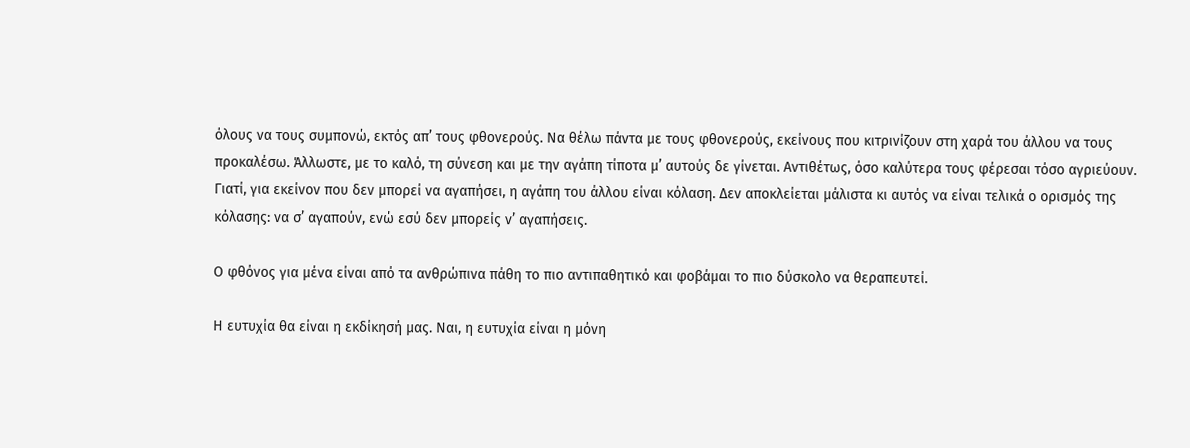όλους να τους συμπονώ, εκτός απ’ τους φθονερούς. Να θέλω πάντα με τους φθονερούς, εκείνους που κιτρινίζουν στη χαρά του άλλου να τους προκαλέσω. Άλλωστε, με το καλό, τη σύνεση και με την αγάπη τίποτα μ’ αυτούς δε γίνεται. Αντιθέτως, όσο καλύτερα τους φέρεσαι τόσο αγριεύουν. Γιατί, για εκείνον που δεν μπορεί να αγαπήσει, η αγάπη του άλλου είναι κόλαση. Δεν αποκλείεται μάλιστα κι αυτός να είναι τελικά ο ορισμός της κόλασης: να σ’ αγαπούν, ενώ εσύ δεν μπορείς ν’ αγαπήσεις.

Ο φθόνος για μένα είναι από τα ανθρώπινα πάθη το πιο αντιπαθητικό και φοβάμαι το πιο δύσκολο να θεραπευτεί.

Η ευτυχία θα είναι η εκδίκησή μας. Ναι, η ευτυχία είναι η μόνη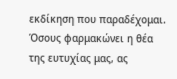εκδίκηση που παραδέχομαι. Όσους φαρμακώνει η θέα της ευτυχίας μας, ας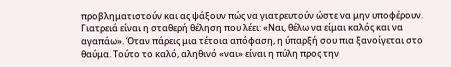προβληματιστούν και ας ψάξουν πώς να γιατρευτούν ώστε να μην υποφέρουν. Γιατρειά είναι η σταθερή θέληση που λέει: «Ναι, θέλω να είμαι καλός και να αγαπάω». Όταν πάρεις μια τέτοια απόφαση, η ύπαρξή σου πια ξανοίγεται στο θαύμα. Τούτο το καλό, αληθινό «ναι» είναι η πύλη προς την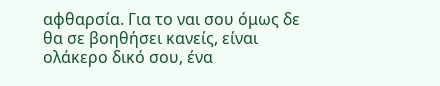αφθαρσία. Για το ναι σου όμως δε θα σε βοηθήσει κανείς, είναι ολάκερο δικό σου, ένα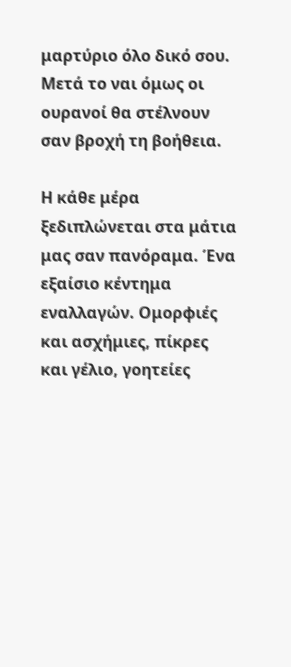μαρτύριο όλο δικό σου. Μετά το ναι όμως οι ουρανοί θα στέλνουν σαν βροχή τη βοήθεια.

Η κάθε μέρα ξεδιπλώνεται στα μάτια μας σαν πανόραμα. Ένα εξαίσιο κέντημα εναλλαγών. Ομορφιές και ασχήμιες, πίκρες και γέλιο, γοητείες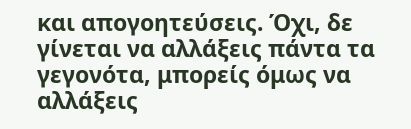και απογοητεύσεις. Όχι, δε γίνεται να αλλάξεις πάντα τα γεγονότα, μπορείς όμως να αλλάξεις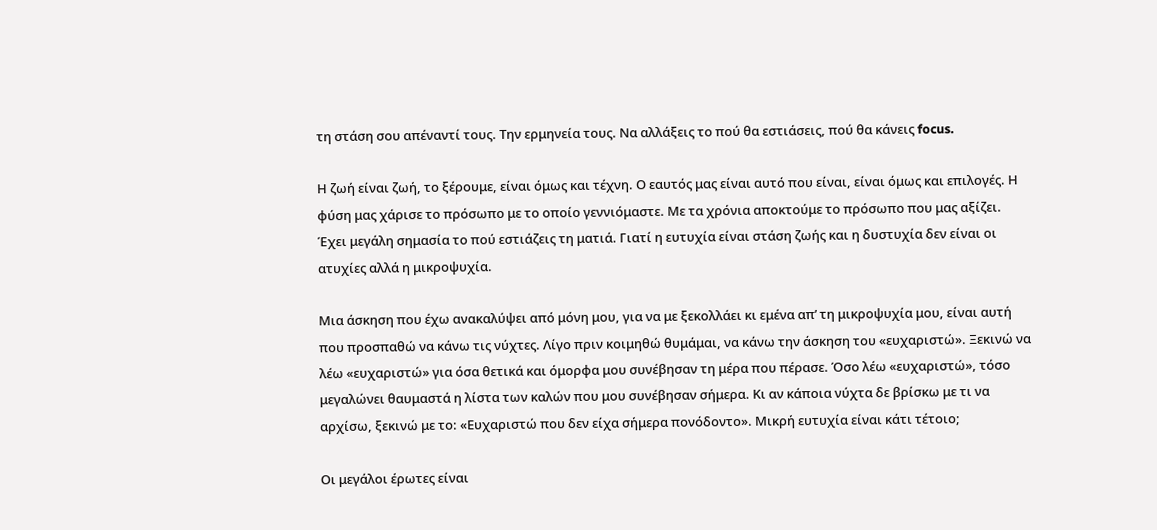τη στάση σου απέναντί τους. Την ερμηνεία τους. Να αλλάξεις το πού θα εστιάσεις, πού θα κάνεις focus.

Η ζωή είναι ζωή, το ξέρουμε, είναι όμως και τέχνη. Ο εαυτός μας είναι αυτό που είναι, είναι όμως και επιλογές. Η φύση μας χάρισε το πρόσωπο με το οποίο γεννιόμαστε. Με τα χρόνια αποκτούμε το πρόσωπο που μας αξίζει. Έχει μεγάλη σημασία το πού εστιάζεις τη ματιά. Γιατί η ευτυχία είναι στάση ζωής και η δυστυχία δεν είναι οι ατυχίες αλλά η μικροψυχία.

Μια άσκηση που έχω ανακαλύψει από μόνη μου, για να με ξεκολλάει κι εμένα απ’ τη μικροψυχία μου, είναι αυτή που προσπαθώ να κάνω τις νύχτες. Λίγο πριν κοιμηθώ θυμάμαι, να κάνω την άσκηση του «ευχαριστώ». Ξεκινώ να λέω «ευχαριστώ» για όσα θετικά και όμορφα μου συνέβησαν τη μέρα που πέρασε. Όσο λέω «ευχαριστώ», τόσο μεγαλώνει θαυμαστά η λίστα των καλών που μου συνέβησαν σήμερα. Κι αν κάποια νύχτα δε βρίσκω με τι να αρχίσω, ξεκινώ με το: «Ευχαριστώ που δεν είχα σήμερα πονόδοντο». Μικρή ευτυχία είναι κάτι τέτοιο;

Οι μεγάλοι έρωτες είναι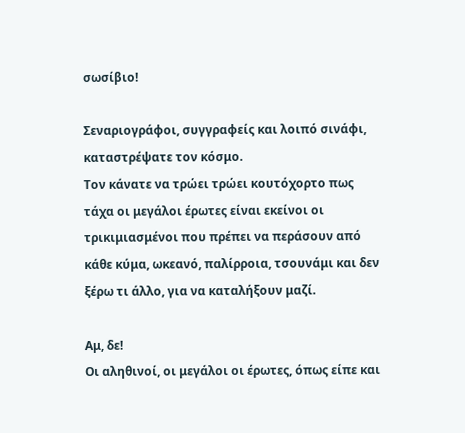σωσίβιο!

Σεναριογράφοι, συγγραφείς και λοιπό σινάφι, καταστρέψατε τον κόσμο.
Τον κάνατε να τρώει τρώει κουτόχορτο πως τάχα οι μεγάλοι έρωτες είναι εκείνοι οι τρικιμιασμένοι που πρέπει να περάσουν από κάθε κύμα, ωκεανό, παλίρροια, τσουνάμι και δεν ξέρω τι άλλο, για να καταλήξουν μαζί.

Αμ, δε!
Οι αληθινοί, οι μεγάλοι οι έρωτες, όπως είπε και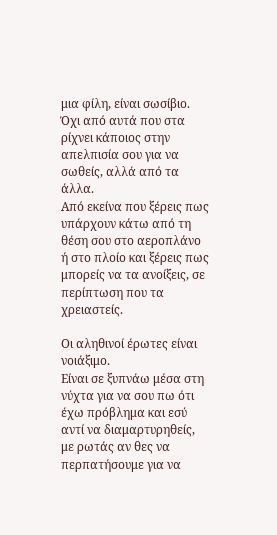μια φίλη, είναι σωσίβιο.
Όχι από αυτά που στα ρίχνει κάποιος στην απελπισία σου για να σωθείς, αλλά από τα άλλα.
Από εκείνα που ξέρεις πως υπάρχουν κάτω από τη θέση σου στο αεροπλάνο ή στο πλοίο και ξέρεις πως μπορείς να τα ανοίξεις, σε περίπτωση που τα χρειαστείς.

Οι αληθινοί έρωτες είναι νοιάξιμο.
Είναι σε ξυπνάω μέσα στη νύχτα για να σου πω ότι έχω πρόβλημα και εσύ αντί να διαμαρτυρηθείς, με ρωτάς αν θες να περπατήσουμε για να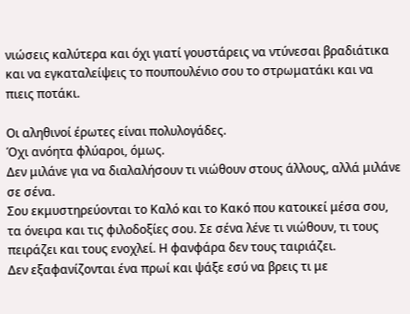νιώσεις καλύτερα και όχι γιατί γουστάρεις να ντύνεσαι βραδιάτικα και να εγκαταλείψεις το πουπουλένιο σου το στρωματάκι και να πιεις ποτάκι.

Οι αληθινοί έρωτες είναι πολυλογάδες.
Όχι ανόητα φλύαροι, όμως.
Δεν μιλάνε για να διαλαλήσουν τι νιώθουν στους άλλους, αλλά μιλάνε σε σένα.
Σου εκμυστηρεύονται το Καλό και το Κακό που κατοικεί μέσα σου, τα όνειρα και τις φιλοδοξίες σου. Σε σένα λένε τι νιώθουν, τι τους πειράζει και τους ενοχλεί. Η φανφάρα δεν τους ταιριάζει.
Δεν εξαφανίζονται ένα πρωί και ψάξε εσύ να βρεις τι με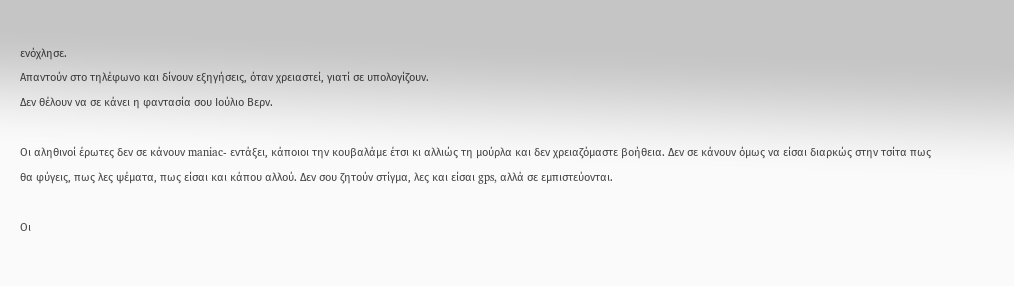ενόχλησε.
Απαντούν στο τηλέφωνο και δίνουν εξηγήσεις, όταν χρειαστεί, γιατί σε υπολογίζουν.
Δεν θέλουν να σε κάνει η φαντασία σου Ιούλιο Βερν.

Οι αληθινοί έρωτες δεν σε κάνουν maniac- εντάξει, κάποιοι την κουβαλάμε έτσι κι αλλιώς τη μούρλα και δεν χρειαζόμαστε βοήθεια. Δεν σε κάνουν όμως να είσαι διαρκώς στην τσίτα πως θα φύγεις, πως λες ψέματα, πως είσαι και κάπου αλλού. Δεν σου ζητούν στίγμα, λες και είσαι gps, αλλά σε εμπιστεύονται.

Οι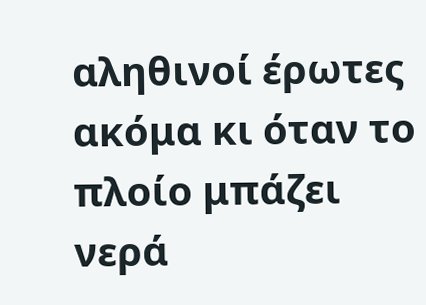αληθινοί έρωτες ακόμα κι όταν το πλοίο μπάζει νερά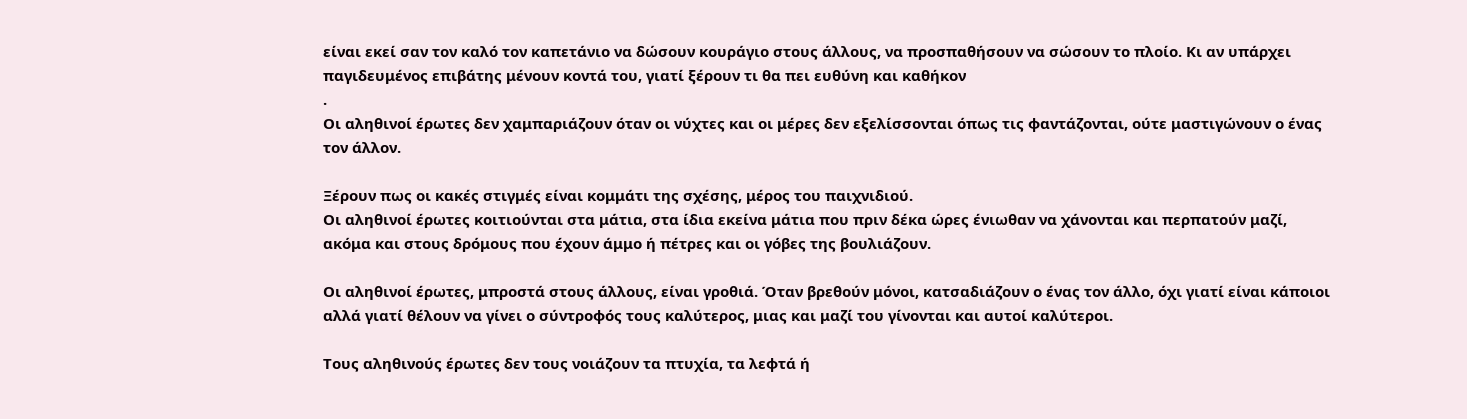είναι εκεί σαν τον καλό τον καπετάνιο να δώσουν κουράγιο στους άλλους, να προσπαθήσουν να σώσουν το πλοίο. Κι αν υπάρχει παγιδευμένος επιβάτης μένουν κοντά του, γιατί ξέρουν τι θα πει ευθύνη και καθήκον
.
Οι αληθινοί έρωτες δεν χαμπαριάζουν όταν οι νύχτες και οι μέρες δεν εξελίσσονται όπως τις φαντάζονται, ούτε μαστιγώνουν ο ένας τον άλλον.

Ξέρουν πως οι κακές στιγμές είναι κομμάτι της σχέσης, μέρος του παιχνιδιού.
Οι αληθινοί έρωτες κοιτιούνται στα μάτια, στα ίδια εκείνα μάτια που πριν δέκα ώρες ένιωθαν να χάνονται και περπατούν μαζί, ακόμα και στους δρόμους που έχουν άμμο ή πέτρες και οι γόβες της βουλιάζουν.

Οι αληθινοί έρωτες, μπροστά στους άλλους, είναι γροθιά. Όταν βρεθούν μόνοι, κατσαδιάζουν ο ένας τον άλλο, όχι γιατί είναι κάποιοι αλλά γιατί θέλουν να γίνει ο σύντροφός τους καλύτερος, μιας και μαζί του γίνονται και αυτοί καλύτεροι.

Τους αληθινούς έρωτες δεν τους νοιάζουν τα πτυχία, τα λεφτά ή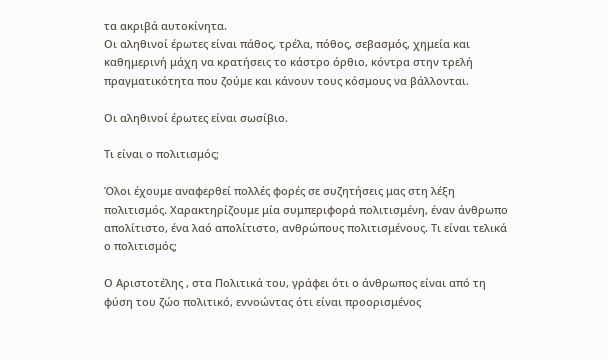τα ακριβά αυτοκίνητα.
Οι αληθινοί έρωτες είναι πάθος, τρέλα, πόθος, σεβασμός, χημεία και καθημερινή μάχη να κρατήσεις το κάστρο όρθιο, κόντρα στην τρελή πραγματικότητα που ζούμε και κάνουν τους κόσμους να βάλλονται.

Οι αληθινοί έρωτες είναι σωσίβιο.

Τι είναι ο πολιτισμός;

Όλοι έχουμε αναφερθεί πολλές φορές σε συζητήσεις μας στη λέξη πολιτισμός. Χαρακτηρίζουμε μία συμπεριφορά πολιτισμένη, έναν άνθρωπο απολίτιστο, ένα λαό απολίτιστο, ανθρώπους πολιτισμένους. Τι είναι τελικά ο πολιτισμός;

Ο Αριστοτέλης , στα Πολιτικά του, γράφει ότι ο άνθρωπος είναι από τη φύση του ζώο πολιτικό, εννοώντας ότι είναι προορισμένος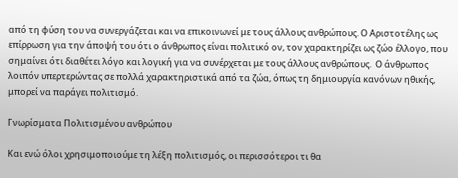από τη φύση του να συνεργάζεται και να επικοινωνεί με τους άλλους ανθρώπους. Ο Αριστοτέλης ως επίρρωση για την άποψή του ότι ο άνθρωπος είναι πολιτικό ον, τον χαρακτηρίζει ως ζώο έλλογο, που σημαίνει ότι διαθέτει λόγο και λογική για να συνέρχεται με τους άλλους ανθρώπους.  Ο άνθρωπος λοιπόν υπερτερώντας σε πολλά χαρακτηριστικά από τα ζώα, όπως τη δημιουργία κανόνων ηθικής, μπορεί να παράγει πολιτισμό.

Γνωρίσματα Πολιτισμένου ανθρώπου

Και ενώ όλοι χρησιμοποιούμε τη λέξη πολιτισμός, οι περισσότεροι τι θα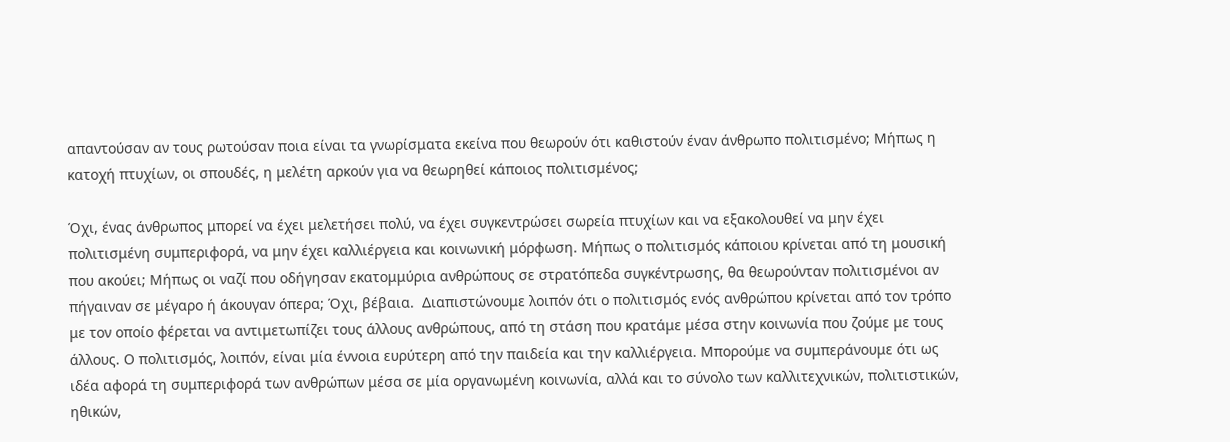απαντούσαν αν τους ρωτούσαν ποια είναι τα γνωρίσματα εκείνα που θεωρούν ότι καθιστούν έναν άνθρωπο πολιτισμένο; Μήπως η κατοχή πτυχίων, οι σπουδές, η μελέτη αρκούν για να θεωρηθεί κάποιος πολιτισμένος;

Όχι, ένας άνθρωπος μπορεί να έχει μελετήσει πολύ, να έχει συγκεντρώσει σωρεία πτυχίων και να εξακολουθεί να μην έχει πολιτισμένη συμπεριφορά, να μην έχει καλλιέργεια και κοινωνική μόρφωση. Μήπως ο πολιτισμός κάποιου κρίνεται από τη μουσική που ακούει; Μήπως οι ναζί που οδήγησαν εκατομμύρια ανθρώπους σε στρατόπεδα συγκέντρωσης, θα θεωρούνταν πολιτισμένοι αν πήγαιναν σε μέγαρο ή άκουγαν όπερα; Όχι, βέβαια.  Διαπιστώνουμε λοιπόν ότι ο πολιτισμός ενός ανθρώπου κρίνεται από τον τρόπο με τον οποίο φέρεται να αντιμετωπίζει τους άλλους ανθρώπους, από τη στάση που κρατάμε μέσα στην κοινωνία που ζούμε με τους άλλους. Ο πολιτισμός, λοιπόν, είναι μία έννοια ευρύτερη από την παιδεία και την καλλιέργεια. Μπορούμε να συμπεράνουμε ότι ως ιδέα αφορά τη συμπεριφορά των ανθρώπων μέσα σε μία οργανωμένη κοινωνία, αλλά και το σύνολο των καλλιτεχνικών, πολιτιστικών, ηθικών,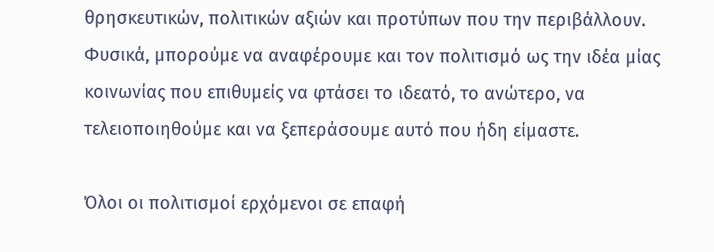θρησκευτικών, πολιτικών αξιών και προτύπων που την περιβάλλουν. Φυσικά, μπορούμε να αναφέρουμε και τον πολιτισμό ως την ιδέα μίας κοινωνίας που επιθυμείς να φτάσει το ιδεατό, το ανώτερο, να τελειοποιηθούμε και να ξεπεράσουμε αυτό που ήδη είμαστε.

Όλοι οι πολιτισμοί ερχόμενοι σε επαφή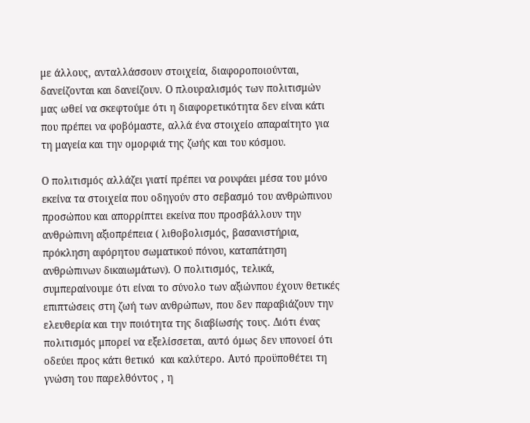με άλλους, ανταλλάσσουν στοιχεία, διαφοροποιούνται, δανείζονται και δανείζουν. Ο πλουραλισμός των πολιτισμών μας ωθεί να σκεφτούμε ότι η διαφορετικότητα δεν είναι κάτι που πρέπει να φοβόμαστε, αλλά ένα στοιχείο απαραίτητο για τη μαγεία και την ομορφιά της ζωής και του κόσμου.

Ο πολιτισμός αλλάζει γιατί πρέπει να ρουφάει μέσα του μόνο εκείνα τα στοιχεία που οδηγούν στο σεβασμό του ανθρώπινου προσώπου και απορρίπτει εκείνα που προσβάλλουν την ανθρώπινη αξιοπρέπεια ( λιθοβολισμός, βασανιστήρια, πρόκληση αφόρητου σωματικού πόνου, καταπάτηση ανθρώπινων δικαιωμάτων). Ο πολιτισμός, τελικά, συμπεραίνουμε ότι είναι το σύνολο των αξιώνπου έχουν θετικές επιπτώσεις στη ζωή των ανθρώπων, που δεν παραβιάζουν την ελευθερία και την ποιότητα της διαβίωσής τους. Διότι ένας πολιτισμός μπορεί να εξελίσσεται, αυτό όμως δεν υπονοεί ότι οδεύει προς κάτι θετικό  και καλύτερο. Αυτό προϋποθέτει τη γνώση του παρελθόντος , η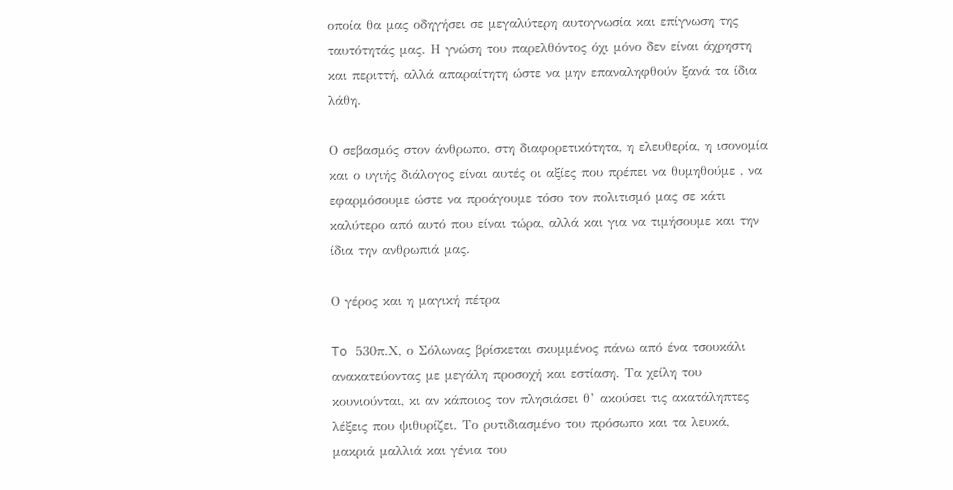οποία θα μας οδηγήσει σε μεγαλύτερη αυτογνωσία και επίγνωση της ταυτότητάς μας. Η γνώση του παρελθόντος όχι μόνο δεν είναι άχρηστη και περιττή, αλλά απαραίτητη ώστε να μην επαναληφθούν ξανά τα ίδια λάθη.

Ο σεβασμός στον άνθρωπο, στη διαφορετικότητα, η ελευθερία, η ισονομία και ο υγιής διάλογος είναι αυτές οι αξίες που πρέπει να θυμηθούμε , να εφαρμόσουμε ώστε να προάγουμε τόσο τον πολιτισμό μας σε κάτι καλύτερο από αυτό που είναι τώρα, αλλά και για να τιμήσουμε και την ίδια την ανθρωπιά μας.

Ο γέρος και η μαγική πέτρα

To 530π.Χ, ο Σόλωνας βρίσκεται σκυμμένος πάνω από ένα τσουκάλι ανακατεύοντας με μεγάλη προσοχή και εστίαση. Τα χείλη του κουνιούνται, κι αν κάποιος τον πλησιάσει θ’ ακούσει τις ακατάληπτες λέξεις που ψιθυρίζει. Το ρυτιδιασμένο του πρόσωπο και τα λευκά, μακριά μαλλιά και γένια του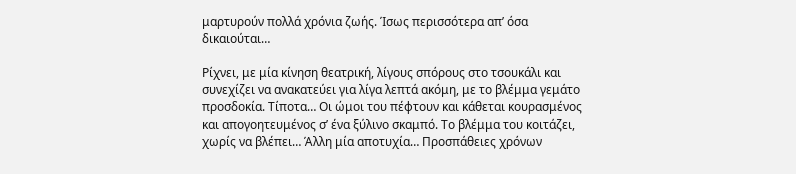μαρτυρούν πολλά χρόνια ζωής. Ίσως περισσότερα απ’ όσα δικαιούται…

Ρίχνει, με μία κίνηση θεατρική, λίγους σπόρους στο τσουκάλι και συνεχίζει να ανακατεύει για λίγα λεπτά ακόμη, με το βλέμμα γεμάτο προσδοκία. Τίποτα… Οι ώμοι του πέφτουν και κάθεται κουρασμένος και απογοητευμένος σ’ ένα ξύλινο σκαμπό. Το βλέμμα του κοιτάζει, χωρίς να βλέπει… Άλλη μία αποτυχία… Προσπάθειες χρόνων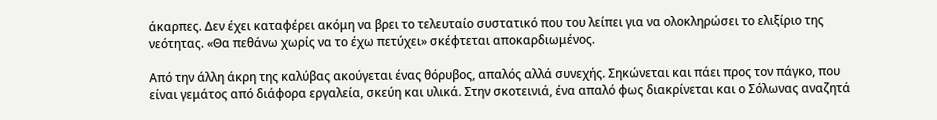άκαρπες. Δεν έχει καταφέρει ακόμη να βρει το τελευταίο συστατικό που του λείπει για να ολοκληρώσει το ελιξίριο της νεότητας. «Θα πεθάνω χωρίς να το έχω πετύχει» σκέφτεται αποκαρδιωμένος.

Από την άλλη άκρη της καλύβας ακούγεται ένας θόρυβος, απαλός αλλά συνεχής. Σηκώνεται και πάει προς τον πάγκο, που είναι γεμάτος από διάφορα εργαλεία, σκεύη και υλικά. Στην σκοτεινιά, ένα απαλό φως διακρίνεται και ο Σόλωνας αναζητά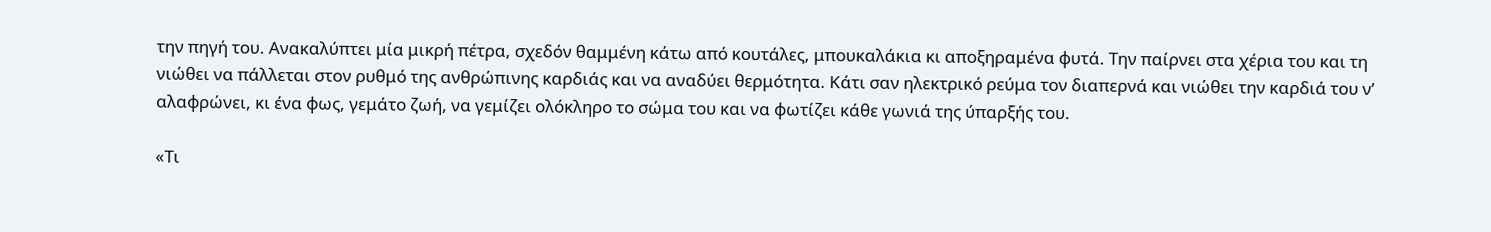την πηγή του. Ανακαλύπτει μία μικρή πέτρα, σχεδόν θαμμένη κάτω από κουτάλες, μπουκαλάκια κι αποξηραμένα φυτά. Την παίρνει στα χέρια του και τη νιώθει να πάλλεται στον ρυθμό της ανθρώπινης καρδιάς και να αναδύει θερμότητα. Κάτι σαν ηλεκτρικό ρεύμα τον διαπερνά και νιώθει την καρδιά του ν’ αλαφρώνει, κι ένα φως, γεμάτο ζωή, να γεμίζει ολόκληρο το σώμα του και να φωτίζει κάθε γωνιά της ύπαρξής του.

«Τι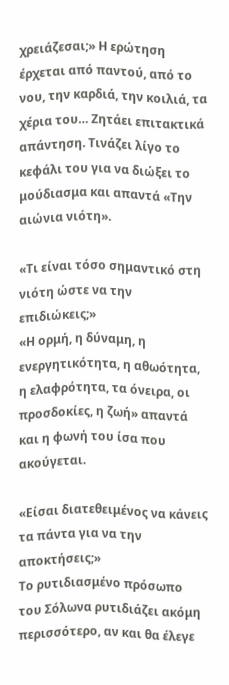χρειάζεσαι;» Η ερώτηση έρχεται από παντού, από το νου, την καρδιά, την κοιλιά, τα χέρια του… Ζητάει επιτακτικά απάντηση. Τινάζει λίγο το κεφάλι του για να διώξει το μούδιασμα και απαντά «Την αιώνια νιότη».

«Τι είναι τόσο σημαντικό στη νιότη ώστε να την επιδιώκεις;»
«Η ορμή, η δύναμη, η ενεργητικότητα, η αθωότητα, η ελαφρότητα, τα όνειρα, οι προσδοκίες, η ζωή» απαντά και η φωνή του ίσα που ακούγεται.

«Είσαι διατεθειμένος να κάνεις τα πάντα για να την αποκτήσεις;»
Το ρυτιδιασμένο πρόσωπο του Σόλωνα ρυτιδιάζει ακόμη περισσότερο, αν και θα έλεγε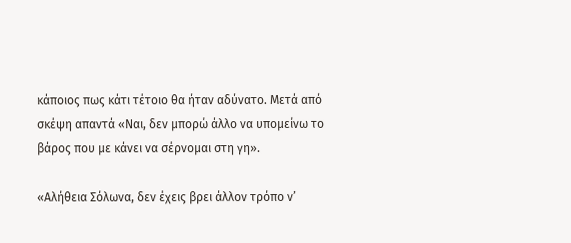κάποιος πως κάτι τέτοιο θα ήταν αδύνατο. Μετά από σκέψη απαντά «Ναι, δεν μπορώ άλλο να υπομείνω το βάρος που με κάνει να σέρνομαι στη γη».

«Αλήθεια Σόλωνα, δεν έχεις βρει άλλον τρόπο ν’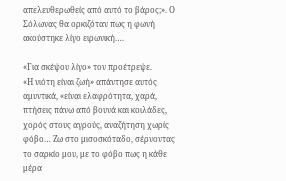απελευθερωθείς από αυτό το βάρος;». Ο Σόλωνας θα ορκιζόταν πως η φωνή ακούστηκε λίγο ειρωνική….

«Για σκέψου λίγο» τον προέτρεψε.
«Η νιότη είναι ζωή» απάντησε αυτός αμυντικά, «είναι ελαφρότητα, χαρά, πτήσεις πάνω από βουνά και κοιλάδες, χορός στους αγρούς, αναζήτηση χωρίς φόβο… Ζω στο μισοσκόταδο, σέρνοντας το σαρκίο μου, με το φόβο πως η κάθε μέρα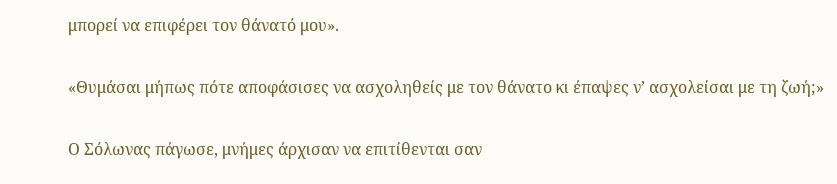μπορεί να επιφέρει τον θάνατό μου».

«Θυμάσαι μήπως πότε αποφάσισες να ασχοληθείς με τον θάνατο κι έπαψες ν’ ασχολείσαι με τη ζωή;»

Ο Σόλωνας πάγωσε, μνήμες άρχισαν να επιτίθενται σαν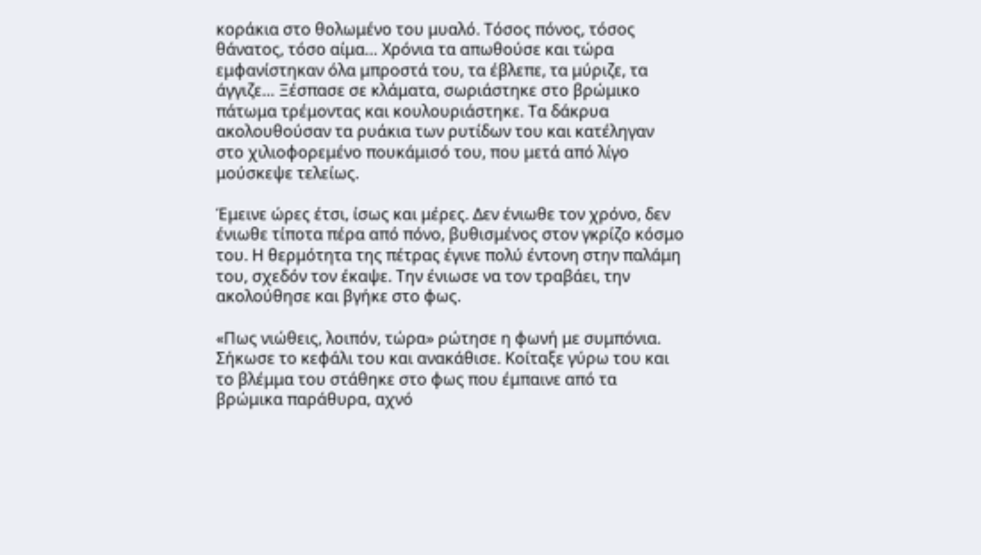κοράκια στο θολωμένο του μυαλό. Τόσος πόνος, τόσος θάνατος, τόσο αίμα… Χρόνια τα απωθούσε και τώρα εμφανίστηκαν όλα μπροστά του, τα έβλεπε, τα μύριζε, τα άγγιζε… Ξέσπασε σε κλάματα, σωριάστηκε στο βρώμικο πάτωμα τρέμοντας και κουλουριάστηκε. Τα δάκρυα ακολουθούσαν τα ρυάκια των ρυτίδων του και κατέληγαν στο χιλιοφορεμένο πουκάμισό του, που μετά από λίγο μούσκεψε τελείως.

Έμεινε ώρες έτσι, ίσως και μέρες. Δεν ένιωθε τον χρόνο, δεν ένιωθε τίποτα πέρα από πόνο, βυθισμένος στον γκρίζο κόσμο του. Η θερμότητα της πέτρας έγινε πολύ έντονη στην παλάμη του, σχεδόν τον έκαψε. Την ένιωσε να τον τραβάει, την ακολούθησε και βγήκε στο φως.

«Πως νιώθεις, λοιπόν, τώρα» ρώτησε η φωνή με συμπόνια.
Σήκωσε το κεφάλι του και ανακάθισε. Κοίταξε γύρω του και το βλέμμα του στάθηκε στο φως που έμπαινε από τα βρώμικα παράθυρα, αχνό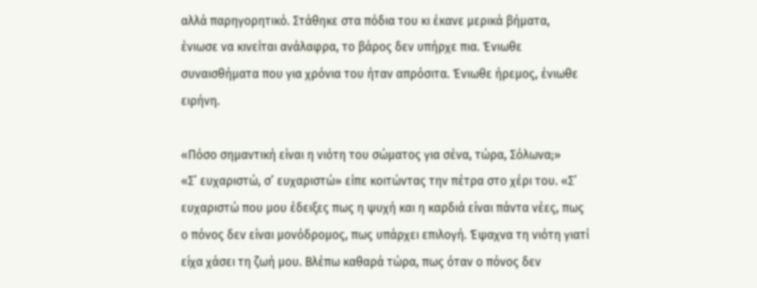αλλά παρηγορητικό. Στάθηκε στα πόδια του κι έκανε μερικά βήματα, ένιωσε να κινείται ανάλαφρα, το βάρος δεν υπήρχε πια. Ένιωθε συναισθήματα που για χρόνια του ήταν απρόσιτα. Ένιωθε ήρεμος, ένιωθε ειρήνη.

«Πόσο σημαντική είναι η νιότη του σώματος για σένα, τώρα, Σόλωνα;»
«Σ’ ευχαριστώ, σ’ ευχαριστώ» είπε κοιτώντας την πέτρα στο χέρι του. «Σ’ ευχαριστώ που μου έδειξες πως η ψυχή και η καρδιά είναι πάντα νέες, πως ο πόνος δεν είναι μονόδρομος, πως υπάρχει επιλογή. Έψαχνα τη νιότη γιατί είχα χάσει τη ζωή μου. Βλέπω καθαρά τώρα, πως όταν ο πόνος δεν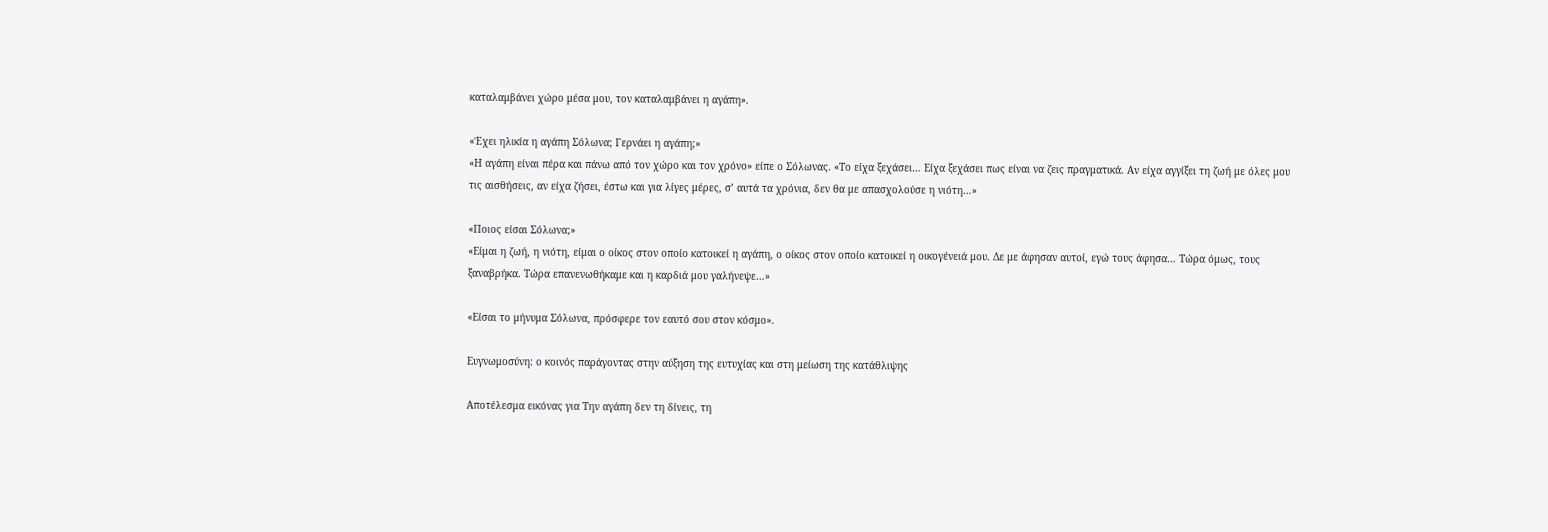καταλαμβάνει χώρο μέσα μου, τον καταλαμβάνει η αγάπη».

«Έχει ηλικία η αγάπη Σόλωνα; Γερνάει η αγάπη;»
«Η αγάπη είναι πέρα και πάνω από τον χώρο και τον χρόνο» είπε ο Σόλωνας. «Το είχα ξεχάσει… Είχα ξεχάσει πως είναι να ζεις πραγματικά. Αν είχα αγγίξει τη ζωή με όλες μου τις αισθήσεις, αν είχα ζήσει, έστω και για λίγες μέρες, σ’ αυτά τα χρόνια, δεν θα με απασχολούσε η νιότη…»

«Ποιος είσαι Σόλωνα;»
«Είμαι η ζωή, η νιότη, είμαι ο οίκος στον οποίο κατοικεί η αγάπη, ο οίκος στον οποίο κατοικεί η οικογένειά μου. Δε με άφησαν αυτοί, εγώ τους άφησα… Τώρα όμως, τους ξαναβρήκα. Τώρα επανενωθήκαμε και η καρδιά μου γαλήνεψε…»

«Είσαι το μήνυμα Σόλωνα, πρόσφερε τον εαυτό σου στον κόσμο».

Ευγνωμοσύνη: ο κοινός παράγοντας στην αύξηση της ευτυχίας και στη μείωση της κατάθλιψης

Αποτέλεσμα εικόνας για Την αγάπη δεν τη δίνεις, τη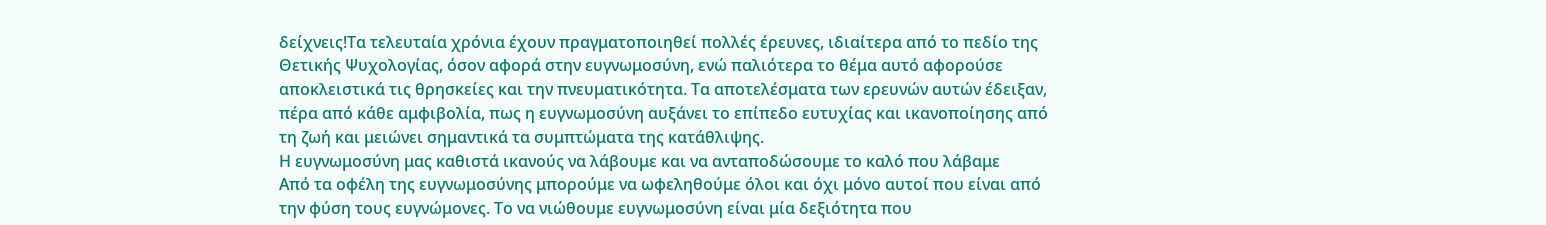δείχνεις!Τα τελευταία χρόνια έχουν πραγματοποιηθεί πολλές έρευνες, ιδιαίτερα από το πεδίο της Θετικής Ψυχολογίας, όσον αφορά στην ευγνωμοσύνη, ενώ παλιότερα το θέμα αυτό αφορούσε αποκλειστικά τις θρησκείες και την πνευματικότητα. Τα αποτελέσματα των ερευνών αυτών έδειξαν, πέρα από κάθε αμφιβολία, πως η ευγνωμοσύνη αυξάνει το επίπεδο ευτυχίας και ικανοποίησης από τη ζωή και μειώνει σημαντικά τα συμπτώματα της κατάθλιψης.
Η ευγνωμοσύνη μας καθιστά ικανούς να λάβουμε και να ανταποδώσουμε το καλό που λάβαμε
Από τα οφέλη της ευγνωμοσύνης μπορούμε να ωφεληθούμε όλοι και όχι μόνο αυτοί που είναι από την φύση τους ευγνώμονες. Το να νιώθουμε ευγνωμοσύνη είναι μία δεξιότητα που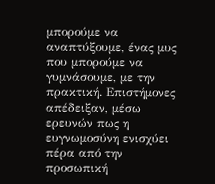μπορούμε να αναπτύξουμε, ένας μυς που μπορούμε να γυμνάσουμε, με την πρακτική. Επιστήμονες  απέδειξαν, μέσω ερευνών πως η ευγνωμοσύνη ενισχύει πέρα από την προσωπική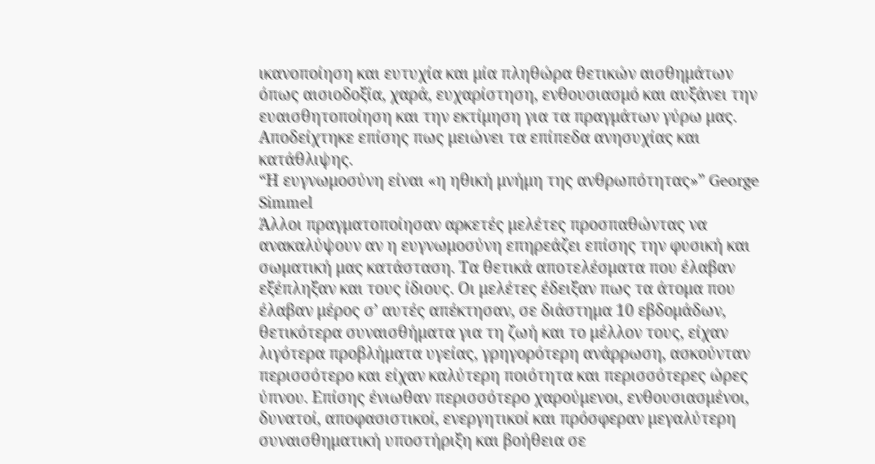ικανοποίηση και ευτυχία και μία πληθώρα θετικών αισθημάτων όπως αισιοδοξία, χαρά, ευχαρίστηση, ενθουσιασμό και αυξάνει την ευαισθητοποίηση και την εκτίμηση για τα πραγμάτων γύρω μας. Αποδείχτηκε επίσης πως μειώνει τα επίπεδα ανησυχίας και κατάθλιψης.
“Η ευγνωμοσύνη είναι «η ηθική μνήμη της ανθρωπότητας»” George Simmel
Άλλοι πραγματοποίησαν αρκετές μελέτες προσπαθώντας να ανακαλύψουν αν η ευγνωμοσύνη επηρεάζει επίσης την φυσική και σωματική μας κατάσταση. Τα θετικά αποτελέσματα που έλαβαν εξέπληξαν και τους ίδιους. Οι μελέτες έδειξαν πως τα άτομα που έλαβαν μέρος σ’ αυτές απέκτησαν, σε διάστημα 10 εβδομάδων, θετικότερα συναισθήματα για τη ζωή και το μέλλον τους, είχαν λιγότερα προβλήματα υγείας, γρηγορότερη ανάρρωση, ασκούνταν περισσότερο και είχαν καλύτερη ποιότητα και περισσότερες ώρες ύπνου. Επίσης ένιωθαν περισσότερο χαρούμενοι, ενθουσιασμένοι, δυνατοί, αποφασιστικοί, ενεργητικοί και πρόσφεραν μεγαλύτερη συναισθηματική υποστήριξη και βοήθεια σε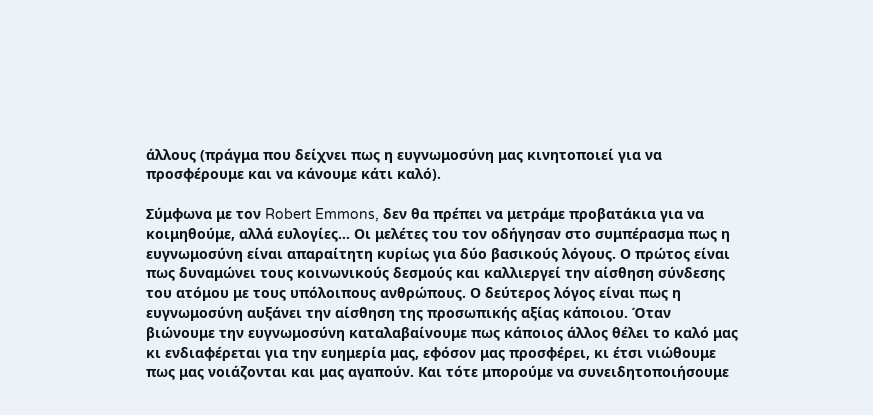άλλους (πράγμα που δείχνει πως η ευγνωμοσύνη μας κινητοποιεί για να προσφέρουμε και να κάνουμε κάτι καλό).

Σύμφωνα με τον Robert Emmons, δεν θα πρέπει να μετράμε προβατάκια για να κοιμηθούμε, αλλά ευλογίες… Οι μελέτες του τον οδήγησαν στο συμπέρασμα πως η ευγνωμοσύνη είναι απαραίτητη κυρίως για δύο βασικούς λόγους. Ο πρώτος είναι πως δυναμώνει τους κοινωνικούς δεσμούς και καλλιεργεί την αίσθηση σύνδεσης του ατόμου με τους υπόλοιπους ανθρώπους. Ο δεύτερος λόγος είναι πως η ευγνωμοσύνη αυξάνει την αίσθηση της προσωπικής αξίας κάποιου. Όταν βιώνουμε την ευγνωμοσύνη καταλαβαίνουμε πως κάποιος άλλος θέλει το καλό μας κι ενδιαφέρεται για την ευημερία μας, εφόσον μας προσφέρει, κι έτσι νιώθουμε πως μας νοιάζονται και μας αγαπούν. Και τότε μπορούμε να συνειδητοποιήσουμε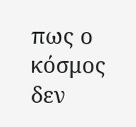πως ο κόσμος δεν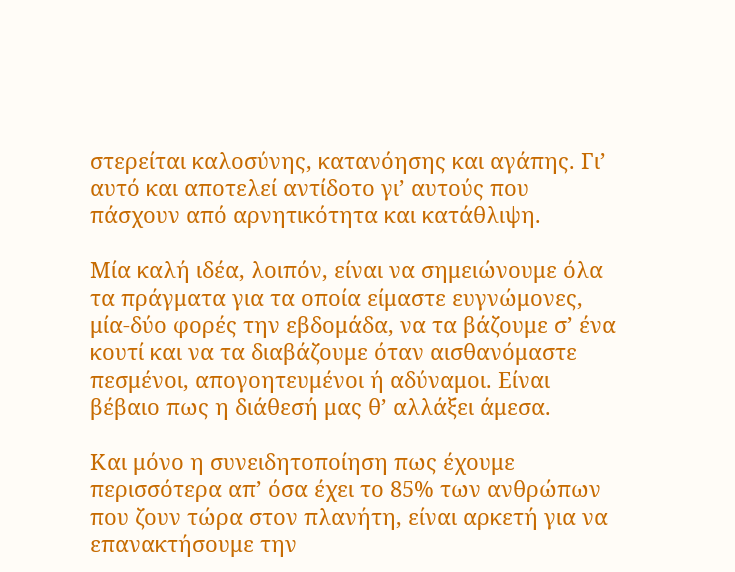στερείται καλοσύνης, κατανόησης και αγάπης. Γι’ αυτό και αποτελεί αντίδοτο γι’ αυτούς που πάσχουν από αρνητικότητα και κατάθλιψη.

Μία καλή ιδέα, λοιπόν, είναι να σημειώνουμε όλα τα πράγματα για τα οποία είμαστε ευγνώμονες, μία-δύο φορές την εβδομάδα, να τα βάζουμε σ’ ένα κουτί και να τα διαβάζουμε όταν αισθανόμαστε πεσμένοι, απογοητευμένοι ή αδύναμοι. Είναι βέβαιο πως η διάθεσή μας θ’ αλλάξει άμεσα.

Και μόνο η συνειδητοποίηση πως έχουμε περισσότερα απ’ όσα έχει το 85% των ανθρώπων που ζουν τώρα στον πλανήτη, είναι αρκετή για να επανακτήσουμε την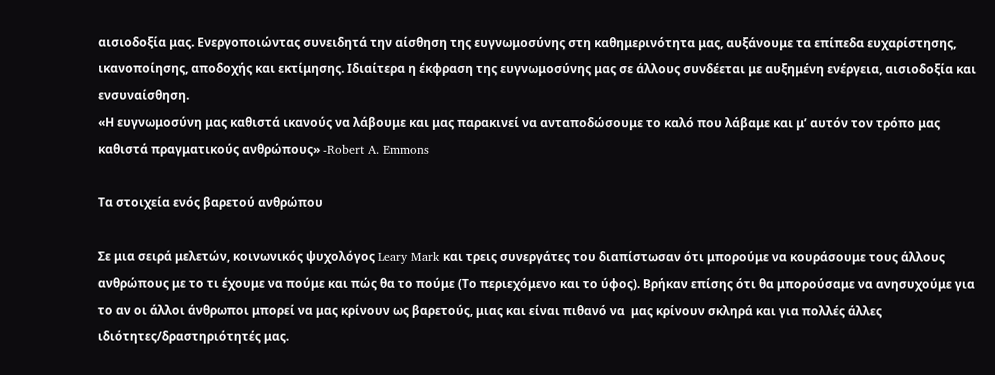αισιοδοξία μας. Ενεργοποιώντας συνειδητά την αίσθηση της ευγνωμοσύνης στη καθημερινότητα μας, αυξάνουμε τα επίπεδα ευχαρίστησης, ικανοποίησης, αποδοχής και εκτίμησης. Ιδιαίτερα η έκφραση της ευγνωμοσύνης μας σε άλλους συνδέεται με αυξημένη ενέργεια, αισιοδοξία και ενσυναίσθηση.
«Η ευγνωμοσύνη μας καθιστά ικανούς να λάβουμε και μας παρακινεί να ανταποδώσουμε το καλό που λάβαμε και μ’ αυτόν τον τρόπο μας καθιστά πραγματικούς ανθρώπους» -Robert A. Emmons

Τα στοιχεία ενός βαρετού ανθρώπου

Σε μια σειρά μελετών, κοινωνικός ψυχολόγος Leary Mark και τρεις συνεργάτες του διαπίστωσαν ότι μπορούμε να κουράσουμε τους άλλους ανθρώπους με το τι έχουμε να πούμε και πώς θα το πούμε (Το περιεχόμενο και το ύφος). Βρήκαν επίσης ότι θα μπορούσαμε να ανησυχούμε για το αν οι άλλοι άνθρωποι μπορεί να μας κρίνουν ως βαρετούς, μιας και είναι πιθανό να  μας κρίνουν σκληρά και για πολλές άλλες ιδιότητες/δραστηριότητές μας.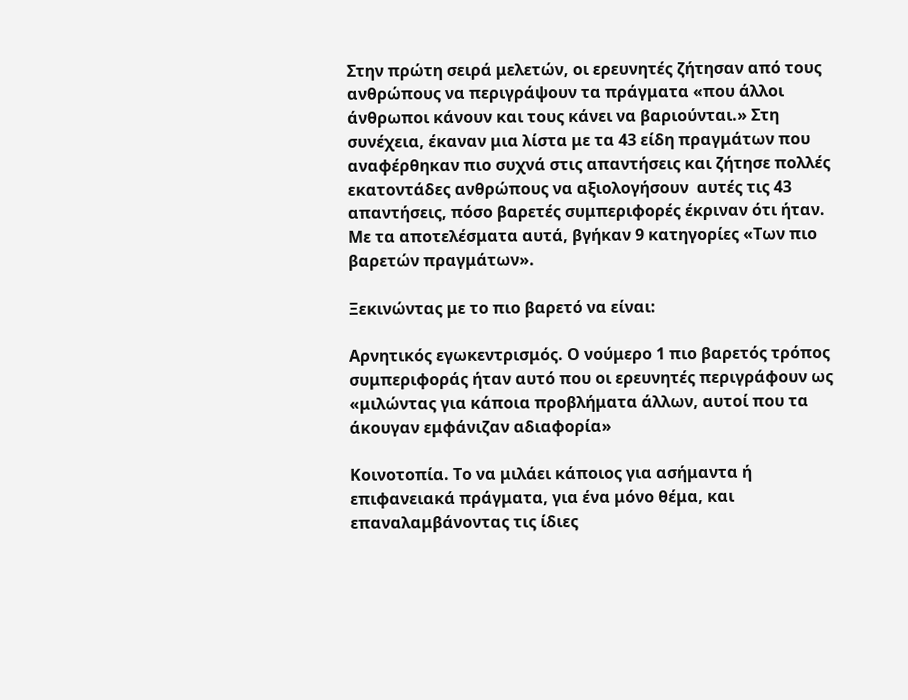Στην πρώτη σειρά μελετών, οι ερευνητές ζήτησαν από τους ανθρώπους να περιγράψουν τα πράγματα «που άλλοι άνθρωποι κάνουν και τους κάνει να βαριούνται.» Στη συνέχεια, έκαναν μια λίστα με τα 43 είδη πραγμάτων που αναφέρθηκαν πιο συχνά στις απαντήσεις και ζήτησε πολλές εκατοντάδες ανθρώπους να αξιολογήσουν  αυτές τις 43 απαντήσεις, πόσο βαρετές συμπεριφορές έκριναν ότι ήταν. Με τα αποτελέσματα αυτά, βγήκαν 9 κατηγορίες «Των πιο βαρετών πραγμάτων».

Ξεκινώντας με το πιο βαρετό να είναι:

Αρνητικός εγωκεντρισμός. Ο νούμερο 1 πιο βαρετός τρόπος συμπεριφοράς ήταν αυτό που οι ερευνητές περιγράφουν ως «μιλώντας για κάποια προβλήματα άλλων, αυτοί που τα άκουγαν εμφάνιζαν αδιαφορία»

Κοινοτοπία. Το να μιλάει κάποιος για ασήμαντα ή επιφανειακά πράγματα, για ένα μόνο θέμα, και επαναλαμβάνοντας τις ίδιες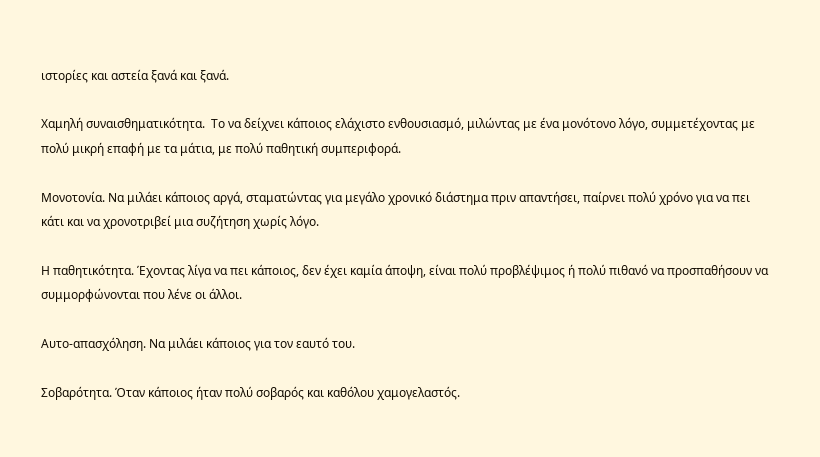ιστορίες και αστεία ξανά και ξανά.

Χαμηλή συναισθηματικότητα.  Το να δείχνει κάποιος ελάχιστο ενθουσιασμό, μιλώντας με ένα μονότονο λόγο, συμμετέχοντας με πολύ μικρή επαφή με τα μάτια, με πολύ παθητική συμπεριφορά.

Μονοτονία. Να μιλάει κάποιος αργά, σταματώντας για μεγάλο χρονικό διάστημα πριν απαντήσει, παίρνει πολύ χρόνο για να πει κάτι και να χρονοτριβεί μια συζήτηση χωρίς λόγο.

Η παθητικότητα. Έχοντας λίγα να πει κάποιος, δεν έχει καμία άποψη, είναι πολύ προβλέψιμος ή πολύ πιθανό να προσπαθήσουν να συμμορφώνονται που λένε οι άλλοι.

Αυτο-απασχόληση. Να μιλάει κάποιος για τον εαυτό του.

Σοβαρότητα. Όταν κάποιος ήταν πολύ σοβαρός και καθόλου χαμογελαστός.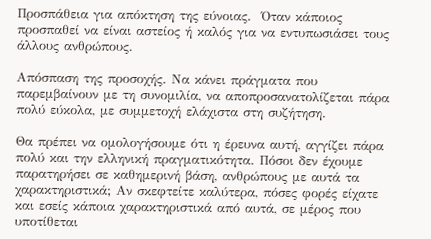Προσπάθεια για απόκτηση της εύνοιας.  Όταν κάποιος προσπαθεί να είναι αστείος ή καλός για να εντυπωσιάσει τους άλλους ανθρώπους.

Απόσπαση της προσοχής. Να κάνει πράγματα που παρεμβαίνουν με τη συνομιλία, να αποπροσανατολίζεται πάρα πολύ εύκολα, με συμμετοχή ελάχιστα στη συζήτηση.

Θα πρέπει να ομολογήσουμε ότι η έρευνα αυτή, αγγίζει πάρα πολύ και την ελληνική πραγματικότητα. Πόσοι δεν έχουμε παρατηρήσει σε καθημερινή βάση, ανθρώπους με αυτά τα χαρακτηριστικά; Αν σκεφτείτε καλύτερα, πόσες φορές είχατε και εσείς κάποια χαρακτηριστικά από αυτά, σε μέρος που υποτίθεται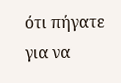ότι πήγατε για να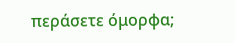περάσετε όμορφα;